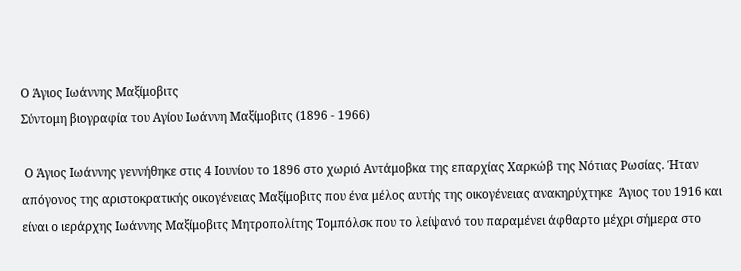Ο Άγιος Ιωάννης Μαξίμοβιτς
Σύντομη βιογραφία του Αγίου Ιωάννη Μαξίμοβιτς (1896 - 1966)

 Ο Άγιος Ιωάννης γεννήθηκε στις 4 Ιουνίου το 1896 στο χωριό Αντάμοβκα της επαρχίας Χαρκώβ της Νότιας Ρωσίας. Ήταν απόγονος της αριστοκρατικής οικογένειας Μαξίμοβιτς που ένα μέλος αυτής της οικογένειας ανακηρύχτηκε  Άγιος του 1916 και είναι ο ιεράρχης Ιωάννης Μαξίμοβιτς Μητροπολίτης Τομπόλσκ που το λείψανό του παραμένει άφθαρτο μέχρι σήμερα στο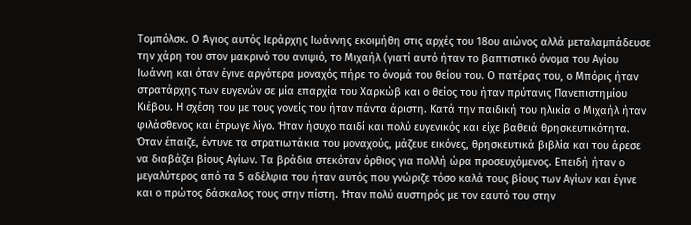Τομπόλσκ. Ο Άγιος αυτός Ιεράρχης Ιωάννης εκοιμήθη στις αρχές του 18ου αιώνος αλλά μεταλαμπάδευσε την χάρη του στον μακρινό του ανιψιό, το Μιχαήλ (γιατί αυτό ήταν το βαπτιστικό όνομα του Αγίου Ιωάννη και όταν έγινε αργότερα μοναχός πήρε το όνομά του θείου του. Ο πατέρας του, ο Μπόρις ήταν στρατάρχης των ευγενών σε μία επαρχία του Χαρκώβ και ο θείος του ήταν πρύτανις Πανεπιστημίου Κιέβου. Η σχέση του με τους γονείς του ήταν πάντα άριστη. Κατά την παιδική του ηλικία ο Μιχαήλ ήταν φιλάσθενος και έτρωγε λίγο. Ήταν ήσυχο παιδί και πολύ ευγενικός και είχε βαθειά θρησκευτικότητα. Όταν έπαιζε, έντυνε τα στρατιωτάκια του μοναχούς, μάζευε εικόνες, θρησκευτικά βιβλία και του άρεσε να διαβάζει βίους Αγίων. Τα βράδια στεκόταν όρθιος για πολλή ώρα προσευχόμενος. Επειδή ήταν ο μεγαλύτερος από τα 5 αδέλφια του ήταν αυτός που γνώριζε τόσο καλά τους βίους των Αγίων και έγινε και ο πρώτος δάσκαλος τους στην πίστη. Ήταν πολύ αυστηρός με τον εαυτό του στην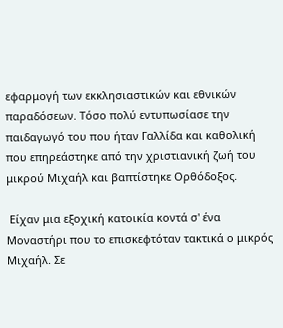εφαρμογή των εκκλησιαστικών και εθνικών παραδόσεων. Τόσο πολύ εντυπωσίασε την παιδαγωγό του που ήταν Γαλλίδα και καθολική που επηρεάστηκε από την χριστιανική ζωή του μικρού Μιχαήλ και βαπτίστηκε Ορθόδοξος.

 Είχαν μια εξοχική κατοικία κοντά σ' ένα Μοναστήρι που το επισκεφτόταν τακτικά ο μικρός Μιχαήλ. Σε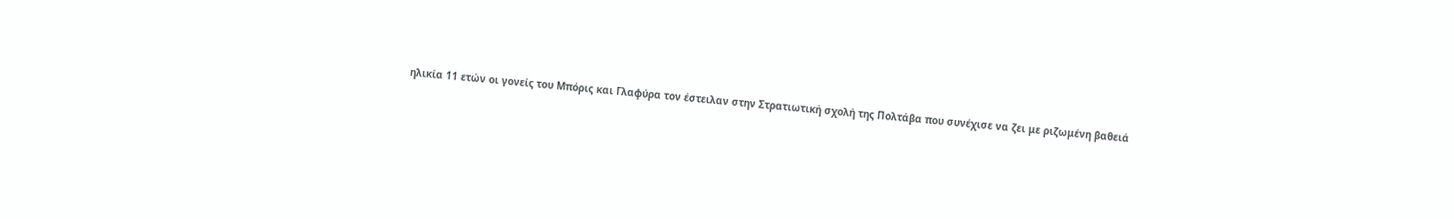ηλικία 11 ετών οι γονείς του Μπόρις και Γλαφύρα τον έστειλαν στην Στρατιωτική σχολή της Πολτάβα που συνέχισε να ζει με ριζωμένη βαθειά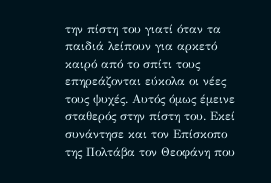την πίστη του γιατί όταν τα παιδιά λείπουν για αρκετό καιρό από το σπίτι τους επηρεάζονται εύκολα οι νέες τους ψυχές. Αυτός όμως έμεινε σταθερός στην πίστη του. Εκεί συνάντησε και τον Επίσκοπο της Πολτάβα τον Θεοφάνη που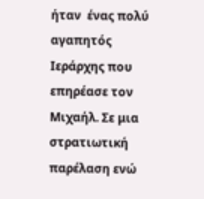ήταν  ένας πολύ αγαπητός Ιεράρχης που επηρέασε τον Μιχαήλ. Σε μια στρατιωτική παρέλαση ενώ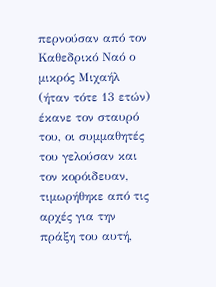περνούσαν από τον Καθεδρικό Ναό ο μικρός Μιχαήλ (ήταν τότε 13 ετών) έκανε τον σταυρό του, οι συμμαθητές του γελούσαν και τον κορόιδευαν, τιμωρήθηκε από τις αρχές για την πράξη του αυτή,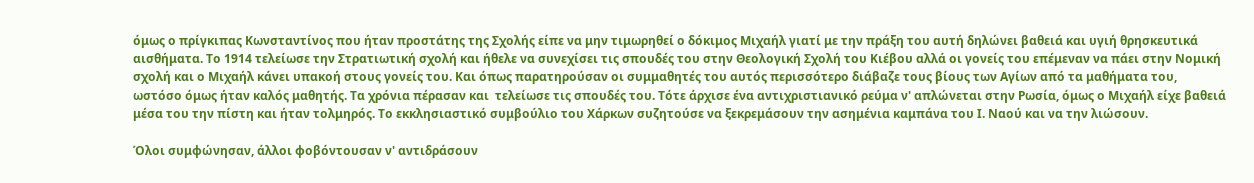όμως ο πρίγκιπας Κωνσταντίνος που ήταν προστάτης της Σχολής είπε να μην τιμωρηθεί ο δόκιμος Μιχαήλ γιατί με την πράξη του αυτή δηλώνει βαθειά και υγιή θρησκευτικά αισθήματα. Το 1914 τελείωσε την Στρατιωτική σχολή και ήθελε να συνεχίσει τις σπουδές του στην Θεολογική Σχολή του Κιέβου αλλά οι γονείς του επέμεναν να πάει στην Νομική σχολή και ο Μιχαήλ κάνει υπακοή στους γονείς του. Και όπως παρατηρούσαν οι συμμαθητές του αυτός περισσότερο διάβαζε τους βίους των Αγίων από τα μαθήματα του, ωστόσο όμως ήταν καλός μαθητής. Τα χρόνια πέρασαν και  τελείωσε τις σπουδές του. Τότε άρχισε ένα αντιχριστιανικό ρεύμα ν' απλώνεται στην Ρωσία, όμως ο Μιχαήλ είχε βαθειά μέσα του την πίστη και ήταν τολμηρός. Το εκκλησιαστικό συμβούλιο του Χάρκων συζητούσε να ξεκρεμάσουν την ασημένια καμπάνα του Ι. Ναού και να την λιώσουν.

Όλοι συμφώνησαν, άλλοι φοβόντουσαν ν' αντιδράσουν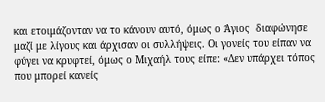και ετοιμάζονταν να το κάνουν αυτό, όμως ο Άγιος  διαφώνησε μαζί με λίγους και άρχισαν οι συλλήψεις. Οι γονείς του είπαν να φύγει να κρυφτεί, όμως ο Μιχαήλ τους είπε: «Δεν υπάρχει τόπος που μπορεί κανείς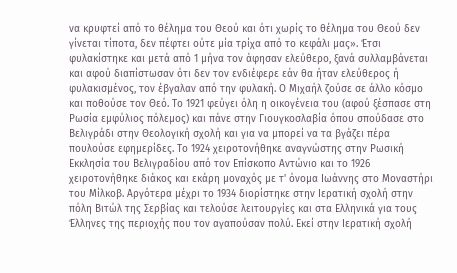να κρυφτεί από το θέλημα του Θεού και ότι χωρίς το θέλημα του Θεού δεν γίνεται τίποτα, δεν πέφτει ούτε μία τρίχα από το κεφάλι μας». Έτσι φυλακίστηκε και μετά από 1 μήνα τον άφησαν ελεύθερο, ξανά συλλαμβάνεται και αφού διαπίστωσαν ότι δεν τον ενδιέφερε εάν θα ήταν ελεύθερος ή φυλακισμένος, τον έβγαλαν από την φυλακή. Ο Μιχαήλ ζούσε σε άλλο κόσμο και ποθούσε τον Θεό. Το 1921 φεύγει όλη η οικογένεια του (αφού ξέσπασε στη Ρωσία εμφύλιος πόλεμος) και πάνε στην Γιουγκοσλαβία όπου σπούδασε στο Βελιγράδι στην Θεολογική σχολή και για να μπορεί να τα βγάζει πέρα πουλούσε εφημερίδες. Το 1924 χειροτονήθηκε αναγνώστης στην Ρωσική Εκκλησία του Βελιγραδίου από τον Επίσκοπο Αντώνιο και το 1926 χειροτονήθηκε διάκος και εκάρη μοναχός με τ' όνομα Ιωάννης στο Μοναστήρι του Μίλκοβ. Αργότερα μέχρι το 1934 διορίστηκε στην Ιερατική σχολή στην πόλη Βιτώλ της Σερβίας και τελούσε λειτουργίες και στα Ελληνικά για τους Έλληνες της περιοχής που τον αγαπούσαν πολύ. Εκεί στην Ιερατική σχολή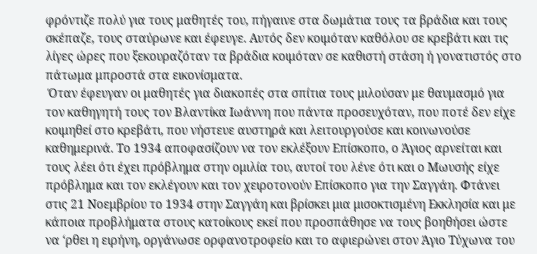φρόντιζε πολύ για τους μαθητές του, πήγαινε στα δωμάτια τους τα βράδια και τους σκέπαζε, τους σταύρωνε και έφευγε. Αυτός δεν κοιμόταν καθόλου σε κρεβάτι και τις λίγες ώρες που ξεκουραζόταν τα βράδια κοιμόταν σε καθιστή στάση ή γονατιστός στο πάτωμα μπροστά στα εικονίσματα.
 Όταν έφευγαν οι μαθητές για διακοπές στα σπίτια τους μιλούσαν με θαυμασμό για τον καθηγητή τους τον Βλαντίκα Ιωάννη που πάντα προσευχόταν, που ποτέ δεν είχε κοιμηθεί στο κρεβάτι, που νήστευε αυστηρά και λειτουργούσε και κοινωνούσε καθημερινά. Το 1934 αποφασίζουν να τον εκλέξουν Επίσκοπο, ο Άγιος αρνείται και τους λέει ότι έχει πρόβλημα στην ομιλία του, αυτοί του λένε ότι και ο Μωυσής είχε πρόβλημα και τον εκλέγουν και τον χειροτονούν Επίσκοπο για την Σαγγάη. Φτάνει στις 21 Νοεμβρίου το 1934 στην Σαγγάη και βρίσκει μια μισοκτισμένη Εκκλησία και με κάποια προβλήματα στους κατοίκους εκεί που προσπάθησε να τους βοηθήσει ώστε να ‘ρθει η ειρήνη, οργάνωσε ορφανοτροφείο και το αφιερώνει στον Άγιο Τύχωνα του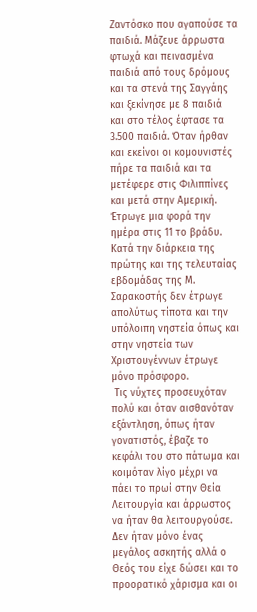Ζαντόσκο που αγαπούσε τα παιδιά. Μάζευε άρρωστα φτωχά και πεινασμένα παιδιά από τους δρόμους και τα στενά της Σαγγάης και ξεκίνησε με 8 παιδιά και στο τέλος έφτασε τα 3.500 παιδιά. Όταν ήρθαν και εκείνοι οι κομουνιστές πήρε τα παιδιά και τα μετέφερε στις Φιλιππίνες και μετά στην Αμερική. Έτρωγε μια φορά την ημέρα στις 11 το βράδυ. Κατά την διάρκεια της πρώτης και της τελευταίας εβδομάδας της Μ. Σαρακοστής δεν έτρωγε απολύτως τίποτα και την υπόλοιπη νηστεία όπως και στην νηστεία των Χριστουγέννων έτρωγε μόνο πρόσφορο.
 Τις νύχτες προσευχόταν πολύ και όταν αισθανόταν εξάντληση, όπως ήταν γονατιστός, έβαζε το κεφάλι του στο πάτωμα και κοιμόταν λίγο μέχρι να πάει το πρωί στην Θεία Λειτουργία και άρρωστος να ήταν θα λειτουργούσε. Δεν ήταν μόνο ένας μεγάλος ασκητής αλλά ο Θεός του είχε δώσει και το προορατικό χάρισμα και οι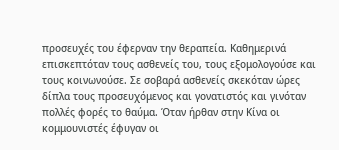προσευχές του έφερναν την θεραπεία. Καθημερινά επισκεπτόταν τους ασθενείς του, τους εξομολογούσε και τους κοινωνούσε. Σε σοβαρά ασθενείς σκεκόταν ώρες δίπλα τους προσευχόμενος και γονατιστός και γινόταν πολλές φορές το θαύμα. Όταν ήρθαν στην Κίνα οι κομμουνιστές έφυγαν οι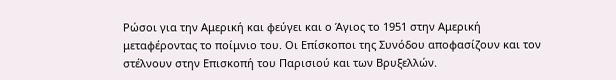Ρώσοι για την Αμερική και φεύγει και ο Άγιος το 1951 στην Αμερική μεταφέροντας το ποίμνιο του. Οι Επίσκοποι της Συνόδου αποφασίζουν και τον στέλνουν στην Επισκοπή του Παρισιού και των Βρυξελλών.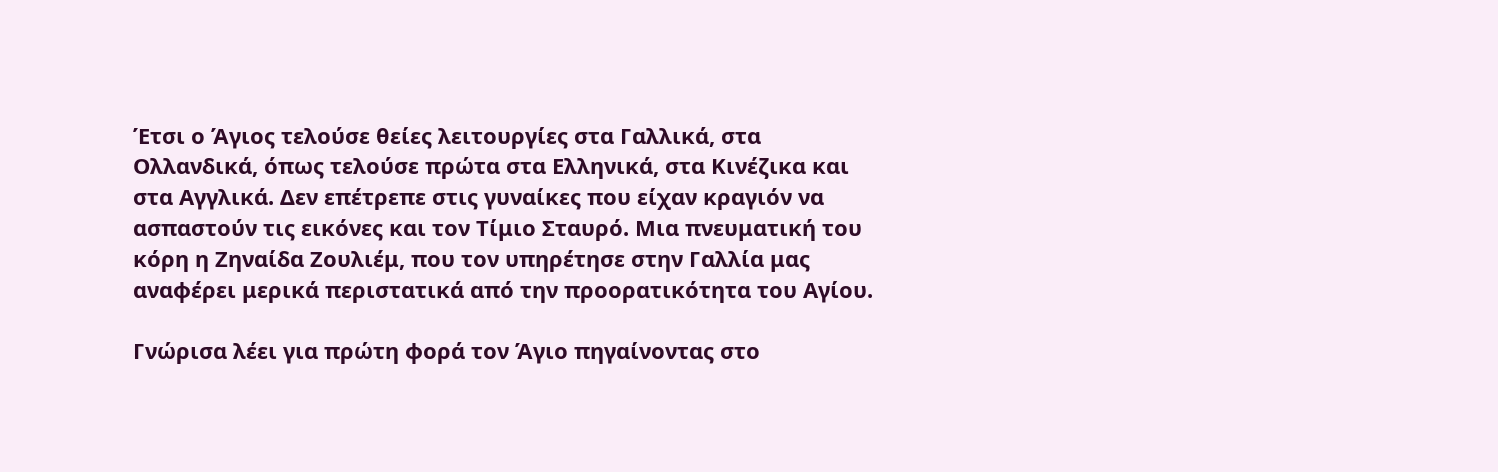Έτσι ο Άγιος τελούσε θείες λειτουργίες στα Γαλλικά, στα Ολλανδικά, όπως τελούσε πρώτα στα Ελληνικά, στα Κινέζικα και στα Αγγλικά. Δεν επέτρεπε στις γυναίκες που είχαν κραγιόν να ασπαστούν τις εικόνες και τον Τίμιο Σταυρό. Μια πνευματική του κόρη η Ζηναίδα Ζουλιέμ, που τον υπηρέτησε στην Γαλλία μας αναφέρει μερικά περιστατικά από την προορατικότητα του Αγίου.

Γνώρισα λέει για πρώτη φορά τον Άγιο πηγαίνοντας στο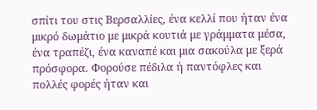σπίτι του στις Βερσαλλίες, ένα κελλί που ήταν ένα μικρό δωμάτιο με μικρά κουτιά με γράμματα μέσα, ένα τραπέζι, ένα καναπέ και μια σακούλα με ξερά πρόσφορα. Φορούσε πέδιλα ή παντόφλες και πολλές φορές ήταν και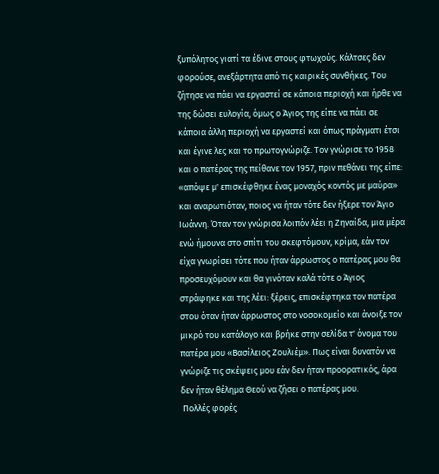ξυπόλητος γιατί τα έδινε στους φτωχούς. Κάλτσες δεν φορούσε, ανεξάρτητα από τις καιρικές συνθήκες. Του ζήτησε να πάει να εργαστεί σε κάποια περιοχή και ήρθε να της δώσει ευλογία, όμως ο Άγιος της είπε να πάει σε κάποια άλλη περιοχή να εργαστεί και όπως πράγματι έτσι και έγινε λες και το πρωτογνώριζε. Τον γνώρισε το 1958 και ο πατέρας της πείθανε τον 1957, πριν πεθάνει της είπε: «απόψε μ' επισκέφθηκε ένας μοναχός κοντός με μαύρα» και αναρωτιόταν, ποιος να ήταν τότε δεν ήξερε τον Άγιο Ιωάννη. Όταν τον γνώρισα λοιπόν λέει η Ζηναίδα, μια μέρα ενώ ήμουνα στο σπίτι του σκεφτόμουν, κρίμα, εάν τον είχα γνωρίσει τότε που ήταν άρρωστος ο πατέρας μου θα προσευχόμουν και θα γινόταν καλά τότε ο Άγιος στράφηκε και της λέει: ξέρεις, επισκέφτηκα τον πατέρα στου όταν ήταν άρρωστος στο νοσοκομείο και άνοιξε τον μικρό του κατάλογο και βρήκε στην σελίδα τ' όνομα του πατέρα μου «Βασίλειος Ζουλιέμ». Πως είναι δυνατόν να γνώριζε τις σκέψεις μου εάν δεν ήταν προορατικός, άρα δεν ήταν θέλημα Θεού να ζήσει ο πατέρας μου.
 Πολλές φορές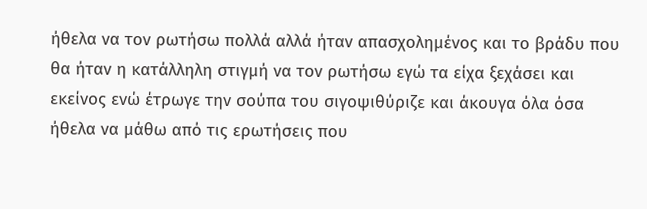ήθελα να τον ρωτήσω πολλά αλλά ήταν απασχολημένος και το βράδυ που θα ήταν η κατάλληλη στιγμή να τον ρωτήσω εγώ τα είχα ξεχάσει και εκείνος ενώ έτρωγε την σούπα του σιγοψιθύριζε και άκουγα όλα όσα ήθελα να μάθω από τις ερωτήσεις που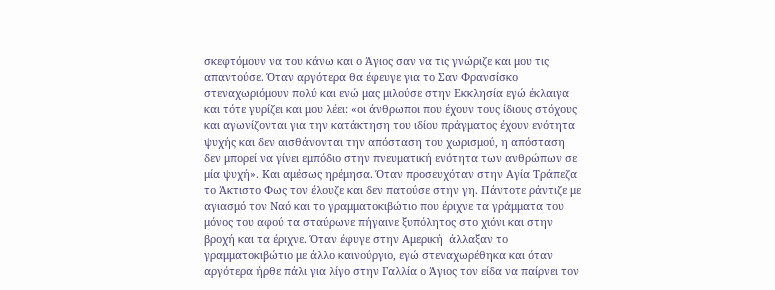σκεφτόμουν να του κάνω και ο Άγιος σαν να τις γνώριζε και μου τις απαντούσε. Όταν αργότερα θα έφευγε για το Σαν Φρανσίσκο στεναχωριόμουν πολύ και ενώ μας μιλούσε στην Εκκλησία εγώ έκλαιγα και τότε γυρίζει και μου λέει: «οι άνθρωποι που έχουν τους ίδιους στόχους και αγωνίζονται για την κατάκτηση του ιδίου πράγματος έχουν ενότητα ψυχής και δεν αισθάνονται την απόσταση του χωρισμού, η απόσταση δεν μπορεί να γίνει εμπόδιο στην πνευματική ενότητα των ανθρώπων σε μία ψυχή». Και αμέσως ηρέμησα. Όταν προσευχόταν στην Αγία Τράπεζα το Άκτιστο Φως τον έλουζε και δεν πατούσε στην γη. Πάντοτε ράντιζε με αγιασμό τον Ναό και το γραμματοκιβώτιο που έριχνε τα γράμματα του μόνος του αφού τα σταύρωνε πήγαινε ξυπόλητος στο χιόνι και στην βροχή και τα έριχνε. Όταν έφυγε στην Αμερική  άλλαξαν το γραμματοκιβώτιο με άλλο καινούργιο, εγώ στεναχωρέθηκα και όταν αργότερα ήρθε πάλι για λίγο στην Γαλλία ο Άγιος τον είδα να παίρνει τον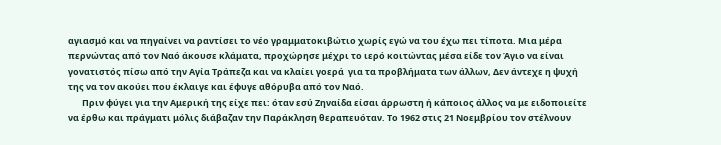αγιασμό και να πηγαίνει να ραντίσει το νέο γραμματοκιβώτιο χωρίς εγώ να του έχω πει τίποτα. Μια μέρα περνώντας από τον Ναό άκουσε κλάματα, προχώρησε μέχρι το ιερό κοιτώντας μέσα είδε τον Άγιο να είναι γονατιστός πίσω από την Αγία Τράπεζα και να κλαίει γοερά  για τα προβλήματα των άλλων, Δεν άντεχε η ψυχή της να τον ακούει που έκλαιγε και έφυγε αθόρυβα από τον Ναό.
       Πριν φύγει για την Αμερική της είχε πει: όταν εσύ Ζηναίδα είσαι άρρωστη ή κάποιος άλλος να με ειδοποιείτε να έρθω και πράγματι μόλις διάβαζαν την Παράκληση θεραπευόταν. Το 1962 στις 21 Νοεμβρίου τον στέλνουν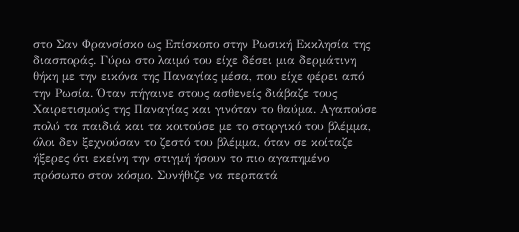στο Σαν Φρανσίσκο ως Επίσκοπο στην Ρωσική Εκκλησία της διασποράς. Γύρω στο λαιμό του είχε δέσει μια δερμάτινη θήκη με την εικόνα της Παναγίας μέσα, που είχε φέρει από την Ρωσία. Όταν πήγαινε στους ασθενείς διάβαζε τους Χαιρετισμούς της Παναγίας και γινόταν το θαύμα. Αγαπούσε πολύ τα παιδιά και τα κοιτούσε με το στοργικό του βλέμμα, όλοι δεν ξεχνούσαν το ζεστό του βλέμμα, όταν σε κοίταζε ήξερες ότι εκείνη την στιγμή ήσουν το πιο αγαπημένο πρόσωπο στον κόσμο. Συνήθιζε να περπατά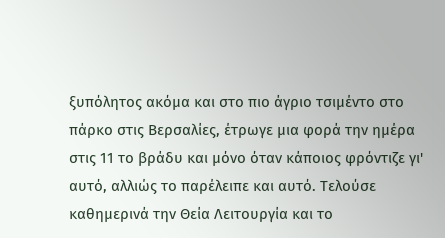ξυπόλητος ακόμα και στο πιο άγριο τσιμέντο στο πάρκο στις Βερσαλίες, έτρωγε μια φορά την ημέρα στις 11 το βράδυ και μόνο όταν κάποιος φρόντιζε γι' αυτό, αλλιώς το παρέλειπε και αυτό. Τελούσε καθημερινά την Θεία Λειτουργία και το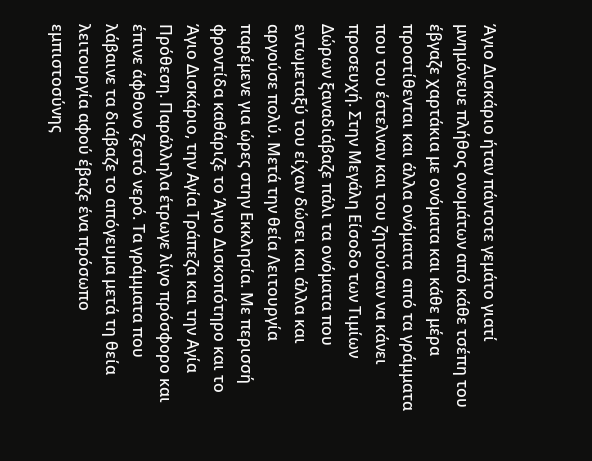Άγιο Δισκάριο ήταν πάντοτε γεμάτο γιατί μνημόνευε πλήθος ονομάτων από κάθε τσέπη του έβγαζε χαρτάκια με ονόματα και κάθε μέρα προστίθενται και άλλα ονόματα  από τα γράμματα που του έστελναν και του ζητούσαν να κάνει προσευχή. Στην Μεγάλη Είσοδο των Τιμίων Δώρων ξαναδιάβαζε πάλι τα ονόματα που εντωμεταξύ του είχαν δώσει και άλλα και αργούσε πολύ. Μετά την θεία Λειτουργία παρέμενε για ώρες στην Εκκλησία. Με περισσή φροντίδα καθάριζε το Άγιο Δισκοπότηρο και το Άγιο Δισκάριο, την Αγία Τράπεζα και την Αγία Πρόθεση. Παράλληλα έτρωγε λίγο πρόσφορο και έπινε άφθονο ζεστό νερό. Τα γράμματα που λάβαινε τα διάβαζε το απόγευμα μετά τη θεία λειτουργία αφού έβαζε ένα πρόσωπο εμπιστοσύνης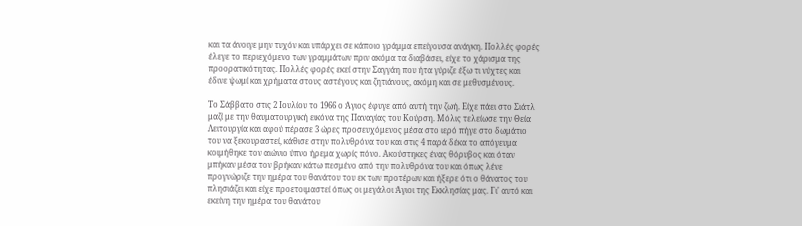και τα άνοιγε μην τυχόν και υπάρχει σε κάποιο γράμμα επείγουσα ανάγκη. Πολλές φορές έλεγε το περιεχόμενο των γραμμάτων πριν ακόμα τα διαβάσει, είχε το χάρισμα της προορατικότητας. Πολλές φορές εκεί στην Σαγγάη που ήτα γύριζε έξω τι νύχτες και έδινε ψωμί και χρήματα στους αστέγους και ζητιάνους, ακόμη και σε μεθυσμένους.

Το Σάββατο στις 2 Ιουλίου το 1966 ο Άγιος έφυγε από αυτή την ζωή. Είχε πάει στο Σιάτλ μαζί με την θαυματουργική εικόνα της Παναγίας του Κούρση. Μόλις τελείωσε την Θεία Λειτουργία και αφού πέρασε 3 ώρες προσευχόμενος μέσα στο ιερό πήγε στο δωμάτιο του να ξεκουραστεί, κάθισε στην πολυθρόνα του και στις 4 παρά δέκα το απόγευμα κοιμήθηκε τον αιώνιο ύπνο ήρεμα χωρίς πόνο. Ακούστηκες ένας θόρυβος και όταν μπήκαν μέσα τον βρήκαν κάτω πεσμένο από την πολυθρόνα του και όπως λένε προγνώριζε την ημέρα του θανάτου του εκ των προτέρων και ήξερε ότι ο θάνατος του πλησιάζει και είχε προετοιμαστεί όπως οι μεγάλοι Άγιοι της Εκκλησίας μας. Γι' αυτό και εκείνη την ημέρα του θανάτου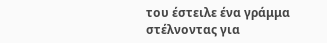του έστειλε ένα γράμμα στέλνοντας για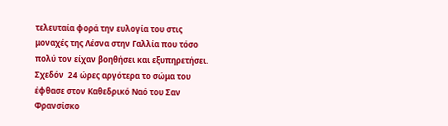τελευταία φορά την ευλογία του στις μοναχές της Λέσνα στην Γαλλία που τόσο πολύ τον είχαν βοηθήσει και εξυπηρετήσει. Σχεδόν  24 ώρες αργότερα το σώμα του έφθασε στον Καθεδρικό Ναό του Σαν Φρανσίσκο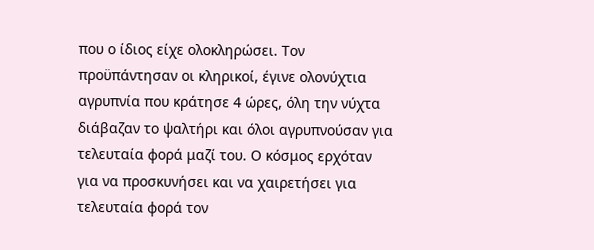που ο ίδιος είχε ολοκληρώσει. Τον προϋπάντησαν οι κληρικοί, έγινε ολονύχτια αγρυπνία που κράτησε 4 ώρες, όλη την νύχτα διάβαζαν το ψαλτήρι και όλοι αγρυπνούσαν για τελευταία φορά μαζί του. Ο κόσμος ερχόταν για να προσκυνήσει και να χαιρετήσει για τελευταία φορά τον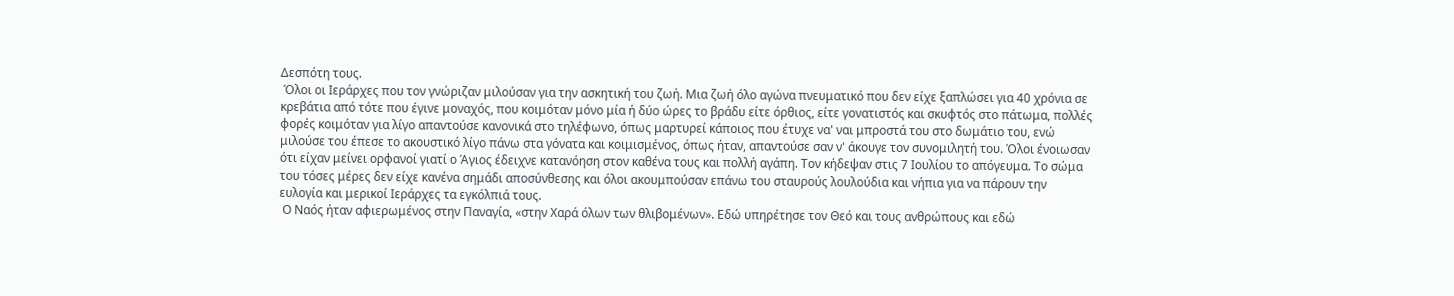Δεσπότη τους.
 Όλοι οι Ιεράρχες που τον γνώριζαν μιλούσαν για την ασκητική του ζωή. Μια ζωή όλο αγώνα πνευματικό που δεν είχε ξαπλώσει για 40 χρόνια σε κρεβάτια από τότε που έγινε μοναχός, που κοιμόταν μόνο μία ή δύο ώρες το βράδυ είτε όρθιος, είτε γονατιστός και σκυφτός στο πάτωμα, πολλές φορές κοιμόταν για λίγο απαντούσε κανονικά στο τηλέφωνο, όπως μαρτυρεί κάποιος που έτυχε να' ναι μπροστά του στο δωμάτιο του, ενώ μιλούσε του έπεσε το ακουστικό λίγο πάνω στα γόνατα και κοιμισμένος, όπως ήταν, απαντούσε σαν ν' άκουγε τον συνομιλητή του. Όλοι ένοιωσαν ότι είχαν μείνει ορφανοί γιατί ο Άγιος έδειχνε κατανόηση στον καθένα τους και πολλή αγάπη. Τον κήδεψαν στις 7 Ιουλίου το απόγευμα. Το σώμα του τόσες μέρες δεν είχε κανένα σημάδι αποσύνθεσης και όλοι ακουμπούσαν επάνω του σταυρούς λουλούδια και νήπια για να πάρουν την ευλογία και μερικοί Ιεράρχες τα εγκόλπιά τους.
 Ο Ναός ήταν αφιερωμένος στην Παναγία, «στην Χαρά όλων των θλιβομένων». Εδώ υπηρέτησε τον Θεό και τους ανθρώπους και εδώ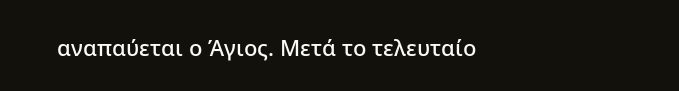αναπαύεται ο Άγιος. Μετά το τελευταίο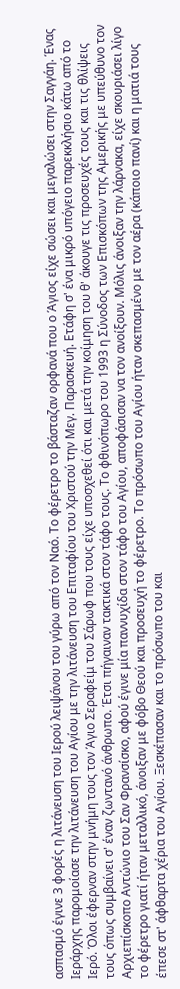ασπασμό έγινε 3 φορές η λιτάνευση του Ιερού λειψάνου του γύρω από τον Ναό. Το φέρετρο το βάσταζαν ορφανά που ο Άγιος είχε σώσει και μεγαλώσει στην Σαγγάη. Ένας Ιεράρχης παρομοίασε την λιτάνευση του Αγίου με την λιτάνευση του Επιταφίου του Χριστού την Μεγ. Παρασκευή. Ετάφη σ' ένα μικρό υπόγειο παρεκκλήσιο κάτω από το Ιερό. Όλοι έφερναν στην μνήμη τους τον Άγιο Σεραφείμ του Σάρωφ που τους είχε υποσχεθεί ότι και μετά την κοίμηση του θ' άκουγε τις προσευχές τους και τις θλίψεις τους όπως συμβαίνει σ' έναν ζωντανό άνθρωπο. Έτσι πήγαιναν τακτικά στον τάφο τους. Το φθινόπωρο του 1993 η Σύνοδος των Επισκόπων της Αμερικής με υπεύθυνο τον Αρχιεπίσκοπο Αντώνιο του Σαν Φρανσίσκο, αφού έγινε μία παννυχίδα στον τάφο του Αγίου, αποφάσισαν να τον ανοίξουν. Μόλις άνοιξαν την λάρνακα, είχε σκουριάσει λίγο το φέρετρο γιατί ήταν μεταλλικό, άνοιξαν με φόβο Θεού και προσευχή το φέρετρο. Το πρόσωπο του Αγίου ήταν σκεπασμένο με τον αέρα (κάποιο πανί) και η ματιά τους έπεσε στ' άφθαρτα χέρια του Αγίου. Ξεσκέπασαν και το πρόσωπο του και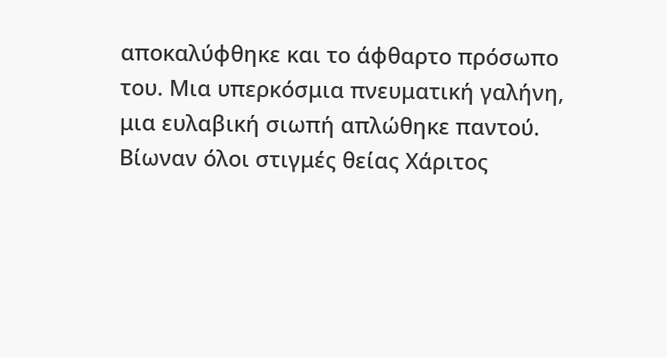αποκαλύφθηκε και το άφθαρτο πρόσωπο του. Μια υπερκόσμια πνευματική γαλήνη, μια ευλαβική σιωπή απλώθηκε παντού. Βίωναν όλοι στιγμές θείας Χάριτος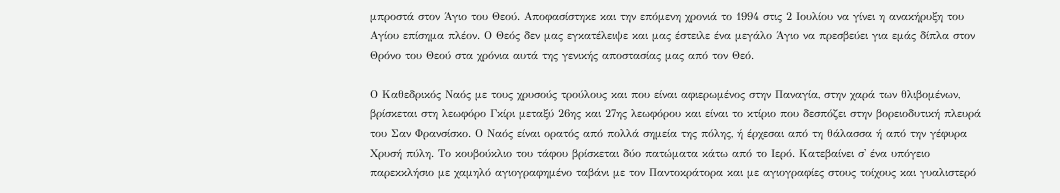μπροστά στον Άγιο του Θεού. Αποφασίστηκε και την επόμενη χρονιά το 1994 στις 2 Ιουλίου να γίνει η ανακήρυξη του Αγίου επίσημα πλέον. Ο Θεός δεν μας εγκατέλειψε και μας έστειλε ένα μεγάλο Άγιο να πρεσβεύει για εμάς δίπλα στον Θρόνο του Θεού στα χρόνια αυτά της γενικής αποστασίας μας από τον Θεό.

Ο Καθεδρικός Ναός με τους χρυσούς τρούλους και που είναι αφιερωμένος στην Παναγία, στην χαρά των θλιβομένων, βρίσκεται στη λεωφόρο Γκίρι μεταξύ 26ης και 27ης λεωφόρου και είναι το κτίριο που δεσπόζει στην βορειοδυτική πλευρά του Σαν Φρανσίσκο. Ο Ναός είναι ορατός από πολλά σημεία της πόλης, ή έρχεσαι από τη θάλασσα ή από την γέφυρα Χρυσή πύλη. Το κουβούκλιο του τάφου βρίσκεται δύο πατώματα κάτω από το Ιερό. Κατεβαίνει σ' ένα υπόγειο παρεκκλήσιο με χαμηλό αγιογραφημένο ταβάνι με τον Παντοκράτορα και με αγιογραφίες στους τοίχους και γυαλιστερό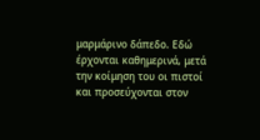μαρμάρινο δάπεδο. Εδώ έρχονται καθημερινά, μετά την κοίμηση του οι πιστοί και προσεύχονται στον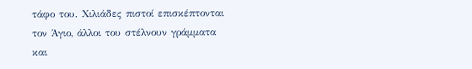τάφο του. Χιλιάδες πιστοί επισκέπτονται τον Άγιο, άλλοι του στέλνουν γράμματα και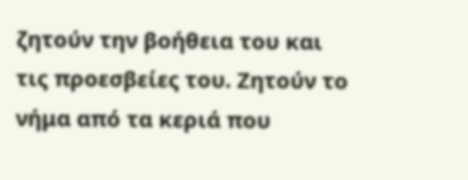ζητούν την βοήθεια του και τις προεσβείες του. Ζητούν το νήμα από τα κεριά που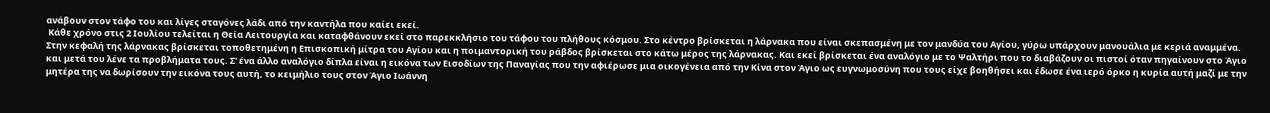ανάβουν στον τάφο του και λίγες σταγόνες λάδι από την καντήλα που καίει εκεί.
 Κάθε χρόνο στις 2 Ιουλίου τελείται η Θεία Λειτουργία και καταφθάνουν εκεί στο παρεκκλήσιο του τάφου του πλήθους κόσμου. Στο κέντρο βρίσκεται η λάρνακα που είναι σκεπασμένη με τον μανδύα του Αγίου, γύρω υπάρχουν μανουάλια με κεριά αναμμένα. Στην κεφαλή της λάρνακας βρίσκεται τοποθετημένη η Επισκοπική μίτρα του Αγίου και η ποιμαντορική του ράβδος βρίσκεται στο κάτω μέρος της λάρνακας. Και εκεί βρίσκεται ένα αναλόγιο με το Ψαλτήρι που το διαβάζουν οι πιστοί όταν πηγαίνουν στο Άγιο και μετά του λένε τα προβλήματα τους. Σ' ένα άλλο αναλόγιο δίπλα είναι η εικόνα των Εισοδίων της Παναγίας που την αφιέρωσε μια οικογένεια από την Κίνα στον Άγιο ως ευγνωμοσύνη που τους είχε βοηθήσει και έδωσε ένα ιερό όρκο η κυρία αυτή μαζί με την μητέρα της να δωρίσουν την εικόνα τους αυτή, το κειμήλιο τους στον Άγιο Ιωάννη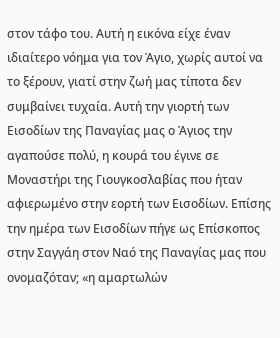στον τάφο του. Αυτή η εικόνα είχε έναν ιδιαίτερο νόημα για τον Άγιο, χωρίς αυτοί να το ξέρουν, γιατί στην ζωή μας τίποτα δεν συμβαίνει τυχαία. Αυτή την γιορτή των Εισοδίων της Παναγίας μας ο Άγιος την αγαπούσε πολύ, η κουρά του έγινε σε Μοναστήρι της Γιουγκοσλαβίας που ήταν αφιερωμένο στην εορτή των Εισοδίων. Επίσης την ημέρα των Εισοδίων πήγε ως Επίσκοπος στην Σαγγάη στον Ναό της Παναγίας μας που ονομαζόταν; «η αμαρτωλών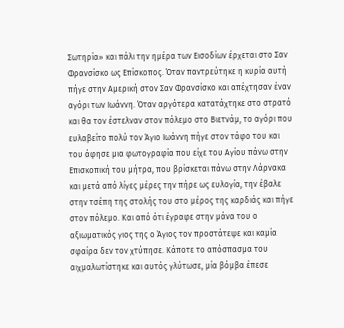Σωτηρία» και πάλι την ημέρα των Εισοδίων έρχεται στο Σαν Φρανσίσκο ως Επίσκοπος. Όταν παντρεύτηκε η κυρία αυτή πήγε στην Αμερική στον Σαν Φρανσίσκο και απέχτησαν έναν αγόρι των Ιωάννη. Όταν αργότερα κατατάχτηκε στο στρατό και θα τον έστελναν στον πόλεμο στο Βιετνάμ, το αγόρι που ευλαβείτο πολύ τον Άγιο Ιωάννη πήγε στον τάφο του και του άφησε μια φωτογραφία που είχε του Αγίου πάνω στην Επισκοπική του μήτρα, που βρίσκεται πάνω στην Λάρνακα και μετά από λίγες μέρες την πήρε ως ευλογία, την έβαλε στην τσέπη της στολής του στο μέρος της καρδιάς και πήγε στον πόλεμο. Και από ότι έγραφε στην μάνα του ο αξιωματικός γιος της ο Άγιος τον προστάτεψε και καμία σφαίρα δεν τον χτύπησε. Κάποτε το απόσπασμα του αιχμαλωτίστηκε και αυτός γλύτωσε, μία βόμβα έπεσε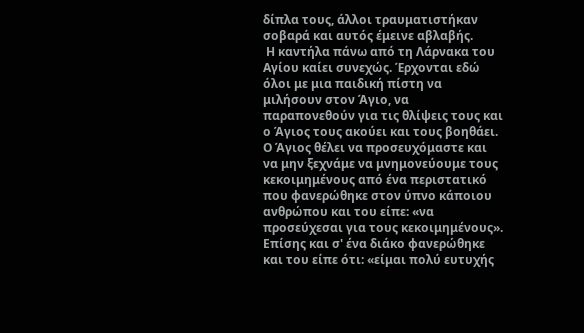δίπλα τους, άλλοι τραυματιστήκαν σοβαρά και αυτός έμεινε αβλαβής.
 Η καντήλα πάνω από τη Λάρνακα του Αγίου καίει συνεχώς. Έρχονται εδώ όλοι με μια παιδική πίστη να μιλήσουν στον Άγιο, να παραπονεθούν για τις θλίψεις τους και ο Άγιος τους ακούει και τους βοηθάει. Ο Άγιος θέλει να προσευχόμαστε και να μην ξεχνάμε να μνημονεύουμε τους κεκοιμημένους από ένα περιστατικό που φανερώθηκε στον ύπνο κάποιου ανθρώπου και του είπε: «να προσεύχεσαι για τους κεκοιμημένους». Επίσης και σ' ένα διάκο φανερώθηκε και του είπε ότι: «είμαι πολύ ευτυχής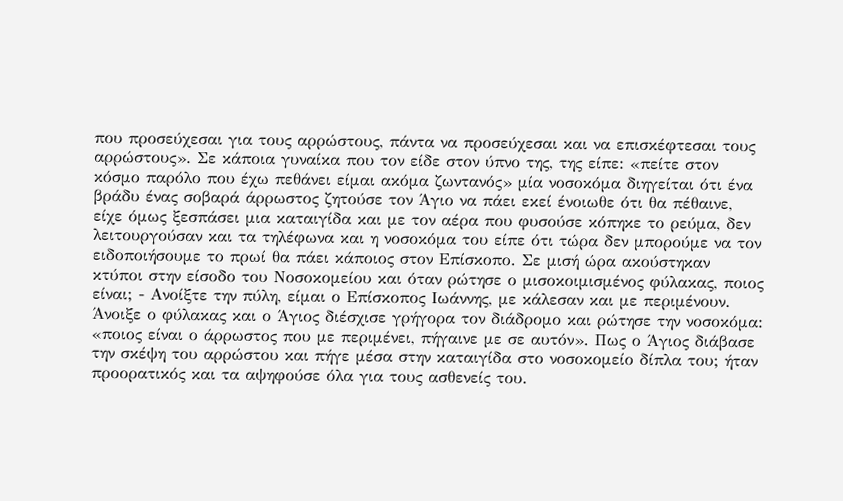που προσεύχεσαι για τους αρρώστους, πάντα να προσεύχεσαι και να επισκέφτεσαι τους αρρώστους». Σε κάποια γυναίκα που τον είδε στον ύπνο της, της είπε: «πείτε στον κόσμο παρόλο που έχω πεθάνει είμαι ακόμα ζωντανός» μία νοσοκόμα διηγείται ότι ένα βράδυ ένας σοβαρά άρρωστος ζητούσε τον Άγιο να πάει εκεί ένοιωθε ότι θα πέθαινε, είχε όμως ξεσπάσει μια καταιγίδα και με τον αέρα που φυσούσε κόπηκε το ρεύμα, δεν λειτουργούσαν και τα τηλέφωνα και η νοσοκόμα του είπε ότι τώρα δεν μπορούμε να τον ειδοποιήσουμε το πρωί θα πάει κάποιος στον Επίσκοπο. Σε μισή ώρα ακούστηκαν κτύποι στην είσοδο του Νοσοκομείου και όταν ρώτησε ο μισοκοιμισμένος φύλακας, ποιος είναι; - Ανοίξτε την πύλη, είμαι ο Επίσκοπος Ιωάννης, με κάλεσαν και με περιμένουν. Άνοιξε ο φύλακας και ο Άγιος διέσχισε γρήγορα τον διάδρομο και ρώτησε την νοσοκόμα: «ποιος είναι ο άρρωστος που με περιμένει, πήγαινε με σε αυτόν». Πως ο Άγιος διάβασε την σκέψη του αρρώστου και πήγε μέσα στην καταιγίδα στο νοσοκομείο δίπλα του; ήταν προορατικός και τα αψηφούσε όλα για τους ασθενείς του.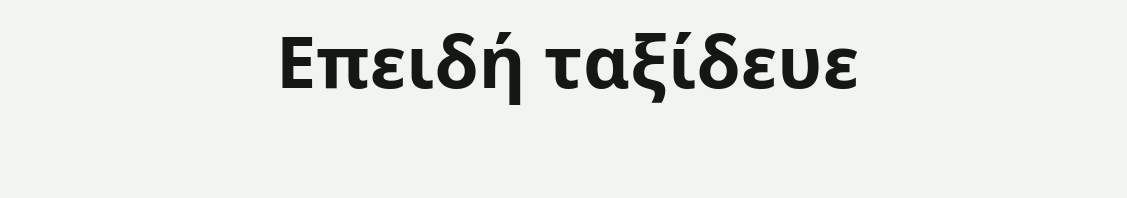Επειδή ταξίδευε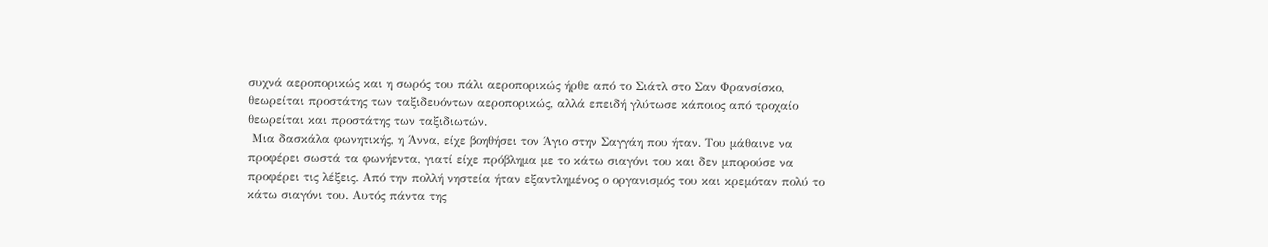συχνά αεροπορικώς και η σωρός του πάλι αεροπορικώς ήρθε από το Σιάτλ στο Σαν Φρανσίσκο, θεωρείται προστάτης των ταξιδευόντων αεροπορικώς, αλλά επειδή γλύτωσε κάποιος από τροχαίο θεωρείται και προστάτης των ταξιδιωτών.
 Μια δασκάλα φωνητικής, η Άννα, είχε βοηθήσει τον Άγιο στην Σαγγάη που ήταν. Του μάθαινε να προφέρει σωστά τα φωνήεντα, γιατί είχε πρόβλημα με το κάτω σιαγόνι του και δεν μπορούσε να προφέρει τις λέξεις. Από την πολλή νηστεία ήταν εξαντλημένος ο οργανισμός του και κρεμόταν πολύ το κάτω σιαγόνι του. Αυτός πάντα της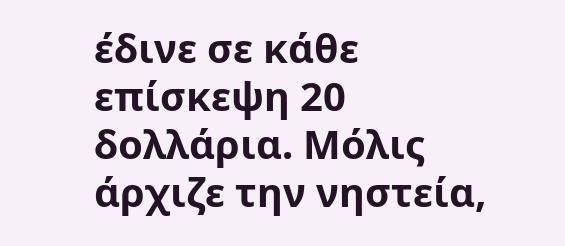έδινε σε κάθε επίσκεψη 20 δολλάρια. Μόλις άρχιζε την νηστεία,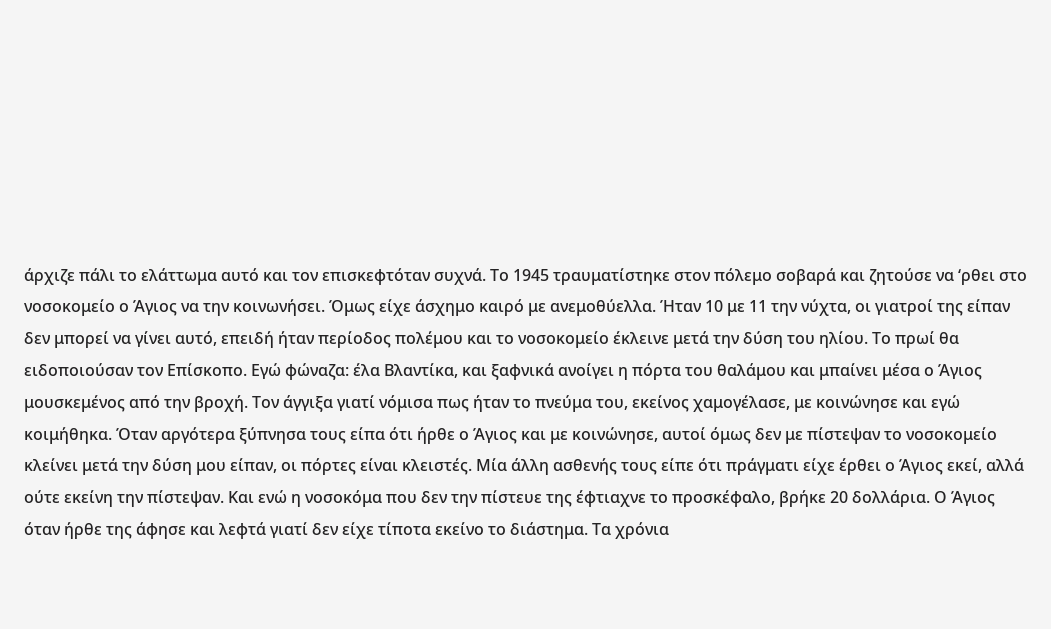άρχιζε πάλι το ελάττωμα αυτό και τον επισκεφτόταν συχνά. Το 1945 τραυματίστηκε στον πόλεμο σοβαρά και ζητούσε να ‘ρθει στο νοσοκομείο ο Άγιος να την κοινωνήσει. Όμως είχε άσχημο καιρό με ανεμοθύελλα. Ήταν 10 με 11 την νύχτα, οι γιατροί της είπαν δεν μπορεί να γίνει αυτό, επειδή ήταν περίοδος πολέμου και το νοσοκομείο έκλεινε μετά την δύση του ηλίου. Το πρωί θα ειδοποιούσαν τον Επίσκοπο. Εγώ φώναζα: έλα Βλαντίκα, και ξαφνικά ανοίγει η πόρτα του θαλάμου και μπαίνει μέσα ο Άγιος μουσκεμένος από την βροχή. Τον άγγιξα γιατί νόμισα πως ήταν το πνεύμα του, εκείνος χαμογέλασε, με κοινώνησε και εγώ κοιμήθηκα. Όταν αργότερα ξύπνησα τους είπα ότι ήρθε ο Άγιος και με κοινώνησε, αυτοί όμως δεν με πίστεψαν το νοσοκομείο κλείνει μετά την δύση μου είπαν, οι πόρτες είναι κλειστές. Μία άλλη ασθενής τους είπε ότι πράγματι είχε έρθει ο Άγιος εκεί, αλλά ούτε εκείνη την πίστεψαν. Και ενώ η νοσοκόμα που δεν την πίστευε της έφτιαχνε το προσκέφαλο, βρήκε 20 δολλάρια. Ο Άγιος όταν ήρθε της άφησε και λεφτά γιατί δεν είχε τίποτα εκείνο το διάστημα. Τα χρόνια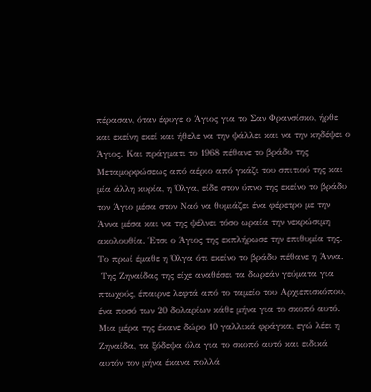πέρασαν, όταν έφυγε ο Άγιος για το Σαν Φρανσίσκο, ήρθε και εκείνη εκεί και ήθελε να την ψάλλει και να την κηδέψει ο Άγιος. Και πράγματι το 1968 πέθανε το βράδυ της Μεταμορφώσεως από αέριο από γκάζι του σπιτιού της και μία άλλη κυρία, η Όλγα, είδε στον ύπνο της εκείνο το βράδυ τον Άγιο μέσα στον Ναό να θυμιάζει ένα φέρετρο με την Άννα μέσα και να της ψέλνει τόσο ωραία την νεκρώσιμη ακολουθία. Έτσι ο Άγιος της εκπλήρωσε την επιθυμία της. Το πρωί έμαθε η Όλγα ότι εκείνο το βράδυ πέθανε η Άννα.
 Της Ζηναίδας της είχε αναθέσει τα δωρεάν γεύματα για πτωχούς, έπαιρνε λεφτά από το ταμείο του Αρχιεπισκόπου, ένα ποσό των 20 δολαρίων κάθε μήνα για το σκοπό αυτό. Μια μέρα της έκανε δώρο 10 γαλλικά φράγκα, εγώ λέει η Ζηναίδα, τα ξόδεψα όλα για το σκοπό αυτό και ειδικά αυτόν τον μήνα έκανα πολλά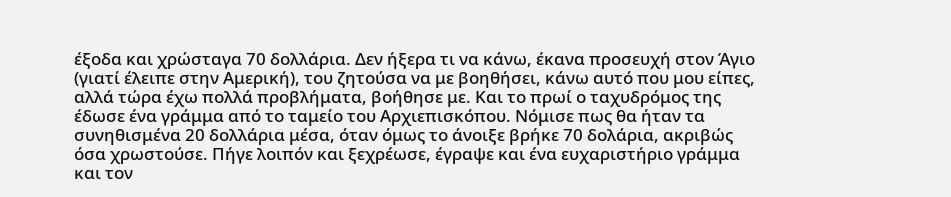έξοδα και χρώσταγα 70 δολλάρια. Δεν ήξερα τι να κάνω, έκανα προσευχή στον Άγιο (γιατί έλειπε στην Αμερική), του ζητούσα να με βοηθήσει, κάνω αυτό που μου είπες, αλλά τώρα έχω πολλά προβλήματα, βοήθησε με. Και το πρωί ο ταχυδρόμος της έδωσε ένα γράμμα από το ταμείο του Αρχιεπισκόπου. Νόμισε πως θα ήταν τα συνηθισμένα 20 δολλάρια μέσα, όταν όμως το άνοιξε βρήκε 70 δολάρια, ακριβώς όσα χρωστούσε. Πήγε λοιπόν και ξεχρέωσε, έγραψε και ένα ευχαριστήριο γράμμα και τον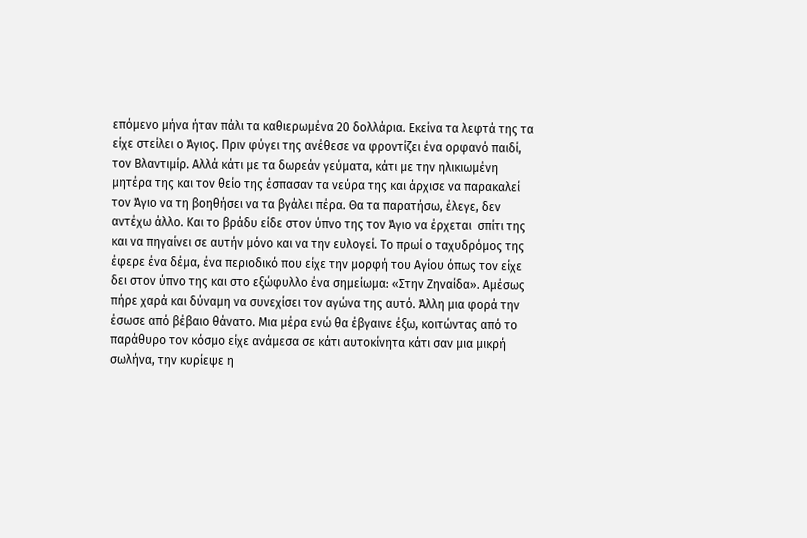επόμενο μήνα ήταν πάλι τα καθιερωμένα 20 δολλάρια. Εκείνα τα λεφτά της τα είχε στείλει ο Άγιος. Πριν φύγει της ανέθεσε να φροντίζει ένα ορφανό παιδί, τον Βλαντιμίρ. Αλλά κάτι με τα δωρεάν γεύματα, κάτι με την ηλικιωμένη μητέρα της και τον θείο της έσπασαν τα νεύρα της και άρχισε να παρακαλεί τον Άγιο να τη βοηθήσει να τα βγάλει πέρα. Θα τα παρατήσω, έλεγε, δεν αντέχω άλλο. Και το βράδυ είδε στον ύπνο της τον Άγιο να έρχεται  σπίτι της και να πηγαίνει σε αυτήν μόνο και να την ευλογεί. Το πρωί ο ταχυδρόμος της έφερε ένα δέμα, ένα περιοδικό που είχε την μορφή του Αγίου όπως τον είχε δει στον ύπνο της και στο εξώφυλλο ένα σημείωμα: «Στην Ζηναίδα». Αμέσως πήρε χαρά και δύναμη να συνεχίσει τον αγώνα της αυτό. Άλλη μια φορά την έσωσε από βέβαιο θάνατο. Μια μέρα ενώ θα έβγαινε έξω, κοιτώντας από το παράθυρο τον κόσμο είχε ανάμεσα σε κάτι αυτοκίνητα κάτι σαν μια μικρή σωλήνα, την κυρίεψε η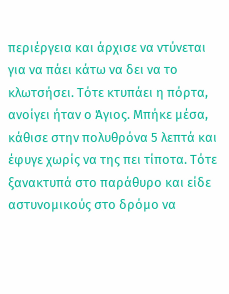περιέργεια και άρχισε να ντύνεται για να πάει κάτω να δει να το κλωτσήσει. Τότε κτυπάει η πόρτα, ανοίγει ήταν ο Άγιος. Μπήκε μέσα, κάθισε στην πολυθρόνα 5 λεπτά και έφυγε χωρίς να της πει τίποτα. Τότε ξανακτυπά στο παράθυρο και είδε αστυνομικούς στο δρόμο να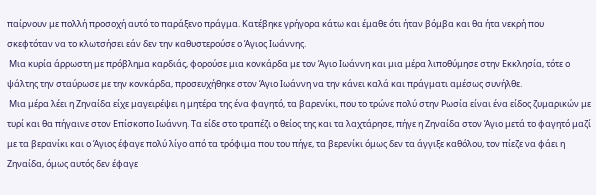παίρνουν με πολλή προσοχή αυτό το παράξενο πράγμα. Κατέβηκε γρήγορα κάτω και έμαθε ότι ήταν βόμβα και θα ήτα νεκρή που σκεφτόταν να το κλωτσήσει εάν δεν την καθυστερούσε ο Άγιος Ιωάννης.
 Μια κυρία άρρωστη με πρόβλημα καρδιάς, φορούσε μια κονκάρδα με τον Άγιο Ιωάννη και μια μέρα λιποθύμησε στην Εκκλησία, τότε ο ψάλτης την σταύρωσε με την κονκάρδα, προσευχήθηκε στον Άγιο Ιωάννη να την κάνει καλά και πράγματι αμέσως συνήλθε.
 Μια μέρα λέει η Ζηναίδα είχε μαγειρέψει η μητέρα της ένα φαγητό, τα βαρενίκι, που το τρώνε πολύ στην Ρωσία είναι ένα είδος ζυμαρικών με τυρί και θα πήγαινε στον Επίσκοπο Ιωάννη. Τα είδε στο τραπέζι ο θείος της και τα λαχτάρησε, πήγε η Ζηναίδα στον Άγιο μετά το φαγητό μαζί με τα βερανίκι και ο Άγιος έφαγε πολύ λίγο από τα τρόφιμα που του πήγε, τα βερενίκι όμως δεν τα άγγιξε καθόλου, τον πίεζε να φάει η Ζηναίδα, όμως αυτός δεν έφαγε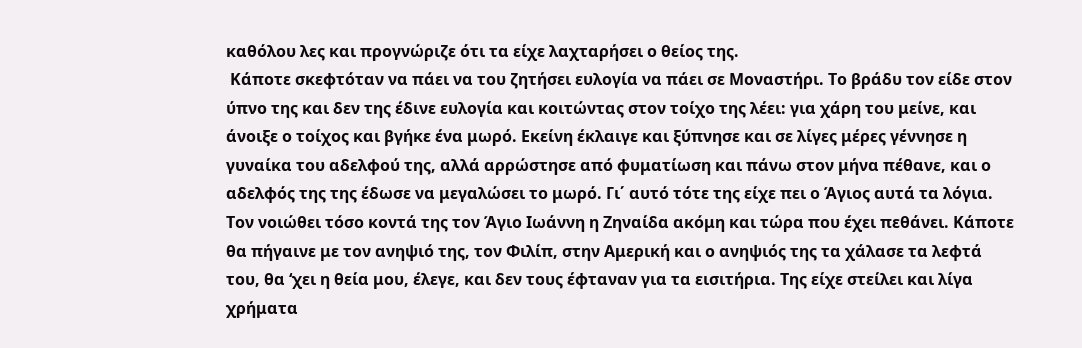καθόλου λες και προγνώριζε ότι τα είχε λαχταρήσει ο θείος της.
 Κάποτε σκεφτόταν να πάει να του ζητήσει ευλογία να πάει σε Μοναστήρι. Το βράδυ τον είδε στον ύπνο της και δεν της έδινε ευλογία και κοιτώντας στον τοίχο της λέει: για χάρη του μείνε, και άνοιξε ο τοίχος και βγήκε ένα μωρό. Εκείνη έκλαιγε και ξύπνησε και σε λίγες μέρες γέννησε η γυναίκα του αδελφού της, αλλά αρρώστησε από φυματίωση και πάνω στον μήνα πέθανε, και ο αδελφός της της έδωσε να μεγαλώσει το μωρό. Γι΄ αυτό τότε της είχε πει ο Άγιος αυτά τα λόγια. Τον νοιώθει τόσο κοντά της τον Άγιο Ιωάννη η Ζηναίδα ακόμη και τώρα που έχει πεθάνει. Κάποτε θα πήγαινε με τον ανηψιό της, τον Φιλίπ, στην Αμερική και ο ανηψιός της τα χάλασε τα λεφτά του, θα ‘χει η θεία μου, έλεγε, και δεν τους έφταναν για τα εισιτήρια. Της είχε στείλει και λίγα χρήματα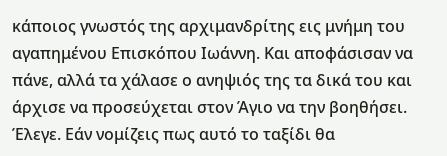κάποιος γνωστός της αρχιμανδρίτης εις μνήμη του αγαπημένου Επισκόπου Ιωάννη. Και αποφάσισαν να πάνε, αλλά τα χάλασε ο ανηψιός της τα δικά του και άρχισε να προσεύχεται στον Άγιο να την βοηθήσει. Έλεγε. Εάν νομίζεις πως αυτό το ταξίδι θα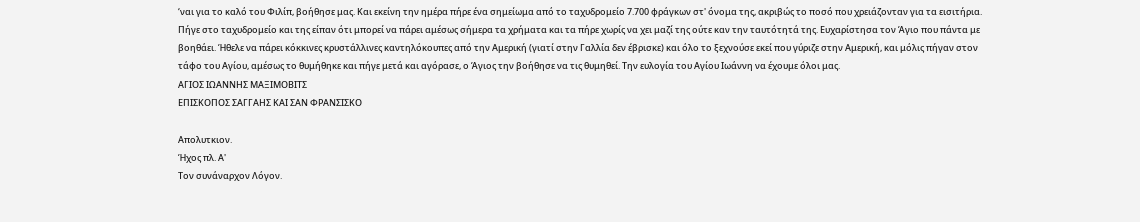‘ναι για το καλό του Φιλίπ, βοήθησε μας. Και εκείνη την ημέρα πήρε ένα σημείωμα από το ταχυδρομείο 7.700 φράγκων στ' όνομα της, ακριβώς το ποσό που χρειάζονταν για τα εισιτήρια. Πήγε στο ταχυδρομείο και της είπαν ότι μπορεί να πάρει αμέσως σήμερα τα χρήματα και τα πήρε χωρίς να χει μαζί της ούτε καν την ταυτότητά της. Ευχαρίστησα τον Άγιο που πάντα με βοηθάει. Ήθελε να πάρει κόκκινες κρυστάλλινες καντηλόκουπες από την Αμερική (γιατί στην Γαλλία δεν έβρισκε) και όλο το ξεχνούσε εκεί που γύριζε στην Αμερική, και μόλις πήγαν στον τάφο του Αγίου, αμέσως το θυμήθηκε και πήγε μετά και αγόρασε, ο Άγιος την βοήθησε να τις θυμηθεί. Την ευλογία του Αγίου Ιωάννη να έχουμε όλοι μας.
ΑΓΙΟΣ ΙΩΑΝΝΗΣ ΜΑΞΙΜΟΒΙΤΣ
ΕΠΙΣΚΟΠΟΣ ΣΑΓΓΑΗΣ ΚΑΙ ΣΑΝ ΦΡΑΝΣΙΣΚΟ

Απολυτκιον.
Ήχος πλ. Α'
Τον συνάναρχον Λόγον.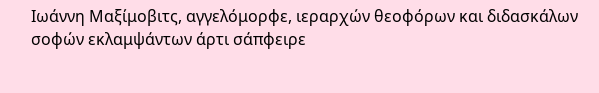Ιωάννη Μαξίμοβιτς, αγγελόμορφε, ιεραρχών θεοφόρων και διδασκάλων σοφών εκλαμψάντων άρτι σάπφειρε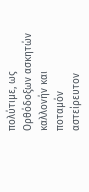πολύτιμε, ως Ορθόδοξων ασκητών καλλονήν και ποταμόν αστείρευτον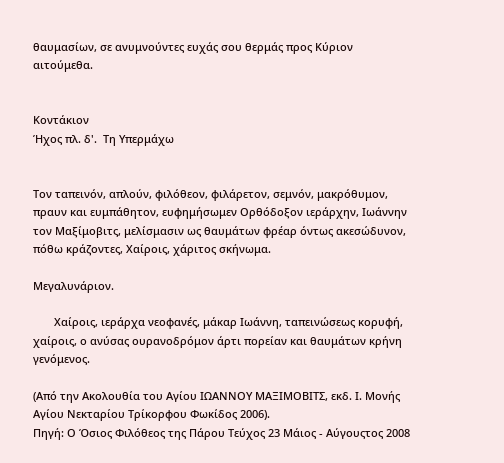θαυμασίων, σε ανυμνούντες ευχάς σου θερμάς προς Κύριον αιτούμεθα.


Κοντάκιον
Ήχος πλ. δ'.  Τη Υπερμάχω


Τον ταπεινόν, απλούν, φιλόθεον, φιλάρετον, σεμνόν, μακρόθυμον, πραυν και ευμπάθητον, ευφημήσωμεν Ορθόδοξον ιεράρχην, Ιωάννην τον Μαξίμοβιτς, μελίσμασιν ως θαυμάτων φρέαρ όντως ακεσώδυνον, πόθω κράζοντες, Χαίροις, χάριτος σκήνωμα.

Μεγαλυνάριον.

       Χαίροις, ιεράρχα νεοφανές, μάκαρ Ιωάννη, ταπεινώσεως κορυφή, χαίροις, ο ανύσας ουρανοδρόμον άρτι πορείαν και θαυμάτων κρήνη γενόμενος.

(Από την Ακολουθία του Αγίου ΙΩΑΝΝΟΥ ΜΑΞΙΜΟΒΙΤΣ, εκδ. Ι. Μονής Αγίου Νεκταρίου Τρίκορφου Φωκίδος 2006).
Πηγή: Ο Όσιος Φιλόθεος της Πάρου Τεύχος 23 Μάιος - Αύγουςτος 2008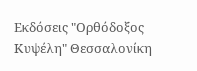Εκδόσεις "Ορθόδοξος Κυψέλη" Θεσσαλονίκη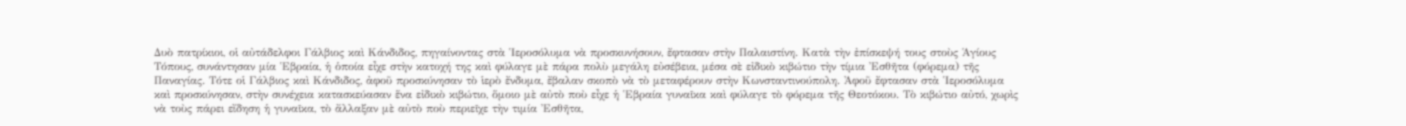Δυὸ πατρίκιοι, οἱ αὐτάδελφοι Γάλβιος καὶ Κάνδιδος, πηγαίνοντας στὰ Ἱεροσόλυμα νὰ προσκυνήσουν, ἔφτασαν στὴν Παλαιστίνη. Κατὰ τὴν ἐπίσκεψή τους στοὺς Ἁγίους Τόπους, συνάντησαν μία Ἑβραία, ἡ ὁποία εἶχε στὴν κατοχή της καὶ φύλαγε μὲ πάρα πολὺ μεγάλη εὐσέβεια, μέσα σὲ εἰδικὸ κιβώτιο τὴν τίμια Ἐσθῆτα (φόρεμα) τῆς Παναγίας. Τότε οἱ Γάλβιος καὶ Κάνδιδος, ἀφοῦ προσκύνησαν τὸ ἱερὸ ἔνδυμα, ἔβαλαν σκοπὸ νὰ τὸ μεταφέρουν στὴν Κωνσταντινούπολη. Ἀφοῦ ἔφτασαν στὰ Ἱεροσόλυμα καὶ προσκύνησαν, στὴν συνέχεια κατασκεύασαν ἕνα εἰδικὸ κιβώτιο, ὅμοιο μὲ αὐτὸ ποὺ εἶχε ἡ Ἑβραία γυναῖκα καὶ φύλαγε τὸ φόρεμα τῆς Θεοτόκου. Τὸ κιβώτιο αὐτό, χωρὶς νὰ τοὺς πάρει εἴδηση ἡ γυναῖκα, τὸ ἄλλαξαν μὲ αὐτὸ ποὺ περιεῖχε τὴν τιμία Ἐσθῆτα,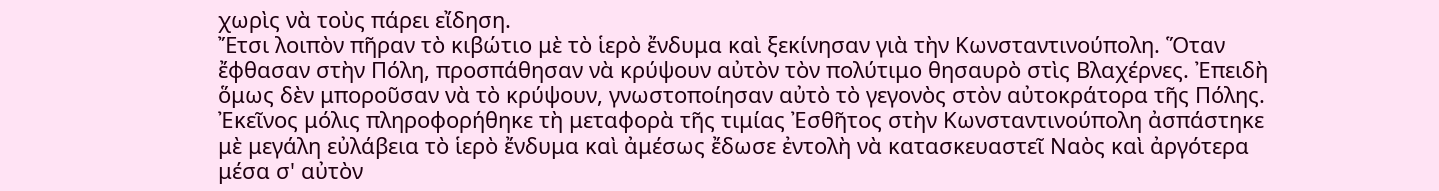χωρὶς νὰ τοὺς πάρει εἴδηση.
Ἔτσι λοιπὸν πῆραν τὸ κιβώτιο μὲ τὸ ἱερὸ ἔνδυμα καὶ ξεκίνησαν γιὰ τὴν Κωνσταντινούπολη. Ὅταν ἔφθασαν στὴν Πόλη, προσπάθησαν νὰ κρύψουν αὐτὸν τὸν πολύτιμο θησαυρὸ στὶς Βλαχέρνες. Ἐπειδὴ ὅμως δὲν μποροῦσαν νὰ τὸ κρύψουν, γνωστοποίησαν αὐτὸ τὸ γεγονὸς στὸν αὐτοκράτορα τῆς Πόλης. Ἐκεῖνος μόλις πληροφορήθηκε τὴ μεταφορὰ τῆς τιμίας Ἐσθῆτος στὴν Κωνσταντινούπολη ἀσπάστηκε μὲ μεγάλη εὐλάβεια τὸ ἱερὸ ἔνδυμα καὶ ἀμέσως ἔδωσε ἐντολὴ νὰ κατασκευαστεῖ Ναὸς καὶ ἀργότερα μέσα σ' αὐτὸν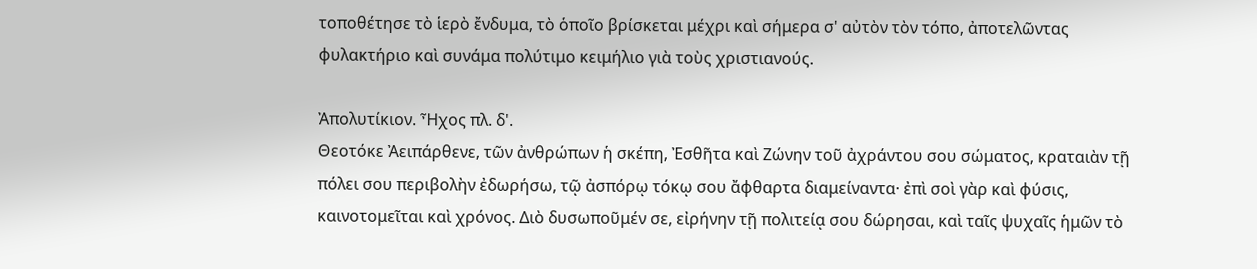τοποθέτησε τὸ ἱερὸ ἔνδυμα, τὸ ὁποῖο βρίσκεται μέχρι καὶ σήμερα σ' αὐτὸν τὸν τόπο, ἀποτελῶντας φυλακτήριο καὶ συνάμα πολύτιμο κειμήλιο γιὰ τοὺς χριστιανούς.

Ἀπολυτίκιον. Ἦχος πλ. δ'.
Θεοτόκε Ἀειπάρθενε, τῶν ἀνθρώπων ἡ σκέπη, Ἐσθῆτα καὶ Ζώνην τοῦ ἀχράντου σου σώματος, κραταιὰν τῇ πόλει σου περιβολὴν ἐδωρήσω, τῷ ἀσπόρῳ τόκῳ σου ἄφθαρτα διαμείναντα· ἐπὶ σοὶ γὰρ καὶ φύσις, καινοτομεῖται καὶ χρόνος. Διὸ δυσωποῦμέν σε, εἰρήνην τῇ πολιτείᾳ σου δώρησαι, καὶ ταῖς ψυχαῖς ἡμῶν τὸ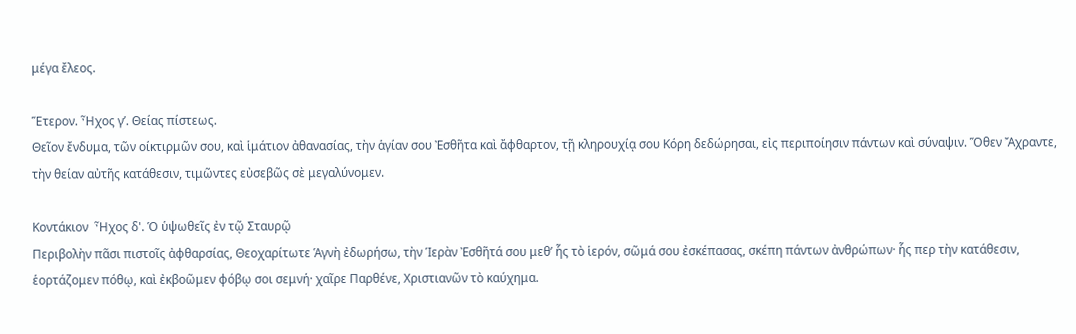μέγα ἔλεος.

Ἕτερον. Ἦχος γ’. Θείας πίστεως.
Θεῖον ἔνδυμα, τῶν οίκτιρμῶν σου, καὶ ἱμάτιον ἀθανασίας, τὴν ἁγίαν σου Ἐσθῆτα καὶ ἄφθαρτον, τῇ κληρουχίᾳ σου Κόρη δεδώρησαι, εἰς περιποίησιν πάντων καὶ σύναψιν. Ὅθεν Ἄχραντε, τὴν θείαν αὐτῆς κατάθεσιν, τιμῶντες εὐσεβῶς σὲ μεγαλύνομεν.

Κοντάκιον  Ἦχος δ'. Ὁ ὑψωθεῖς ἐν τῷ Σταυρῷ
Περιβολὴν πᾶσι πιστοῖς ἀφθαρσίας, Θεοχαρίτωτε Ἁγνὴ ἐδωρήσω, τὴν Ἱερὰν Ἐσθῆτά σου μεθ’ ἧς τὸ ἱερόν, σῶμά σου ἐσκέπασας, σκέπη πάντων ἀνθρώπων· ἧς περ τὴν κατάθεσιν, ἑορτάζομεν πόθῳ, καὶ ἐκβοῶμεν φόβῳ σοι σεμνή· χαῖρε Παρθένε, Χριστιανῶν τὸ καύχημα.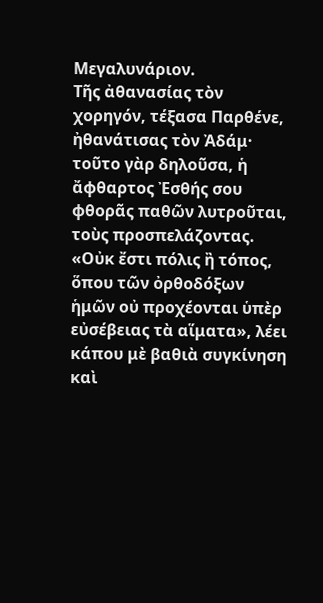Μεγαλυνάριον.
Τῆς ἀθανασίας τὸν χορηγόν, τέξασα Παρθένε, ἠθανάτισας τὸν Ἀδάμ· τοῦτο γὰρ δηλοῦσα, ἡ ἄφθαρτος Ἐσθής σου φθορᾶς παθῶν λυτροῦται, τοὺς προσπελάζοντας.
«Οὐκ ἔστι πόλις ἢ τόπος, ὅπου τῶν ὀρθοδόξων ἡμῶν οὐ προχέονται ὑπὲρ εὐσέβειας τὰ αἵματα», λέει κάπου μὲ βαθιὰ συγκίνηση καὶ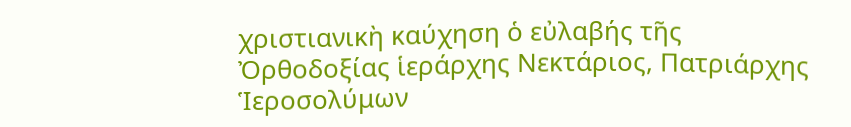χριστιανικὴ καύχηση ὁ εὐλαβής τῆς Ὀρθοδοξίας ἱεράρχης Νεκτάριος, Πατριάρχης Ἱεροσολύμων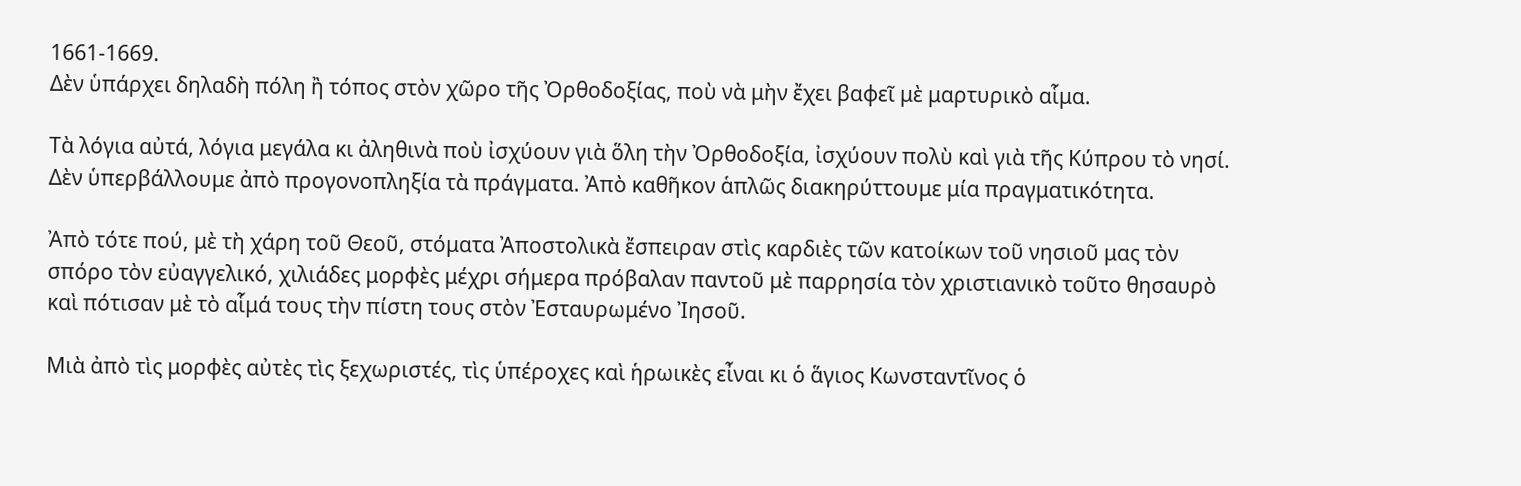1661-1669.
Δὲν ὑπάρχει δηλαδὴ πόλη ἢ τόπος στὸν χῶρο τῆς Ὀρθοδοξίας, ποὺ νὰ μὴν ἔχει βαφεῖ μὲ μαρτυρικὸ αἷμα.

Τὰ λόγια αὐτά, λόγια μεγάλα κι ἀληθινὰ ποὺ ἰσχύουν γιὰ ὅλη τὴν Ὀρθοδοξία, ἰσχύουν πολὺ καὶ γιὰ τῆς Κύπρου τὸ νησί.
Δὲν ὑπερβάλλουμε ἀπὸ προγονοπληξία τὰ πράγματα. Ἀπὸ καθῆκον ἁπλῶς διακηρύττουμε μία πραγματικότητα.

Ἀπὸ τότε πού, μὲ τὴ χάρη τοῦ Θεοῦ, στόματα Ἀποστολικὰ ἔσπειραν στὶς καρδιὲς τῶν κατοίκων τοῦ νησιοῦ μας τὸν σπόρο τὸν εὐαγγελικό, χιλιάδες μορφὲς μέχρι σήμερα πρόβαλαν παντοῦ μὲ παρρησία τὸν χριστιανικὸ τοῦτο θησαυρὸ καὶ πότισαν μὲ τὸ αἷμά τους τὴν πίστη τους στὸν Ἐσταυρωμένο Ἰησοῦ.

Μιὰ ἀπὸ τὶς μορφὲς αὐτὲς τὶς ξεχωριστές, τὶς ὑπέροχες καὶ ἡρωικὲς εἶναι κι ὁ ἅγιος Κωνσταντῖνος ὁ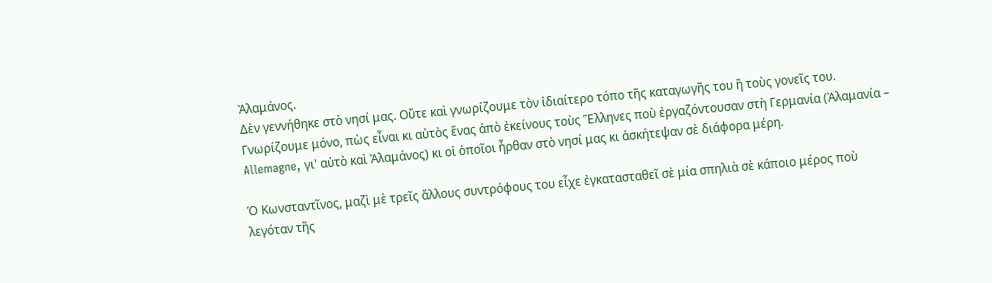Ἀλαμάνος.
Δὲν γεννήθηκε στὸ νησί μας. Οὔτε καὶ γνωρίζουμε τὸν ἰδιαίτερο τόπο τῆς καταγωγῆς του ἢ τοὺς γονεῖς του.
Γνωρίζουμε μόνο, πὼς εἶναι κι αὐτὸς ἕνας ἀπὸ ἐκείνους τοὺς Ἕλληνες ποὺ ἐργαζόντουσαν στὴ Γερμανία (Ἀλαμανία – Allemagne, γι' αὐτὸ καὶ Ἀλαμάνος) κι οἱ ὁποῖοι ἦρθαν στὸ νησί μας κι ἀσκήτεψαν σὲ διάφορα μέρη.

Ὁ Κωνσταντῖνος, μαζὶ μὲ τρεῖς ἄλλους συντρόφους του εἶχε ἐγκατασταθεῖ σὲ μία σπηλιὰ σὲ κάποιο μέρος ποὺ λεγόταν τῆς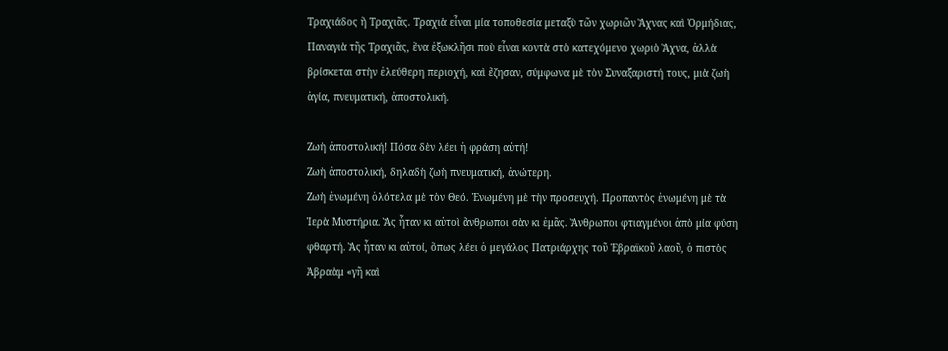Τραχιάδος ἢ Τραχιᾶς. Τραχιὰ εἶναι μία τοποθεσία μεταξὺ τῶν χωριῶν Ἄχνας καὶ Ὀρμήδιας, Παναγιὰ τῆς Τραχιᾶς, ἕνα ἐξωκλῆσι ποὺ εἶναι κοντὰ στὸ κατεχόμενο χωριὸ Ἄχνα, ἀλλὰ βρίσκεται στὴν ἐλεύθερη περιοχή, καὶ ἔζησαν, σύμφωνα μὲ τὸν Συναξαριστή τους, μιὰ ζωὴ ἁγία, πνευματική, ἀποστολική.

Ζωὴ ἀποστολική! Πόσα δὲν λέει ἡ φράση αὐτή!
Ζωὴ ἀποστολική, δηλαδὴ ζωὴ πνευματική, ἀνώτερη.
Ζωὴ ἑνωμένη ὁλότελα μὲ τὸν Θεό. Ἑνωμένη μὲ τὴν προσευχή. Προπαντὸς ἑνωμένη μὲ τὰ Ἱερὰ Μυστήρια. Ἃς ἦταν κι αὐτοὶ ἄνθρωποι σὰν κι ἐμᾶς. Ἄνθρωποι φτιαγμένοι ἀπὸ μία φύση φθαρτή. Ἃς ἦταν κι αὐτοί, ὅπως λέει ὁ μεγάλος Πατριάρχης τοῦ Ἑβραϊκοῦ λαοῦ, ὁ πιστὸς Ἀβραὰμ «γῆ καὶ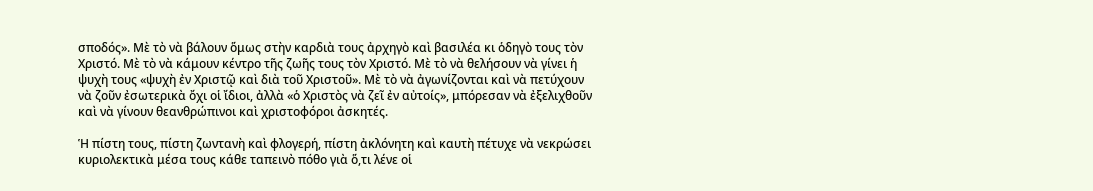σποδός». Μὲ τὸ νὰ βάλουν ὅμως στὴν καρδιὰ τους ἀρχηγὸ καὶ βασιλέα κι ὁδηγὸ τους τὸν Χριστό. Μὲ τὸ νὰ κάμουν κέντρο τῆς ζωῆς τους τὸν Χριστό. Μὲ τὸ νὰ θελήσουν νὰ γίνει ἡ ψυχὴ τους «ψυχὴ ἐν Χριστῷ καὶ διὰ τοῦ Χριστοῦ». Μὲ τὸ νὰ ἀγωνίζονται καὶ νὰ πετύχουν νὰ ζοῦν ἐσωτερικὰ ὄχι οἱ ἴδιοι, ἀλλὰ «ὁ Χριστὸς νὰ ζεῖ ἐν αὐτοίς», μπόρεσαν νὰ ἐξελιχθοῦν καὶ νὰ γίνουν θεανθρώπινοι καὶ χριστοφόροι ἀσκητές.

Ἡ πίστη τους, πίστη ζωντανὴ καὶ φλογερή, πίστη ἀκλόνητη καὶ καυτὴ πέτυχε νὰ νεκρώσει κυριολεκτικὰ μέσα τους κάθε ταπεινὸ πόθο γιὰ ὅ,τι λένε οἱ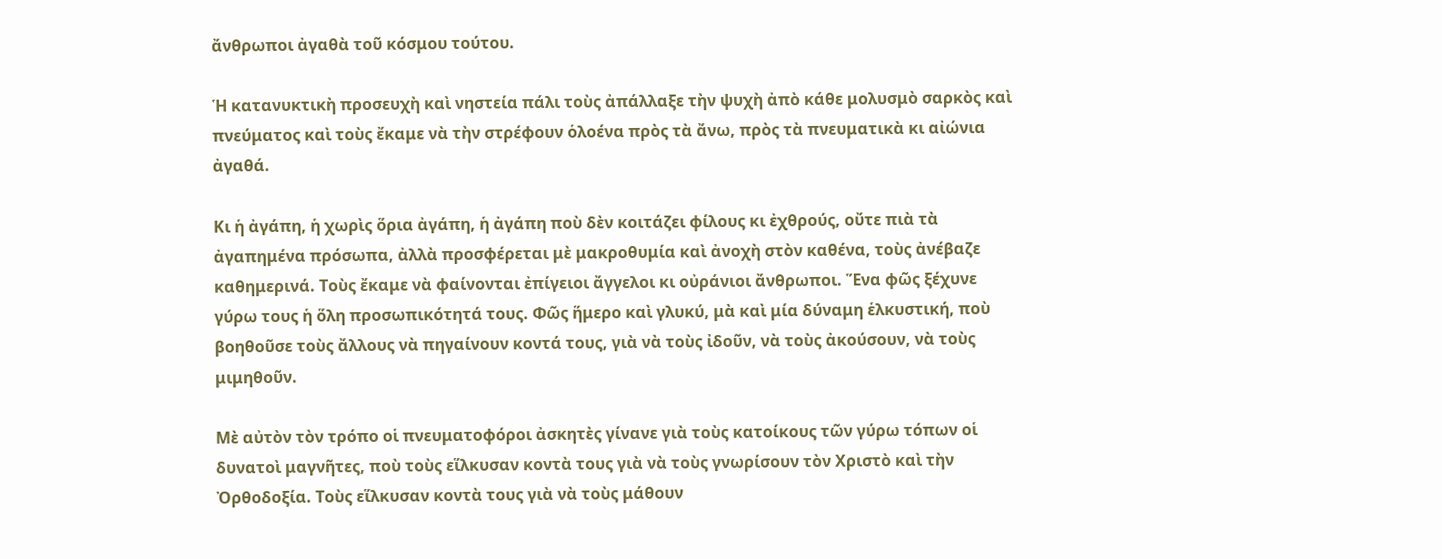ἄνθρωποι ἀγαθὰ τοῦ κόσμου τούτου.

Ἡ κατανυκτικὴ προσευχὴ καὶ νηστεία πάλι τοὺς ἀπάλλαξε τὴν ψυχὴ ἀπὸ κάθε μολυσμὸ σαρκὸς καὶ πνεύματος καὶ τοὺς ἔκαμε νὰ τὴν στρέφουν ὁλοένα πρὸς τὰ ἄνω, πρὸς τὰ πνευματικὰ κι αἰώνια ἀγαθά.

Κι ἡ ἀγάπη, ἡ χωρὶς ὅρια ἀγάπη, ἡ ἀγάπη ποὺ δὲν κοιτάζει φίλους κι ἐχθρούς, οὔτε πιὰ τὰ ἀγαπημένα πρόσωπα, ἀλλὰ προσφέρεται μὲ μακροθυμία καὶ ἀνοχὴ στὸν καθένα, τοὺς ἀνέβαζε καθημερινά. Τοὺς ἔκαμε νὰ φαίνονται ἐπίγειοι ἄγγελοι κι οὐράνιοι ἄνθρωποι. Ἕνα φῶς ξέχυνε γύρω τους ἡ ὅλη προσωπικότητά τους. Φῶς ἥμερο καὶ γλυκύ, μὰ καὶ μία δύναμη ἑλκυστική, ποὺ βοηθοῦσε τοὺς ἄλλους νὰ πηγαίνουν κοντά τους, γιὰ νὰ τοὺς ἰδοῦν, νὰ τοὺς ἀκούσουν, νὰ τοὺς μιμηθοῦν.

Μὲ αὐτὸν τὸν τρόπο οἱ πνευματοφόροι ἀσκητὲς γίνανε γιὰ τοὺς κατοίκους τῶν γύρω τόπων οἱ δυνατοὶ μαγνῆτες, ποὺ τοὺς εἵλκυσαν κοντὰ τους γιὰ νὰ τοὺς γνωρίσουν τὸν Χριστὸ καὶ τὴν Ὀρθοδοξία. Τοὺς εἵλκυσαν κοντὰ τους γιὰ νὰ τοὺς μάθουν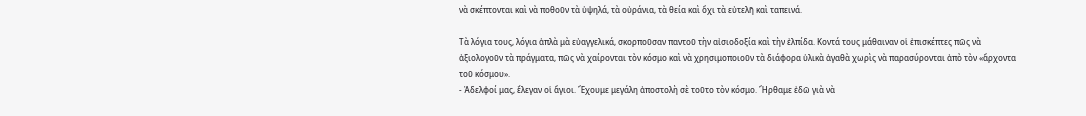νὰ σκέπτονται καὶ νὰ ποθοῦν τὰ ὑψηλά, τὰ οὐράνια, τὰ θεία καὶ ὄχι τὰ εὐτελῆ καὶ ταπεινά.

Τὰ λόγια τους, λόγια ἁπλὰ μὰ εὐαγγελικά, σκορποῦσαν παντοῦ τὴν αἰσιοδοξία καὶ τὴν ἐλπίδα. Κοντά τους μάθαιναν οἱ ἐπισκέπτες πῶς νὰ ἀξιολογοῦν τὰ πράγματα, πῶς νὰ χαίρονται τὸν κόσμο καὶ νὰ χρησιμοποιοῦν τὰ διάφορα ὑλικὰ ἀγαθὰ χωρὶς νὰ παρασύρονται ἀπὸ τὸν «ἄρχοντα τοῦ κόσμου».
- Ἀδελφοί μας, ἔλεγαν οἱ ἅγιοι. Ἔχουμε μεγάλη ἀποστολὴ σὲ τοῦτο τὸν κόσμο. Ἤρθαμε ἐδῶ γιὰ νὰ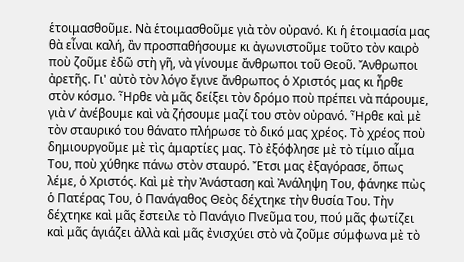ἑτοιμασθοῦμε. Νὰ ἑτοιμασθοῦμε γιὰ τὸν οὐρανό. Κι ἡ ἑτοιμασία μας θὰ εἶναι καλή, ἂν προσπαθήσουμε κι ἀγωνιστοῦμε τοῦτο τὸν καιρὸ ποὺ ζοῦμε ἐδῶ στὴ γῆ, νὰ γίνουμε ἄνθρωποι τοῦ Θεοῦ. Ἄνθρωποι ἀρετῆς. Γι' αὐτὸ τὸν λόγο ἔγινε ἄνθρωπος ὁ Χριστός μας κι ἦρθε στὸν κόσμο. Ἦρθε νὰ μᾶς δείξει τὸν δρόμο ποὺ πρέπει νὰ πάρουμε, γιὰ ν’ ἀνέβουμε καὶ νὰ ζήσουμε μαζί του στὸν οὐρανό. Ἦρθε καὶ μὲ τὸν σταυρικό του θάνατο πλήρωσε τὸ δικό μας χρέος. Τὸ χρέος ποὺ δημιουργοῦμε μὲ τὶς ἁμαρτίες μας. Τὸ ἐξόφλησε μὲ τὸ τίμιο αἷμα Του, ποὺ χύθηκε πάνω στὸν σταυρό. Ἔτσι μας ἐξαγόρασε, ὅπως λέμε, ὁ Χριστός. Καὶ μὲ τὴν Ἀνάσταση καὶ Ἀνάληψη Του, φάνηκε πὼς ὁ Πατέρας Του, ὁ Πανάγαθος Θεὸς δέχτηκε τὴν θυσία Του. Τὴν δέχτηκε καὶ μᾶς ἔστειλε τὸ Πανάγιο Πνεῦμα του, πού μᾶς φωτίζει καὶ μᾶς ἁγιάζει ἀλλὰ καὶ μᾶς ἐνισχύει στὸ νὰ ζοῦμε σύμφωνα μὲ τὸ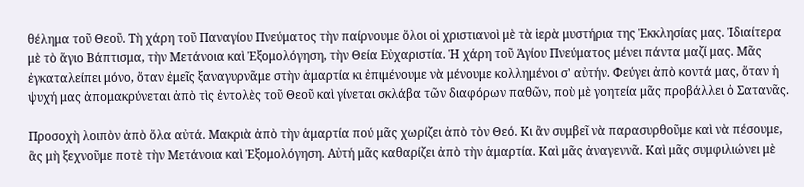θέλημα τοῦ Θεοῦ. Τὴ χάρη τοῦ Παναγίου Πνεύματος τὴν παίρνουμε ὅλοι οἱ χριστιανοὶ μὲ τὰ ἱερὰ μυστήρια της Ἐκκλησίας μας. Ἰδιαίτερα μὲ τὸ ἅγιο Βάπτισμα, τὴν Μετάνοια καὶ Ἐξομολόγηση, τὴν Θεία Εὐχαριστία. Ἡ χάρη τοῦ Ἁγίου Πνεύματος μένει πάντα μαζί μας. Μᾶς ἐγκαταλείπει μόνο, ὅταν ἐμεῖς ξαναγυρνᾶμε στὴν ἁμαρτία κι ἐπιμένουμε νὰ μένουμε κολλημένοι σ' αὐτήν. Φεύγει ἀπὸ κοντά μας, ὅταν ἡ ψυχή μας ἀπομακρύνεται ἀπὸ τὶς ἐντολὲς τοῦ Θεοῦ καὶ γίνεται σκλάβα τῶν διαφόρων παθῶν, ποὺ μὲ γοητεία μᾶς προβάλλει ὁ Σατανᾶς.

Προσοχὴ λοιπὸν ἀπὸ ὅλα αὐτά. Μακριὰ ἀπὸ τὴν ἁμαρτία πού μᾶς χωρίζει ἀπὸ τὸν Θεό. Κι ἂν συμβεῖ νὰ παρασυρθοῦμε καὶ νὰ πέσουμε, ἃς μὴ ξεχνοῦμε ποτὲ τὴν Μετάνοια καὶ Ἐξομολόγηση. Αὐτή μᾶς καθαρίζει ἀπὸ τὴν ἁμαρτία. Καὶ μᾶς ἀναγεννᾶ. Καὶ μᾶς συμφιλιώνει μὲ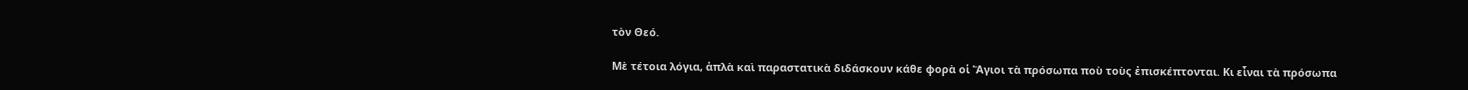τὸν Θεό.

Μὲ τέτοια λόγια, ἁπλὰ καὶ παραστατικὰ διδάσκουν κάθε φορὰ οἱ Ἅγιοι τὰ πρόσωπα ποὺ τοὺς ἐπισκέπτονται. Κι εἶναι τὰ πρόσωπα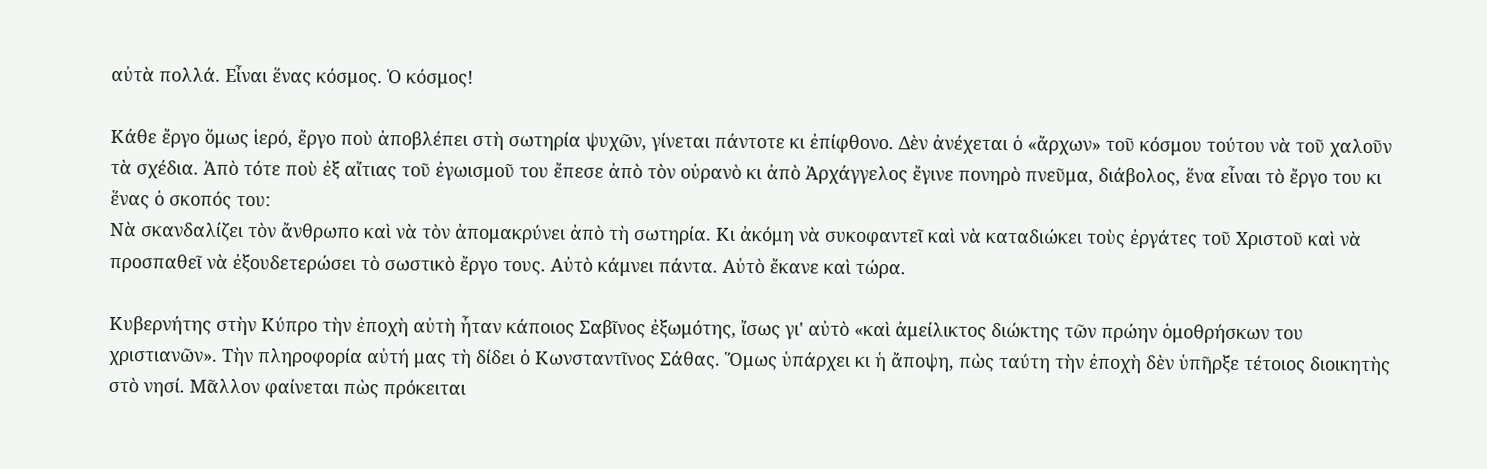αὐτὰ πολλά. Εἶναι ἕνας κόσμος. Ὁ κόσμος!

Κάθε ἔργο ὅμως ἱερό, ἔργο ποὺ ἀποβλέπει στὴ σωτηρία ψυχῶν, γίνεται πάντοτε κι ἐπίφθονο. Δὲν ἀνέχεται ὁ «ἄρχων» τοῦ κόσμου τούτου νὰ τοῦ χαλοῦν τὰ σχέδια. Ἀπὸ τότε ποὺ ἐξ αἴτιας τοῦ ἐγωισμοῦ του ἔπεσε ἀπὸ τὸν οὐρανὸ κι ἀπὸ Ἀρχάγγελος ἔγινε πονηρὸ πνεῦμα, διάβολος, ἕνα εἶναι τὸ ἔργο του κι ἕνας ὁ σκοπός του:
Νὰ σκανδαλίζει τὸν ἄνθρωπο καὶ νὰ τὸν ἀπομακρύνει ἀπὸ τὴ σωτηρία. Κι ἀκόμη νὰ συκοφαντεῖ καὶ νὰ καταδιώκει τοὺς ἐργάτες τοῦ Χριστοῦ καὶ νὰ προσπαθεῖ νὰ ἐξουδετερώσει τὸ σωστικὸ ἔργο τους. Αὐτὸ κάμνει πάντα. Αὐτὸ ἔκανε καὶ τώρα.

Κυβερνήτης στὴν Κύπρο τὴν ἐποχὴ αὐτὴ ἦταν κάποιος Σαβῖνος ἐξωμότης, ἴσως γι' αὐτὸ «καὶ ἀμείλικτος διώκτης τῶν πρώην ὁμοθρήσκων του χριστιανῶν». Τὴν πληροφορία αὐτή μας τὴ δίδει ὁ Κωνσταντῖνος Σάθας. Ὅμως ὑπάρχει κι ἡ ἄποψη, πὼς ταύτη τὴν ἐποχὴ δὲν ὑπῆρξε τέτοιος διοικητὴς στὸ νησί. Μᾶλλον φαίνεται πὼς πρόκειται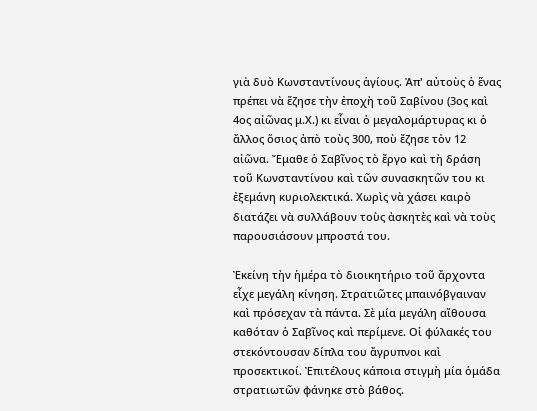γιὰ δυὸ Κωνσταντίνους ἁγίους. Ἀπ' αὐτοὺς ὁ ἕνας πρέπει νὰ ἔζησε τὴν ἐποχὴ τοῦ Σαβίνου (3ος καὶ 4ος αἰῶνας μ.Χ.) κι εἶναι ὁ μεγαλομάρτυρας κι ὁ ἄλλος ὅσιος ἀπὸ τοὺς 300, ποὺ ἔζησε τὸν 12 αἰῶνα. Ἔμαθε ὁ Σαβῖνος τὸ ἔργο καὶ τὴ δράση τοῦ Κωνσταντίνου καὶ τῶν συνασκητῶν του κι ἐξεμάνη κυριολεκτικά. Χωρὶς νὰ χάσει καιρὸ διατάζει νὰ συλλάβουν τοὺς ἀσκητὲς καὶ νὰ τοὺς παρουσιάσουν μπροστά του.

Ἐκείνη τὴν ἡμέρα τὸ διοικητήριο τοῦ ἄρχοντα εἶχε μεγάλη κίνηση. Στρατιῶτες μπαινόβγαιναν καὶ πρόσεχαν τὰ πάντα. Σὲ μία μεγάλη αἴθουσα καθόταν ὁ Σαβῖνος καὶ περίμενε. Οἱ φύλακές του στεκόντουσαν δίπλα του ἄγρυπνοι καὶ προσεκτικοί. Ἐπιτέλους κάποια στιγμὴ μία ὁμάδα στρατιωτῶν φάνηκε στὸ βάθος.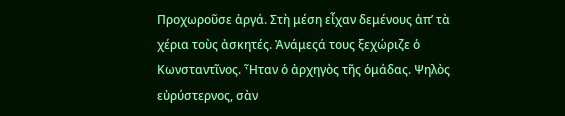Προχωροῦσε ἀργά. Στὴ μέση εἶχαν δεμένους ἀπ’ τὰ χέρια τοὺς ἀσκητές. Ἀνάμεςά τους ξεχώριζε ὁ Κωνσταντῖνος. Ἦταν ὁ ἀρχηγὸς τῆς ὁμάδας. Ψηλὸς εὐρύστερνος, σὰν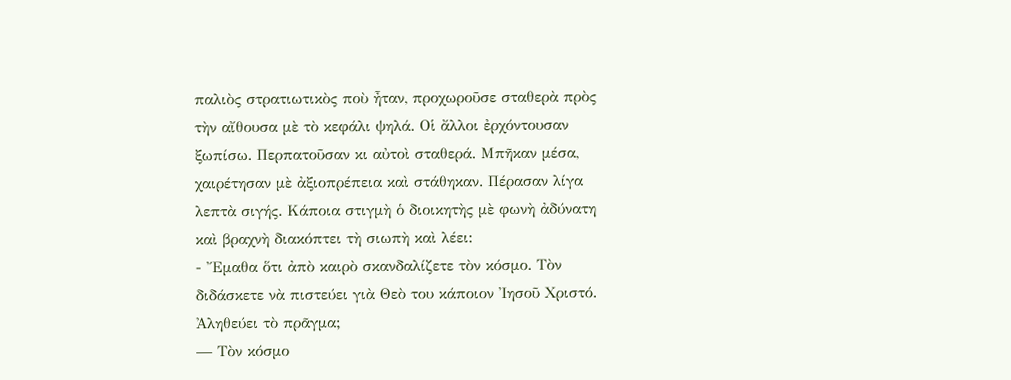παλιὸς στρατιωτικὸς ποὺ ἦταν, προχωροῦσε σταθερὰ πρὸς τὴν αἴθουσα μὲ τὸ κεφάλι ψηλά. Οἱ ἄλλοι ἐρχόντουσαν ξωπίσω. Περπατοῦσαν κι αὐτοὶ σταθερά. Μπῆκαν μέσα, χαιρέτησαν μὲ ἀξιοπρέπεια καὶ στάθηκαν. Πέρασαν λίγα λεπτὰ σιγής. Κάποια στιγμὴ ὁ διοικητὴς μὲ φωνὴ ἀδύνατη καὶ βραχνὴ διακόπτει τὴ σιωπὴ καὶ λέει:
- Ἔμαθα ὅτι ἀπὸ καιρὸ σκανδαλίζετε τὸν κόσμο. Τὸν διδάσκετε νὰ πιστεύει γιὰ Θεὸ του κάποιον Ἰησοῦ Χριστό. Ἀληθεύει τὸ πρᾶγμα;
— Τὸν κόσμο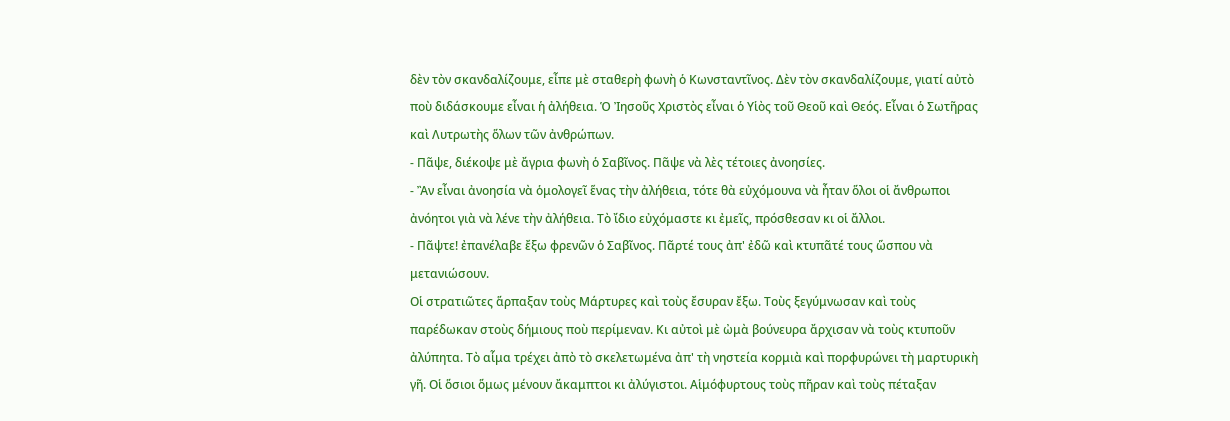δὲν τὸν σκανδαλίζουμε, εἶπε μὲ σταθερὴ φωνὴ ὁ Κωνσταντῖνος. Δὲν τὸν σκανδαλίζουμε, γιατί αὐτὸ ποὺ διδάσκουμε εἶναι ἡ ἀλήθεια. Ὁ Ἰησοῦς Χριστὸς εἶναι ὁ Υἱὸς τοῦ Θεοῦ καὶ Θεός. Εἶναι ὁ Σωτῆρας καὶ Λυτρωτὴς ὅλων τῶν ἀνθρώπων.
- Πᾶψε, διέκοψε μὲ ἄγρια φωνὴ ὁ Σαβῖνος. Πᾶψε νὰ λὲς τέτοιες ἀνοησίες.
- Ἂν εἶναι ἀνοησία νὰ ὁμολογεῖ ἕνας τὴν ἀλήθεια, τότε θὰ εὐχόμουνα νὰ ἦταν ὅλοι οἱ ἄνθρωποι ἀνόητοι γιὰ νὰ λένε τὴν ἀλήθεια. Τὸ ἴδιο εὐχόμαστε κι ἐμεῖς, πρόσθεσαν κι οἱ ἄλλοι.
- Πᾶψτε! ἐπανέλαβε ἔξω φρενῶν ὁ Σαβῖνος. Πᾶρτέ τους ἀπ' ἐδῶ καὶ κτυπᾶτέ τους ὥσπου νὰ μετανιώσουν.
Οἱ στρατιῶτες ἅρπαξαν τοὺς Μάρτυρες καὶ τοὺς ἔσυραν ἔξω. Τοὺς ξεγύμνωσαν καὶ τοὺς παρέδωκαν στοὺς δήμιους ποὺ περίμεναν. Κι αὐτοὶ μὲ ὠμὰ βούνευρα ἄρχισαν νὰ τοὺς κτυποῦν ἀλύπητα. Τὸ αἷμα τρέχει ἀπὸ τὸ σκελετωμένα ἀπ' τὴ νηστεία κορμιὰ καὶ πορφυρώνει τὴ μαρτυρικὴ γῆ. Οἱ ὅσιοι ὅμως μένουν ἄκαμπτοι κι ἀλύγιστοι. Αἱμόφυρτους τοὺς πῆραν καὶ τοὺς πέταξαν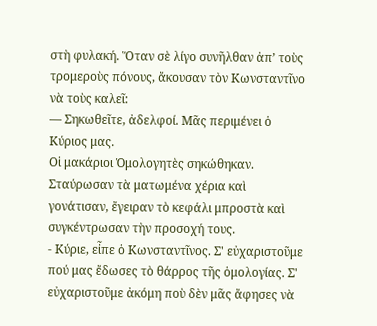στὴ φυλακή. Ὅταν σὲ λίγο συνῆλθαν ἀπ’ τοὺς τρομεροὺς πόνους, ἄκουσαν τὸν Κωνσταντῖνο νὰ τοὺς καλεῖ:
— Σηκωθεῖτε, ἀδελφοί. Μᾶς περιμένει ὁ Κύριος μας.
Οἱ μακάριοι Ὁμολογητὲς σηκώθηκαν. Σταύρωσαν τὰ ματωμένα χέρια καὶ γονάτισαν, ἔγειραν τὸ κεφάλι μπροστὰ καὶ συγκέντρωσαν τὴν προσοχή τους.
- Κύριε, εἶπε ὁ Κωνσταντῖνος. Σ' εὐχαριστοῦμε πού μας ἔδωσες τὸ θάρρος τῆς ὁμολογίας. Σ' εὐχαριστοῦμε ἀκόμη ποὺ δὲν μᾶς ἄφησες νὰ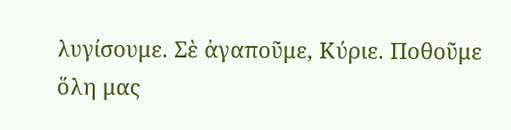λυγίσουμε. Σὲ ἀγαποῦμε, Κύριε. Ποθοῦμε ὅλη μας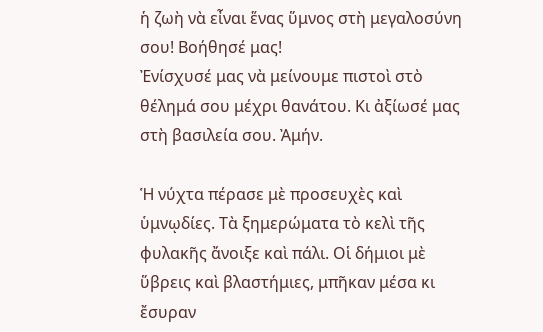ἡ ζωὴ νὰ εἶναι ἕνας ὕμνος στὴ μεγαλοσύνη σου! Βοήθησέ μας!
Ἐνίσχυσέ μας νὰ μείνουμε πιστοὶ στὸ θέλημά σου μέχρι θανάτου. Κι ἀξίωσέ μας στὴ βασιλεία σου. Ἀμήν.

Ἡ νύχτα πέρασε μὲ προσευχὲς καὶ ὑμνῳδίες. Τὰ ξημερώματα τὸ κελὶ τῆς φυλακῆς ἄνοιξε καὶ πάλι. Οἱ δήμιοι μὲ ὕβρεις καὶ βλαστήμιες, μπῆκαν μέσα κι ἔσυραν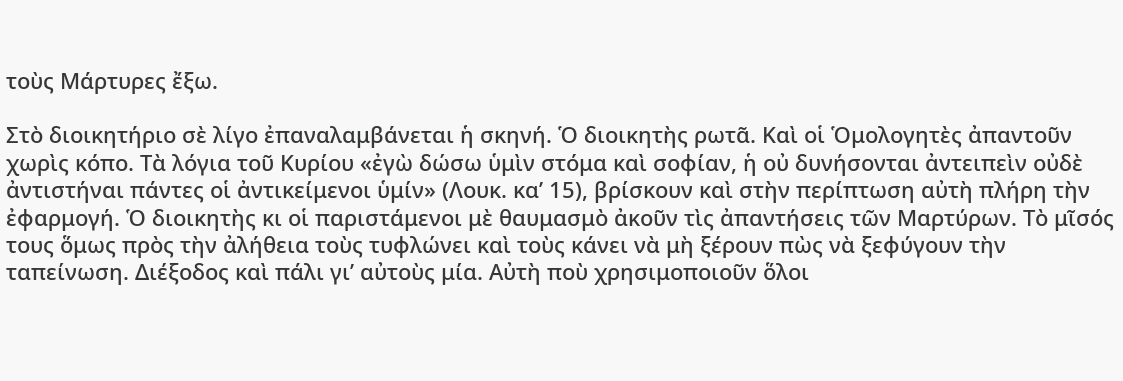τοὺς Μάρτυρες ἔξω.

Στὸ διοικητήριο σὲ λίγο ἐπαναλαμβάνεται ἡ σκηνή. Ὁ διοικητὴς ρωτᾶ. Καὶ οἱ Ὁμολογητὲς ἀπαντοῦν χωρὶς κόπο. Τὰ λόγια τοῦ Κυρίου «ἐγὼ δώσω ὑμὶν στόμα καὶ σοφίαν, ἡ οὐ δυνήσονται ἀντειπεὶν οὐδὲ ἀντιστήναι πάντες οἱ ἀντικείμενοι ὑμίν» (Λουκ. κα’ 15), βρίσκουν καὶ στὴν περίπτωση αὐτὴ πλήρη τὴν ἐφαρμογή. Ὁ διοικητὴς κι οἱ παριστάμενοι μὲ θαυμασμὸ ἀκοῦν τὶς ἀπαντήσεις τῶν Μαρτύρων. Τὸ μῖσός τους ὅμως πρὸς τὴν ἀλήθεια τοὺς τυφλώνει καὶ τοὺς κάνει νὰ μὴ ξέρουν πὼς νὰ ξεφύγουν τὴν ταπείνωση. Διέξοδος καὶ πάλι γι’ αὐτοὺς μία. Αὐτὴ ποὺ χρησιμοποιοῦν ὅλοι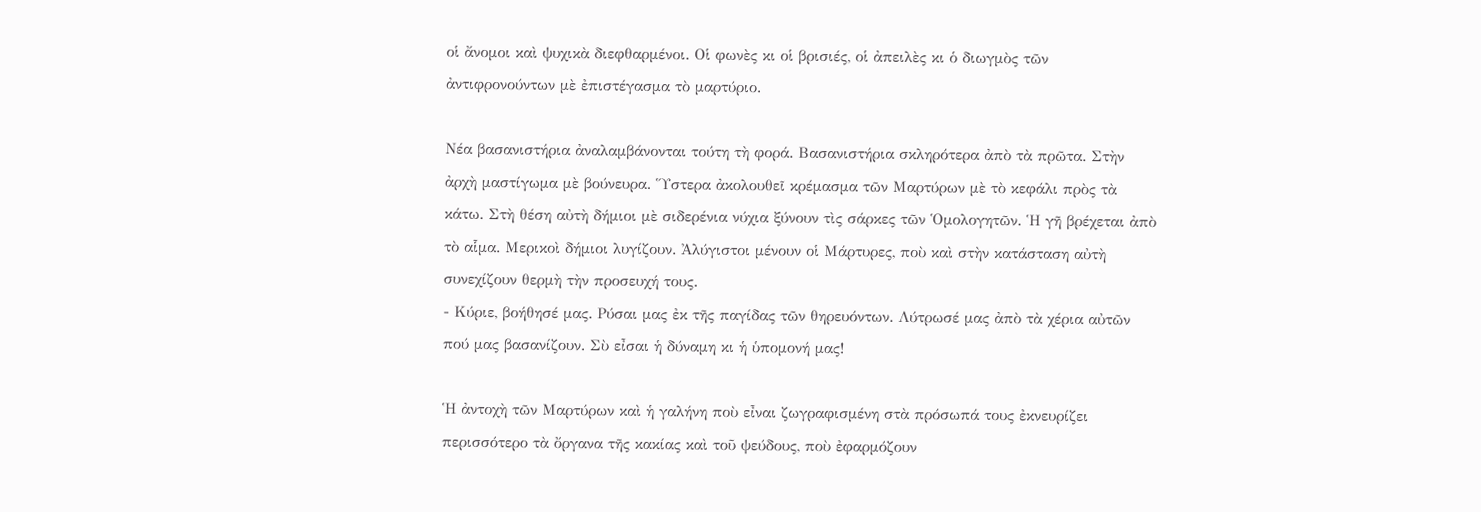οἱ ἄνομοι καὶ ψυχικὰ διεφθαρμένοι. Οἱ φωνὲς κι οἱ βρισιές, οἱ ἀπειλὲς κι ὁ διωγμὸς τῶν ἀντιφρονούντων μὲ ἐπιστέγασμα τὸ μαρτύριο.

Νέα βασανιστήρια ἀναλαμβάνονται τούτη τὴ φορά. Βασανιστήρια σκληρότερα ἀπὸ τὰ πρῶτα. Στὴν ἀρχὴ μαστίγωμα μὲ βούνευρα. Ὕστερα ἀκολουθεῖ κρέμασμα τῶν Μαρτύρων μὲ τὸ κεφάλι πρὸς τὰ κάτω. Στὴ θέση αὐτὴ δήμιοι μὲ σιδερένια νύχια ξύνουν τὶς σάρκες τῶν Ὁμολογητῶν. Ἡ γῆ βρέχεται ἀπὸ τὸ αἷμα. Μερικοὶ δήμιοι λυγίζουν. Ἀλύγιστοι μένουν οἱ Μάρτυρες, ποὺ καὶ στὴν κατάσταση αὐτὴ συνεχίζουν θερμὴ τὴν προσευχή τους.
- Κύριε, βοήθησέ μας. Ρύσαι μας ἐκ τῆς παγίδας τῶν θηρευόντων. Λύτρωσέ μας ἀπὸ τὰ χέρια αὐτῶν πού μας βασανίζουν. Σὺ εἶσαι ἡ δύναμη κι ἡ ὑπομονή μας!

Ἡ ἀντοχὴ τῶν Μαρτύρων καὶ ἡ γαλήνη ποὺ εἶναι ζωγραφισμένη στὰ πρόσωπά τους ἐκνευρίζει περισσότερο τὰ ὄργανα τῆς κακίας καὶ τοῦ ψεύδους, ποὺ ἐφαρμόζουν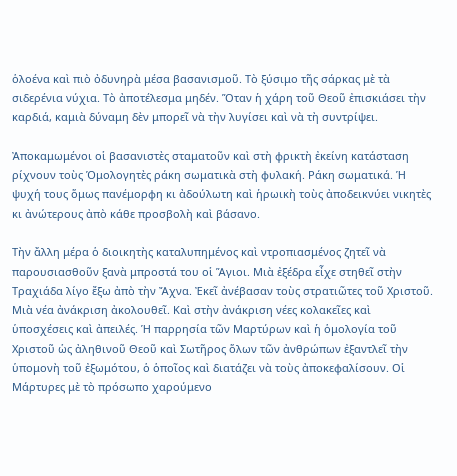ὁλοένα καὶ πιὸ ὀδυνηρὰ μέσα βασανισμοῦ. Τὸ ξύσιμο τῆς σάρκας μὲ τὰ σιδερένια νύχια. Τὸ ἀποτέλεσμα μηδέν. Ὅταν ἡ χάρη τοῦ Θεοῦ ἐπισκιάσει τὴν καρδιά, καμιὰ δύναμη δὲν μπορεῖ νὰ τὴν λυγίσει καὶ νὰ τὴ συντρίψει.

Ἀποκαμωμένοι οἱ βασανιστὲς σταματοῦν καὶ στὴ φρικτὴ ἐκείνη κατάσταση ρίχνουν τοὺς Ὁμολογητὲς ράκη σωματικὰ στὴ φυλακή. Ράκη σωματικά. Ἡ ψυχή τους ὅμως πανέμορφη κι ἀδούλωτη καὶ ἡρωικὴ τοὺς ἀποδεικνύει νικητὲς κι ἀνώτερους ἀπὸ κάθε προσβολὴ καὶ βάσανο.

Τὴν ἄλλη μέρα ὁ διοικητὴς καταλυπημένος καὶ ντροπιασμένος ζητεῖ νὰ παρουσιασθοῦν ξανὰ μπροστά του οἱ Ἅγιοι. Μιὰ ἐξέδρα εἶχε στηθεῖ στὴν Τραχιάδα λίγο ἔξω ἀπὸ τὴν Ἄχνα. Ἐκεῖ ἀνέβασαν τοὺς στρατιῶτες τοῦ Χριστοῦ. Μιὰ νέα ἀνάκριση ἀκολουθεῖ. Καὶ στὴν ἀνάκριση νέες κολακεῖες καὶ ὑποσχέσεις καὶ ἀπειλές. Ἡ παρρησία τῶν Μαρτύρων καὶ ἡ ὁμολογία τοῦ Χριστοῦ ὡς ἀληθινοῦ Θεοῦ καὶ Σωτῆρος ὅλων τῶν ἀνθρώπων ἐξαντλεῖ τὴν ὑπομονὴ τοῦ ἐξωμότου, ὁ ὁποῖος καὶ διατάζει νὰ τοὺς ἀποκεφαλίσουν. Οἱ Μάρτυρες μὲ τὸ πρόσωπο χαρούμενο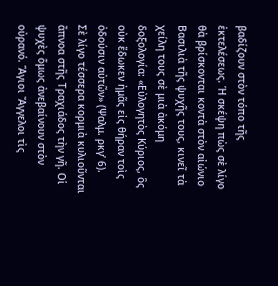βαδίζουν στὸν τόπο τῆς ἐκτελέσεως. Ἡ σκέψη πὼς σὲ λίγο θὰ βρίσκονται κοντὰ στὸν αἰώνιο Βασιλιὰ τῆς ψυχῆς τους, κινεῖ τὰ χείλη τους σὲ μιὰ ἀκόμη δοξολογία: «Εὐλογητὸς Κύριος, ὃς οὐκ ἔδωκεν ἠμᾶς εἰς θήραν τοὶς ὀδούσιν αὐτῶν» (Ψαλμ. ρκγ’ 6).
Σὲ λίγο τέσσερα κορμιὰ κυλιοῦνται ἄπνοα στῆς Τραχιάδος τὴν γῆ. Οἱ ψυχὲς ὅμως ἀνεβαίνουν στὸν οὐρανό. Ἅγιοι Ἄγγελοι τὶς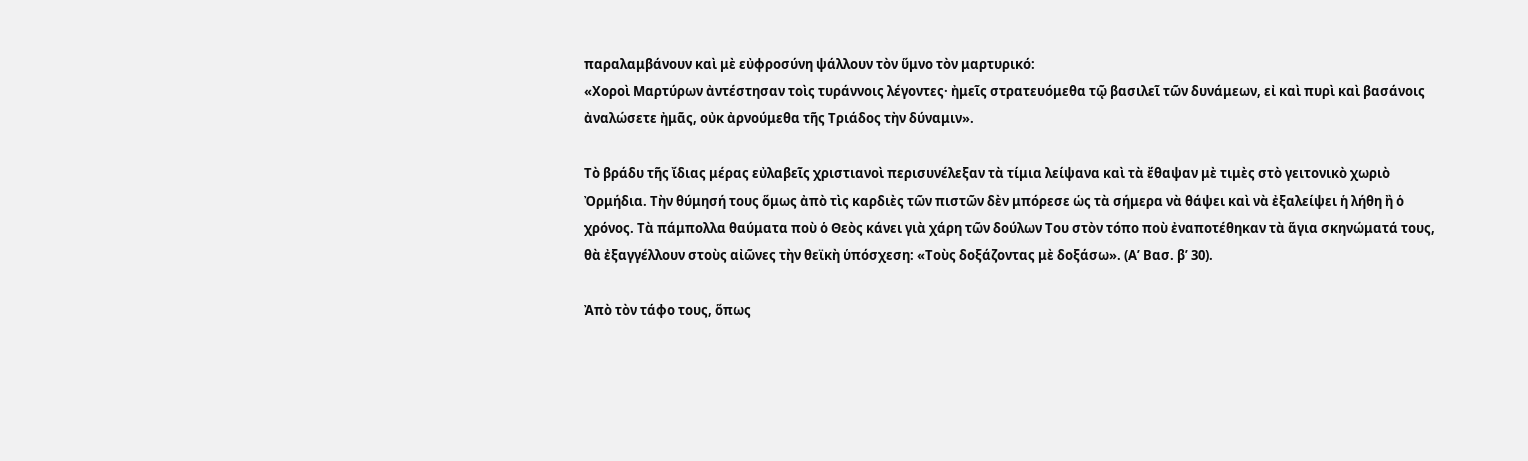παραλαμβάνουν καὶ μὲ εὐφροσύνη ψάλλουν τὸν ὕμνο τὸν μαρτυρικό:
«Χοροὶ Μαρτύρων ἀντέστησαν τοὶς τυράννοις λέγοντες· ἠμεῖς στρατευόμεθα τῷ βασιλεῖ τῶν δυνάμεων, εἰ καὶ πυρὶ καὶ βασάνοις ἀναλώσετε ἠμᾶς, οὐκ ἀρνούμεθα τῆς Τριάδος τὴν δύναμιν».

Τὸ βράδυ τῆς ἴδιας μέρας εὐλαβεῖς χριστιανοὶ περισυνέλεξαν τὰ τίμια λείψανα καὶ τὰ ἔθαψαν μὲ τιμὲς στὸ γειτονικὸ χωριὸ Ὀρμήδια. Τὴν θύμησή τους ὅμως ἀπὸ τὶς καρδιὲς τῶν πιστῶν δὲν μπόρεσε ὡς τὰ σήμερα νὰ θάψει καὶ νὰ ἐξαλείψει ἡ λήθη ἢ ὁ χρόνος. Τὰ πάμπολλα θαύματα ποὺ ὁ Θεὸς κάνει γιὰ χάρη τῶν δούλων Του στὸν τόπο ποὺ ἐναποτέθηκαν τὰ ἅγια σκηνώματά τους, θὰ ἐξαγγέλλουν στοὺς αἰῶνες τὴν θεϊκὴ ὑπόσχεση: «Τοὺς δοξάζοντας μὲ δοξάσω». (Α’ Βασ. β’ 30).

Ἀπὸ τὸν τάφο τους, ὅπως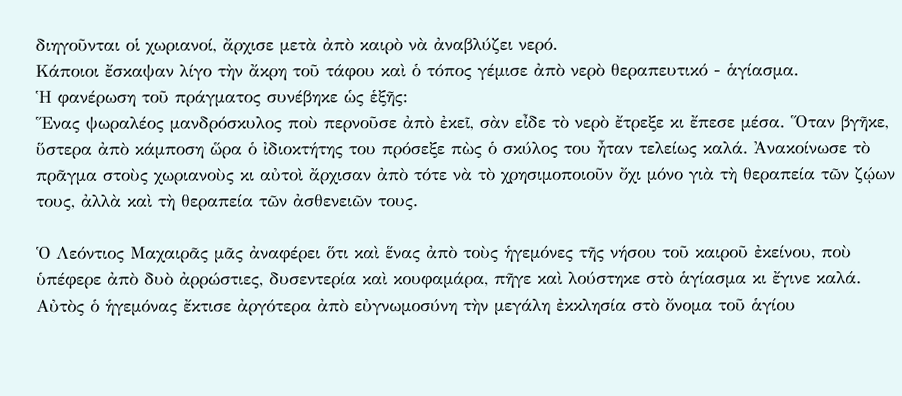διηγοῦνται οἱ χωριανοί, ἄρχισε μετὰ ἀπὸ καιρὸ νὰ ἀναβλύζει νερό.
Κάποιοι ἔσκαψαν λίγο τὴν ἄκρη τοῦ τάφου καὶ ὁ τόπος γέμισε ἀπὸ νερὸ θεραπευτικό - ἁγίασμα.
Ἡ φανέρωση τοῦ πράγματος συνέβηκε ὡς ἑξῆς:
Ἕνας ψωραλέος μανδρόσκυλος ποὺ περνοῦσε ἀπὸ ἐκεῖ, σὰν εἶδε τὸ νερὸ ἔτρεξε κι ἔπεσε μέσα. Ὅταν βγῆκε, ὕστερα ἀπὸ κάμποση ὥρα ὁ ἰδιοκτήτης του πρόσεξε πὼς ὁ σκύλος του ἦταν τελείως καλά. Ἀνακοίνωσε τὸ πρᾶγμα στοὺς χωριανοὺς κι αὐτοὶ ἄρχισαν ἀπὸ τότε νὰ τὸ χρησιμοποιοῦν ὄχι μόνο γιὰ τὴ θεραπεία τῶν ζῴων τους, ἀλλὰ καὶ τὴ θεραπεία τῶν ἀσθενειῶν τους.

Ὁ Λεόντιος Μαχαιρᾶς μᾶς ἀναφέρει ὅτι καὶ ἕνας ἀπὸ τοὺς ἡγεμόνες τῆς νήσου τοῦ καιροῦ ἐκείνου, ποὺ ὑπέφερε ἀπὸ δυὸ ἀρρώστιες, δυσεντερία καὶ κουφαμάρα, πῆγε καὶ λούστηκε στὸ ἁγίασμα κι ἔγινε καλά. Αὐτὸς ὁ ἡγεμόνας ἔκτισε ἀργότερα ἀπὸ εὐγνωμοσύνη τὴν μεγάλη ἐκκλησία στὸ ὄνομα τοῦ ἁγίου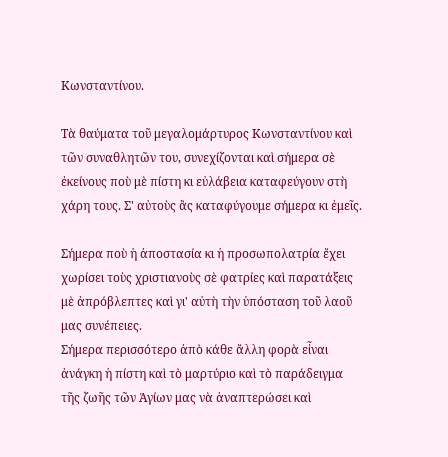Κωνσταντίνου.

Τὰ θαύματα τοῦ μεγαλομάρτυρος Κωνσταντίνου καὶ τῶν συναθλητῶν του, συνεχίζονται καὶ σήμερα σὲ ἐκείνους ποὺ μὲ πίστη κι εὐλάβεια καταφεύγουν στὴ χάρη τους. Σ' αὐτοὺς ἂς καταφύγουμε σήμερα κι ἐμεῖς.

Σήμερα ποὺ ἡ ἀποστασία κι ἡ προσωπολατρία ἔχει χωρίσει τοὺς χριστιανοὺς σὲ φατρίες καὶ παρατάξεις μὲ ἀπρόβλεπτες καὶ γι' αὐτὴ τὴν ὑπόσταση τοῦ λαοῦ μας συνέπειες.
Σήμερα περισσότερο ἀπὸ κάθε ἄλλη φορὰ εἶναι ἀνάγκη ἡ πίστη καὶ τὸ μαρτύριο καὶ τὸ παράδειγμα τῆς ζωῆς τῶν Ἁγίων μας νὰ ἀναπτερώσει καὶ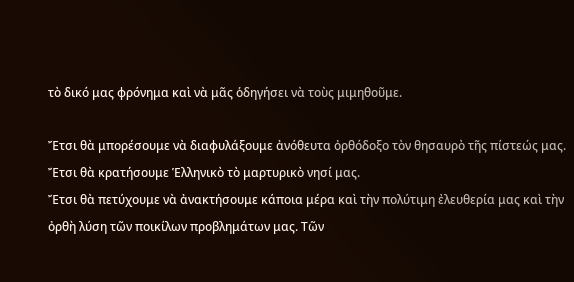τὸ δικό μας φρόνημα καὶ νὰ μᾶς ὁδηγήσει νὰ τοὺς μιμηθοῦμε.

Ἔτσι θὰ μπορέσουμε νὰ διαφυλάξουμε ἀνόθευτα ὀρθόδοξο τὸν θησαυρὸ τῆς πίστεώς μας.
Ἔτσι θὰ κρατήσουμε Ἑλληνικὸ τὸ μαρτυρικὸ νησί μας.
Ἔτσι θὰ πετύχουμε νὰ ἀνακτήσουμε κάποια μέρα καὶ τὴν πολύτιμη ἐλευθερία μας καὶ τὴν ὀρθὴ λύση τῶν ποικίλων προβλημάτων μας. Τῶν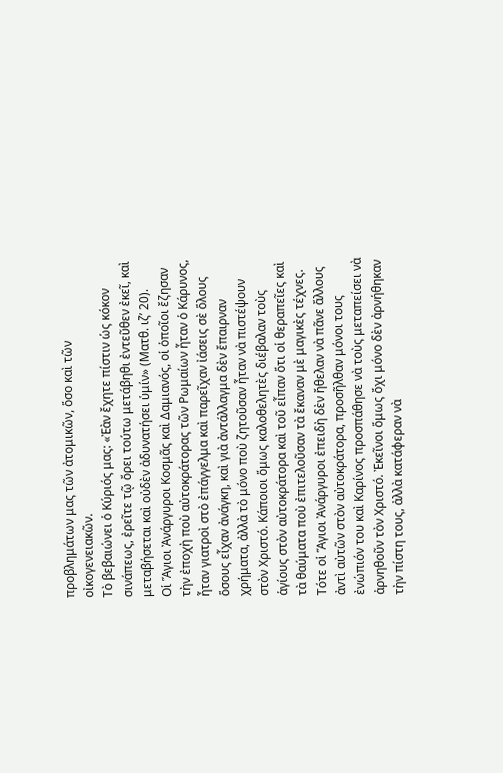προβλημάτων μας τῶν ἀτομικῶν, ὅσο καὶ τῶν οἰκογενειακῶν.
Τὸ βεβαιώνει ὁ Κύριός μας: «Ἐὰν ἔχητε πίστιν ὡς κόκον σινάπεως, ἐρεῖτε τῷ ὄρει τούτω μετάβηθι ἐντεῦθεν ἐκεῖ, καὶ μεταβήσεται καὶ οὐδὲν ἀδυνατήσει ὑμίν» (Ματθ. ιζ’ 20).
Οἱ Ἅγιοι Ἀνάργυροι Κοσμᾶς καὶ Δαμιανός, οἱ ὁποῖοι ἔζησαν τὴν ἐποχὴ ποὺ αὐτοκράτορας τῶν Ρωμαίων ἦταν ὁ Κάρυνος, ἦταν γιατροὶ στὸ ἐπάγγελμα καὶ παρεῖχαν ἰάσεις σὲ ὅλους ὅσους εἶχαν ἀνάγκη, καὶ γιὰ ἀντάλλαγμα δὲν ἔπαιρναν χρήματα, ἀλλὰ τὸ μόνο ποὺ ζητοῦσαν ἦταν νὰ πιστέψουν στὸν Χριστό. Κάποιοι ὅμως καλοθελητὲς διέβαλαν τοὺς ἁγίους στὸν αὐτοκράτορα καὶ τοῦ εἶπαν ὅτι οἱ θεραπεῖες καὶ τὰ θαύματα ποὺ ἐπιτελοῦσαν τὰ ἔκαναν μὲ μαγικὲς τέχνες.
Τότε οἱ Ἅγιοι Ἀνάργυροι ἐπειδὴ δὲν ἤθελαν νὰ πᾶνε ἄλλους ἀντὶ αὐτῶν στὸν αὐτοκράτορα, προσῆλθαν μόνοι τους ἐνώπιόν του καὶ Καρίνος προσπάθησε νὰ τοὺς μεταπείσει νὰ ἀρνηθοῦν τὸν Χριστό. Ἐκεῖνοι ὅμως ὄχι μόνο δὲν ἀρνήθηκαν τὴν πίστη τους, ἀλλὰ κατάφεραν νὰ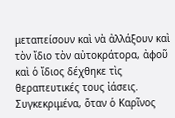μεταπείσουν καὶ νὰ ἀλλάξουν καὶ τὸν ἴδιο τὸν αὐτοκράτορα, ἀφοῦ καὶ ὁ ἴδιος δέχθηκε τὶς θεραπευτικές τους ἰάσεις. Συγκεκριμένα, ὅταν ὁ Καρῖνος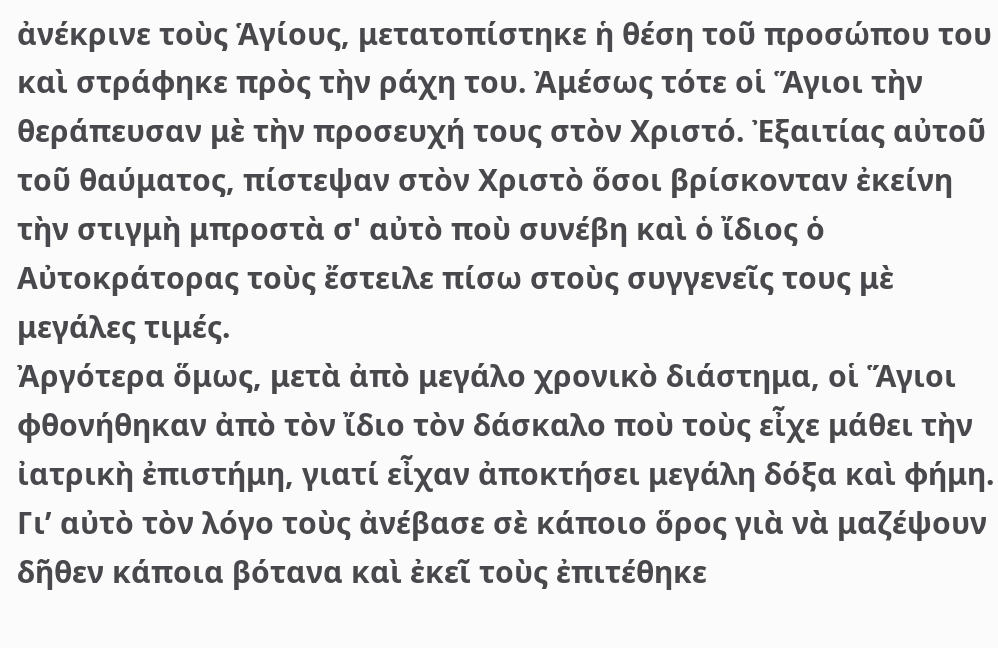ἀνέκρινε τοὺς Ἁγίους, μετατοπίστηκε ἡ θέση τοῦ προσώπου του καὶ στράφηκε πρὸς τὴν ράχη του. Ἀμέσως τότε οἱ Ἅγιοι τὴν θεράπευσαν μὲ τὴν προσευχή τους στὸν Χριστό. Ἐξαιτίας αὐτοῦ τοῦ θαύματος, πίστεψαν στὸν Χριστὸ ὅσοι βρίσκονταν ἐκείνη τὴν στιγμὴ μπροστὰ σ' αὐτὸ ποὺ συνέβη καὶ ὁ ἴδιος ὁ Αὐτοκράτορας τοὺς ἔστειλε πίσω στοὺς συγγενεῖς τους μὲ μεγάλες τιμές.
Ἀργότερα ὅμως, μετὰ ἀπὸ μεγάλο χρονικὸ διάστημα, οἱ Ἅγιοι φθονήθηκαν ἀπὸ τὸν ἴδιο τὸν δάσκαλο ποὺ τοὺς εἶχε μάθει τὴν ἰατρικὴ ἐπιστήμη, γιατί εἶχαν ἀποκτήσει μεγάλη δόξα καὶ φήμη. Γι’ αὐτὸ τὸν λόγο τοὺς ἀνέβασε σὲ κάποιο ὅρος γιὰ νὰ μαζέψουν δῆθεν κάποια βότανα καὶ ἐκεῖ τοὺς ἐπιτέθηκε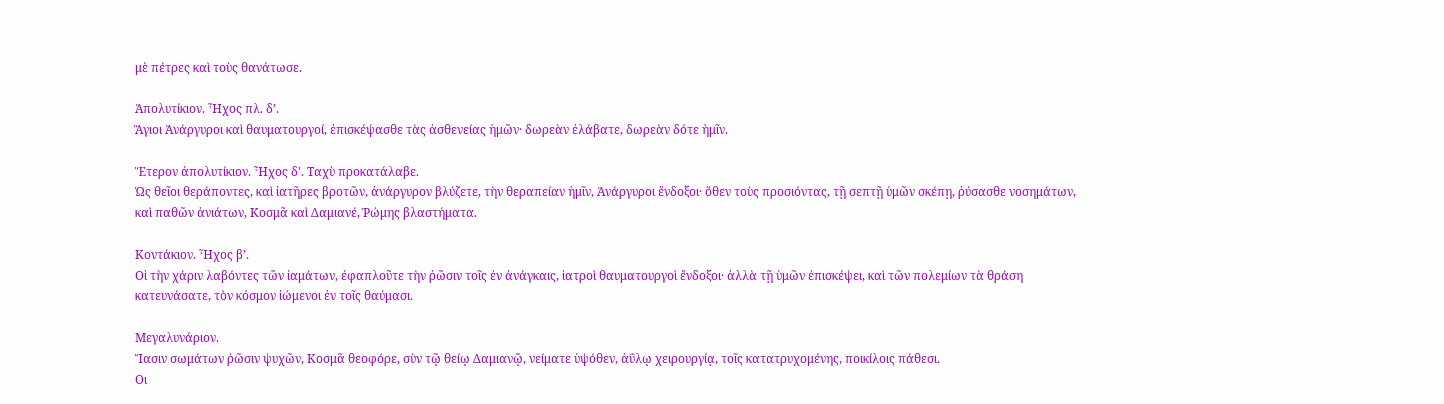μὲ πέτρες καὶ τοὺς θανάτωσε.

Ἀπολυτίκιον. Ἦχος πλ. δ’.
Ἅγιοι Ἀνάργυροι καὶ θαυματουργοί, ἐπισκέψασθε τὰς ἀσθενείας ἡμῶν· δωρεὰν ἐλάβατε, δωρεὰν δότε ἡμῖν.

Ἕτερον ἀπολυτίκιον. Ἦχος δ'. Ταχὺ προκατάλαβε.
Ὡς θεῖοι θεράποντες, καὶ ἰατῆρες βροτῶν, ἀνάργυρον βλύζετε, τὴν θεραπείαν ἡμῖν, Ἀνάργυροι ἔνδοξοι· ὅθεν τοὺς προσιόντας, τῇ σεπτῇ ὑμῶν σκέπῃ, ῥύσασθε νοσημάτων, καὶ παθῶν ἀνιάτων, Κοσμᾶ καὶ Δαμιανέ, Ῥώμης βλαστήματα.

Κοντάκιον. Ἦχος β’.
Οἱ τὴν χάριν λαβόντες τῶν ἰαμάτων, ἐφαπλοῦτε τὴν ῥῶσιν τοῖς ἐν ἀνάγκαις, ἰατροὶ θαυματουργοὶ ἔνδοξοι· ἀλλὰ τῇ ὑμῶν ἐπισκέψει, καὶ τῶν πολεμίων τὰ θράση κατευνάσατε, τὸν κόσμον ἰώμενοι ἐν τοῖς θαύμασι.

Μεγαλυνάριον.
Ἴασιν σωμάτων ῥῶσιν ψυχῶν, Κοσμᾶ θεοφόρε, σὺν τῷ θείῳ Δαμιανῷ, νείματε ὑψόθεν, ἀΰλῳ χειρουργίᾳ, τοῖς κατατρυχομένης, ποικίλοις πάθεσι.
Οι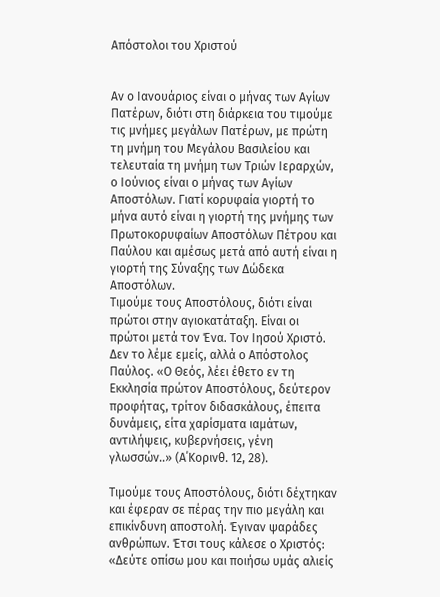Απόστολοι του Χριστού


Αν ο Ιανουάριος είναι ο μήνας των Αγίων Πατέρων, διότι στη διάρκεια του τιμούμε τις μνήμες μεγάλων Πατέρων, με πρώτη τη μνήμη του Μεγάλου Βασιλείου και τελευταία τη μνήμη των Τριών Ιεραρχών, ο Ιούνιος είναι ο μήνας των Αγίων Αποστόλων. Γιατί κορυφαία γιορτή το μήνα αυτό είναι η γιορτή της μνήμης των Πρωτοκορυφαίων Αποστόλων Πέτρου και Παύλου και αμέσως μετά από αυτή είναι η γιορτή της Σύναξης των Δώδεκα Αποστόλων.
Τιμούμε τους Αποστόλους, διότι είναι πρώτοι στην αγιοκατάταξη. Είναι οι πρώτοι μετά τον Ένα. Τον Ιησού Χριστό. Δεν το λέμε εμείς, αλλά ο Απόστολος Παύλος. «Ο Θεός, λέει έθετο εν τη Εκκλησία πρώτον Αποστόλους, δεύτερον προφήτας, τρίτον διδασκάλους, έπειτα δυνάμεις, είτα χαρίσματα ιαμάτων, αντιλήψεις, κυβερνήσεις, γένη γλωσσών..» (Α΄Κορινθ. 12, 28).

Τιμούμε τους Αποστόλους, διότι δέχτηκαν και έφεραν σε πέρας την πιο μεγάλη και επικίνδυνη αποστολή. Έγιναν ψαράδες ανθρώπων. Έτσι τους κάλεσε ο Χριστός: «Δεύτε οπίσω μου και ποιήσω υμάς αλιείς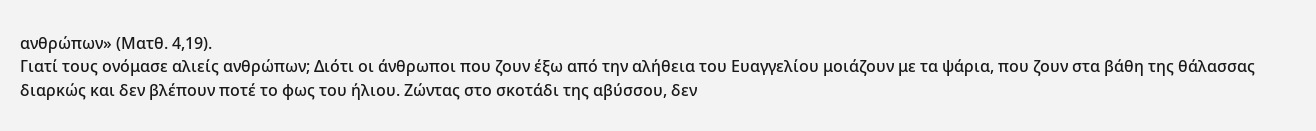ανθρώπων» (Ματθ. 4,19).
Γιατί τους ονόμασε αλιείς ανθρώπων; Διότι οι άνθρωποι που ζουν έξω από την αλήθεια του Ευαγγελίου μοιάζουν με τα ψάρια, που ζουν στα βάθη της θάλασσας διαρκώς και δεν βλέπουν ποτέ το φως του ήλιου. Ζώντας στο σκοτάδι της αβύσσου, δεν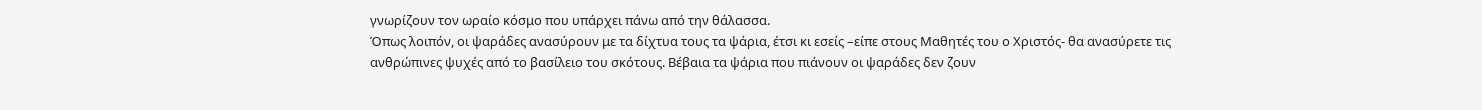γνωρίζουν τον ωραίο κόσμο που υπάρχει πάνω από την θάλασσα.
Όπως λοιπόν, οι ψαράδες ανασύρουν με τα δίχτυα τους τα ψάρια, έτσι κι εσείς –είπε στους Μαθητές του ο Χριστός- θα ανασύρετε τις ανθρώπινες ψυχές από το βασίλειο του σκότους. Βέβαια τα ψάρια που πιάνουν οι ψαράδες δεν ζουν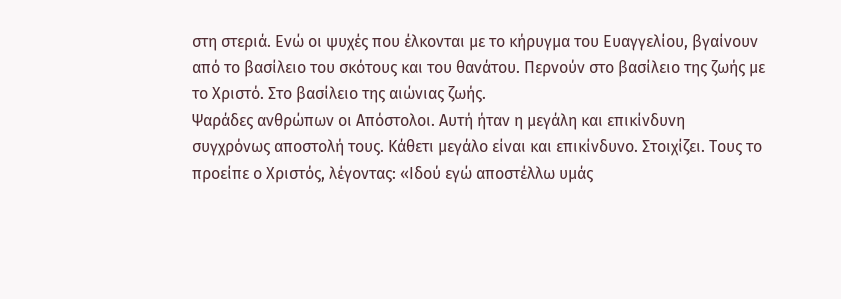στη στεριά. Ενώ οι ψυχές που έλκονται με το κήρυγμα του Ευαγγελίου, βγαίνουν από το βασίλειο του σκότους και του θανάτου. Περνούν στο βασίλειο της ζωής με το Χριστό. Στο βασίλειο της αιώνιας ζωής.
Ψαράδες ανθρώπων οι Απόστολοι. Αυτή ήταν η μεγάλη και επικίνδυνη συγχρόνως αποστολή τους. Κάθετι μεγάλο είναι και επικίνδυνο. Στοιχίζει. Τους το προείπε ο Χριστός, λέγοντας: «Ιδού εγώ αποστέλλω υμάς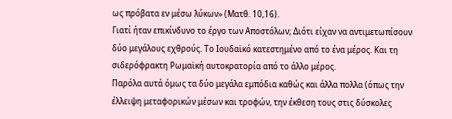ως πρόβατα εν μέσω λύκων» (Ματθ. 10,16).
Γιατί ήταν επικίνδυνο το έργο των Αποστόλων; Διότι είχαν να αντιμετωπίσουν δύο μεγάλους εχθρούς. Το Ιουδαϊκό κατεστημένο από το ένα μέρος. Και τη σιδερόφρακτη Ρωμαϊκή αυτοκρατορία από το άλλο μέρος.
Παρόλα αυτά όμως τα δύο μεγάλα εμπόδια καθώς και άλλα πολλα (όπως την έλλειψη μεταφορικών μέσων και τροφών, την έκθεση τους στις δύσκολες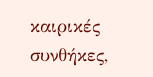καιρικές συνθήκες,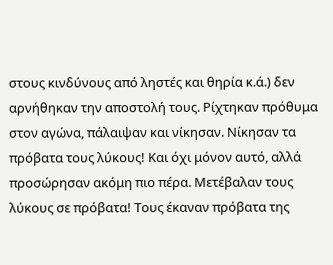στους κινδύνους από ληστές και θηρία κ.ά.) δεν αρνήθηκαν την αποστολή τους. Ρίχτηκαν πρόθυμα στον αγώνα, πάλαιψαν και νίκησαν. Νίκησαν τα πρόβατα τους λύκους! Και όχι μόνον αυτό, αλλά προσώρησαν ακόμη πιο πέρα. Μετέβαλαν τους λύκους σε πρόβατα! Τους έκαναν πρόβατα της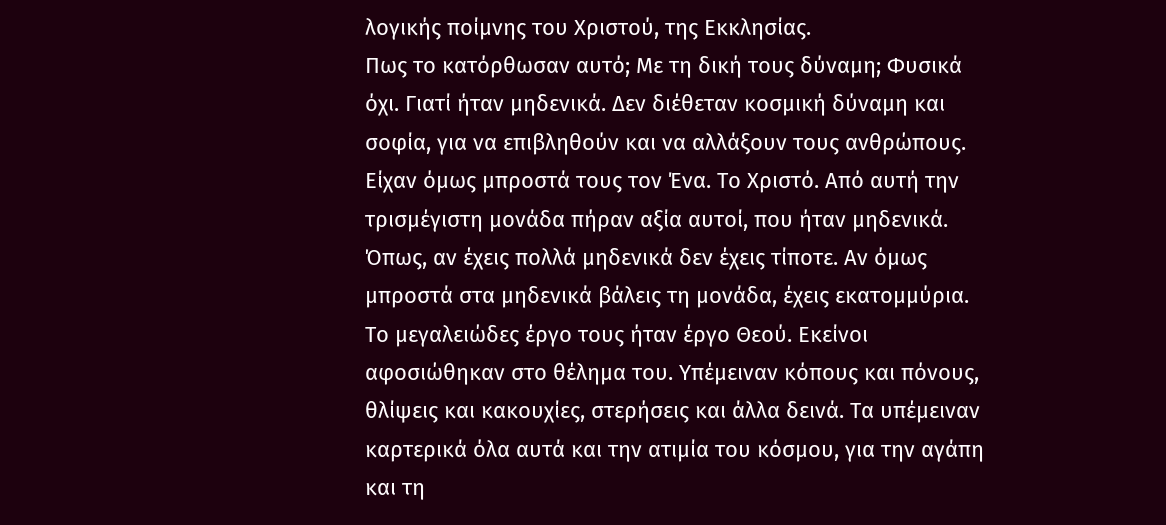λογικής ποίμνης του Χριστού, της Εκκλησίας.
Πως το κατόρθωσαν αυτό; Με τη δική τους δύναμη; Φυσικά όχι. Γιατί ήταν μηδενικά. Δεν διέθεταν κοσμική δύναμη και σοφία, για να επιβληθούν και να αλλάξουν τους ανθρώπους. Είχαν όμως μπροστά τους τον Ένα. Το Χριστό. Από αυτή την τρισμέγιστη μονάδα πήραν αξία αυτοί, που ήταν μηδενικά. Όπως, αν έχεις πολλά μηδενικά δεν έχεις τίποτε. Αν όμως μπροστά στα μηδενικά βάλεις τη μονάδα, έχεις εκατομμύρια.
Το μεγαλειώδες έργο τους ήταν έργο Θεού. Εκείνοι αφοσιώθηκαν στο θέλημα του. Υπέμειναν κόπους και πόνους, θλίψεις και κακουχίες, στερήσεις και άλλα δεινά. Τα υπέμειναν καρτερικά όλα αυτά και την ατιμία του κόσμου, για την αγάπη και τη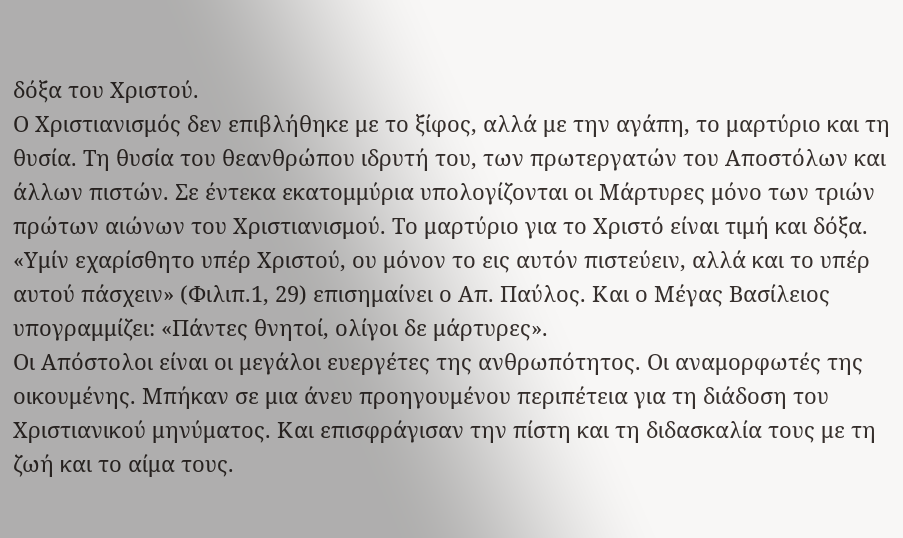δόξα του Χριστού.
Ο Χριστιανισμός δεν επιβλήθηκε με το ξίφος, αλλά με την αγάπη, το μαρτύριο και τη θυσία. Τη θυσία του θεανθρώπου ιδρυτή του, των πρωτεργατών του Αποστόλων και άλλων πιστών. Σε έντεκα εκατομμύρια υπολογίζονται οι Μάρτυρες μόνο των τριών πρώτων αιώνων του Χριστιανισμού. Το μαρτύριο για το Χριστό είναι τιμή και δόξα. «Υμίν εχαρίσθητο υπέρ Χριστού, ου μόνον το εις αυτόν πιστεύειν, αλλά και το υπέρ αυτού πάσχειν» (Φιλιπ.1, 29) επισημαίνει ο Απ. Παύλος. Και ο Μέγας Βασίλειος υπογραμμίζει: «Πάντες θνητοί, ολίγοι δε μάρτυρες».
Οι Απόστολοι είναι οι μεγάλοι ευεργέτες της ανθρωπότητος. Οι αναμορφωτές της οικουμένης. Μπήκαν σε μια άνευ προηγουμένου περιπέτεια για τη διάδοση του Χριστιανικού μηνύματος. Και επισφράγισαν την πίστη και τη διδασκαλία τους με τη ζωή και το αίμα τους.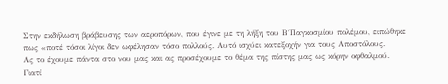Στην εκδήλωση βράβευσης των αεροπόρων, που έγινε με τη λήξη του Β΄Παγκοσμίου πολέμου, ειπώθηκε πως «ποτέ τόσοι λίγοι δεν ωφέλησαν τόσο πολλούς. Αυτό ισχύει κατεξοχήν για τους Αποστόλους.
Ας το έχουμε πάντα στο νου μας και ας προσέχουμε το θέμα της πίστης μας ως κόρην οφθαλμού. Γιατί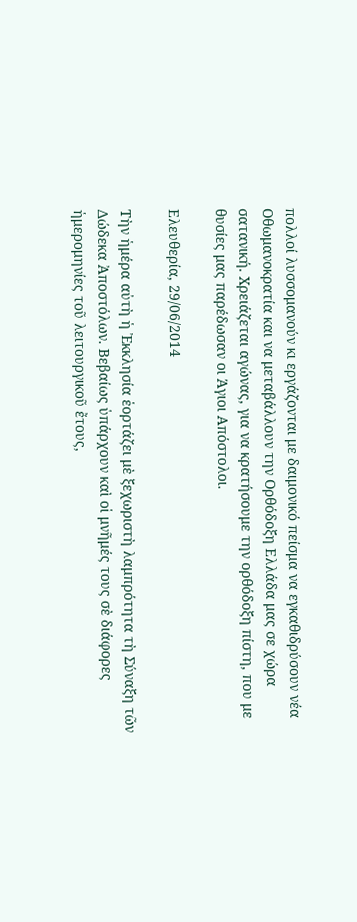πολλοί λυσσομανούν κι εργάζονται με δαιμονικό πείσμα να εγκαθιδρύσουν νέα Οθωμανοκρατία και να μεταβάλλουν την Ορθόδοξη Ελλάδα μας σε χώρα σατανική. Χρειάζεται αγώνας, για να κρατήσουμε την ορθόδοξη πίστη, που με θυσίες μας παρέδωσαν οι Άγιοι Απόστολοι.

Ελευθερία, 29/06/2014

Τὴν ἡμέρα αὐτὴ ἡ Ἐκκλησία ἑορτάζει μὲ ξεχωριστὴ λαμπρότητα τὴ Σύναξη τῶν Δώδεκα Ἀποστόλων. Βεβαίως ὑπάρχουν καὶ οἱ μνῆμές τους σὲ διάφορες ἡμερομηνίες τοῦ λειτουργικοῦ ἔτους,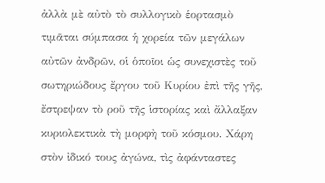ἀλλὰ μὲ αὐτὸ τὸ συλλογικὸ ἑορτασμὸ τιμᾶται σύμπασα ἡ χορεία τῶν μεγάλων αὐτῶν ἀνδρῶν, οἱ ὁποῖοι ὡς συνεχιστὲς τοῦ σωτηριώδους ἔργου τοῦ Κυρίου ἐπὶ τῆς γῆς, ἔστρεψαν τὸ ροῦ τῆς ἱστορίας καὶ ἄλλαξαν κυριολεκτικὰ τὴ μορφὴ τοῦ κόσμου. Χάρη στὸν ἰδικό τους ἀγώνα, τὶς ἀφάνταστες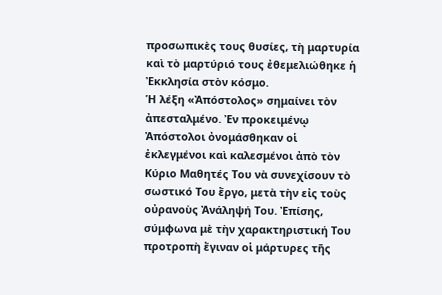προσωπικὲς τους θυσίες, τὴ μαρτυρία καὶ τὸ μαρτύριό τους ἐθεμελιώθηκε ἡ Ἐκκλησία στὸν κόσμο.
Ἡ λέξη «Ἀπόστολος» σημαίνει τὸν ἀπεσταλμένο. Ἐν προκειμένῳ Ἀπόστολοι ὀνομάσθηκαν οἱ ἐκλεγμένοι καὶ καλεσμένοι ἀπὸ τὸν Κύριο Μαθητές Του νὰ συνεχίσουν τὸ σωστικό Του ἔργο, μετὰ τὴν εἰς τοὺς οὐρανοὺς Ἀνάληψή Του. Ἐπίσης, σύμφωνα μὲ τὴν χαρακτηριστική Του προτροπὴ ἔγιναν οἱ μάρτυρες τῆς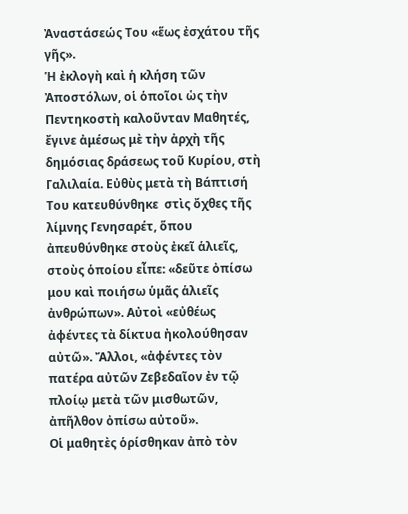Ἀναστάσεώς Του «ἕως ἐσχάτου τῆς γῆς».
Ἡ ἐκλογὴ καὶ ἡ κλήση τῶν Ἀποστόλων, οἱ ὁποῖοι ὡς τὴν Πεντηκοστὴ καλοῦνταν Μαθητές, ἔγινε ἀμέσως μὲ τὴν ἀρχὴ τῆς δημόσιας δράσεως τοῦ Κυρίου, στὴ Γαλιλαία. Εὐθὺς μετὰ τὴ Βάπτισή Του κατευθύνθηκε  στὶς ὄχθες τῆς λίμνης Γενησαρέτ, ὅπου ἀπευθύνθηκε στοὺς ἐκεῖ ἁλιεῖς, στοὺς ὁποίου εἶπε: «δεῦτε ὀπίσω μου καὶ ποιήσω ὑμᾶς ἁλιεῖς ἀνθρώπων». Αὐτοὶ «εὐθέως ἀφέντες τὰ δίκτυα ἠκολούθησαν αὐτῶ». Ἄλλοι, «ἀφέντες τὸν πατέρα αὐτῶν Ζεβεδαῖον ἐν τῷ πλοίῳ μετὰ τῶν μισθωτῶν, ἀπῆλθον ὀπίσω αὐτοῦ».
Οἱ μαθητὲς ὁρίσθηκαν ἀπὸ τὸν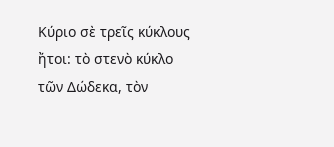Κύριο σὲ τρεῖς κύκλους ἤτοι: τὸ στενὸ κύκλο τῶν Δώδεκα, τὸν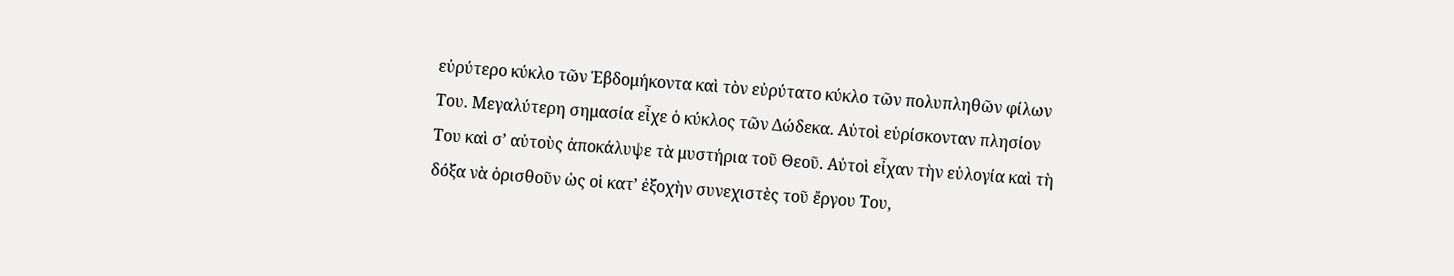εὐρύτερο κύκλο τῶν Ἑβδομήκοντα καὶ τὸν εὐρύτατο κύκλο τῶν πολυπληθῶν φίλων Του. Μεγαλύτερη σημασία εἶχε ὁ κύκλος τῶν Δώδεκα. Αὐτοὶ εὑρίσκονταν πλησίον Του καὶ σ’ αὐτοὺς ἀποκάλυψε τὰ μυστήρια τοῦ Θεοῦ. Αὐτοὶ εἶχαν τὴν εὐλογία καὶ τὴ δόξα νὰ ὁρισθοῦν ὡς οἱ κατ’ ἐξοχὴν συνεχιστὲς τοῦ ἔργου Του,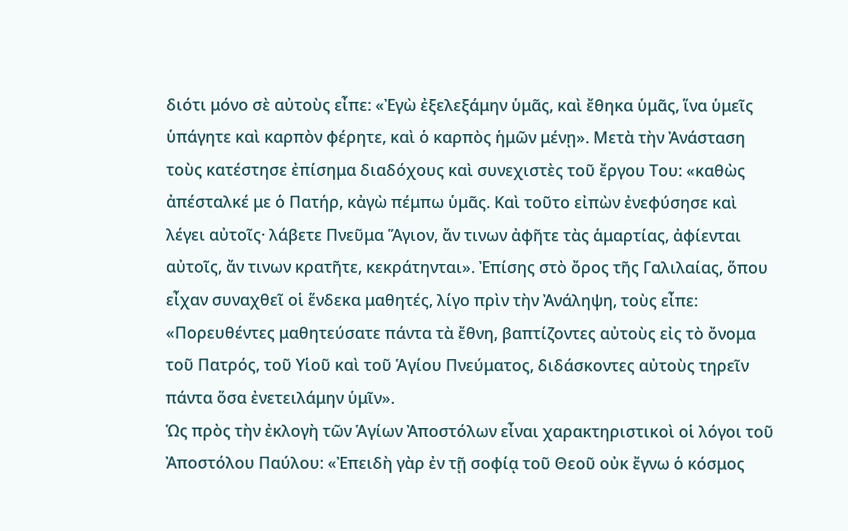διότι μόνο σὲ αὐτοὺς εἶπε: «Ἐγὼ ἐξελεξάμην ὑμᾶς, καὶ ἔθηκα ὑμᾶς, ἵνα ὑμεῖς ὑπάγητε καὶ καρπὸν φέρητε, καὶ ὁ καρπὸς ἡμῶν μένῃ». Μετὰ τὴν Ἀνάσταση τοὺς κατέστησε ἐπίσημα διαδόχους καὶ συνεχιστὲς τοῦ ἔργου Του: «καθὼς ἀπέσταλκέ με ὁ Πατήρ, κἀγὼ πέμπω ὑμᾶς. Καὶ τοῦτο εἰπὼν ἐνεφύσησε καὶ λέγει αὐτοῖς· λάβετε Πνεῦμα Ἅγιον, ἄν τινων ἀφῆτε τὰς ἁμαρτίας, ἀφίενται αὐτοῖς, ἄν τινων κρατῆτε, κεκράτηνται». Ἐπίσης στὸ ὄρος τῆς Γαλιλαίας, ὅπου εἶχαν συναχθεῖ οἱ ἕνδεκα μαθητές, λίγο πρὶν τὴν Ἀνάληψη, τοὺς εἶπε: «Πορευθέντες μαθητεύσατε πάντα τὰ ἔθνη, βαπτίζοντες αὐτοὺς εἰς τὸ ὄνομα τοῦ Πατρός, τοῦ Υἱοῦ καὶ τοῦ Ἁγίου Πνεύματος, διδάσκοντες αὐτοὺς τηρεῖν πάντα ὅσα ἐνετειλάμην ὑμῖν».
Ὡς πρὸς τὴν ἐκλογὴ τῶν Ἁγίων Ἀποστόλων εἶναι χαρακτηριστικοὶ οἱ λόγοι τοῦ Ἀποστόλου Παύλου: «Ἐπειδὴ γὰρ ἐν τῇ σοφίᾳ τοῦ Θεοῦ οὐκ ἔγνω ὁ κόσμος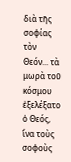διὰ τῆς σοφίας τὸν Θεόν... τὰ μωρὰ τοῦ κόσμου ἐξελέξατο ὁ Θεός, ἵνα τοὺς σοφοὺς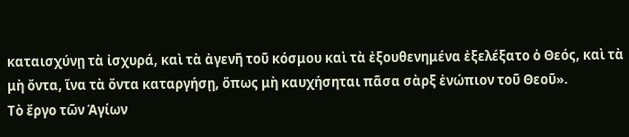καταισχύνῃ τὰ ἰσχυρά, καὶ τὰ ἀγενῆ τοῦ κόσμου καὶ τὰ ἐξουθενημένα ἐξελέξατο ὁ Θεός, καὶ τὰ μὴ ὄντα, ἵνα τὰ ὄντα καταργήσῃ, ὅπως μὴ καυχήσηται πᾶσα σὰρξ ἐνώπιον τοῦ Θεοῦ».
Τὸ ἔργο τῶν Ἁγίων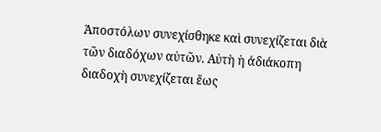Ἀποστόλων συνεχίσθηκε καὶ συνεχίζεται διὰ τῶν διαδόχων αὐτῶν. Αὐτὴ ἡ άδιάκοπη διαδοχὴ συνεχίζεται ἔως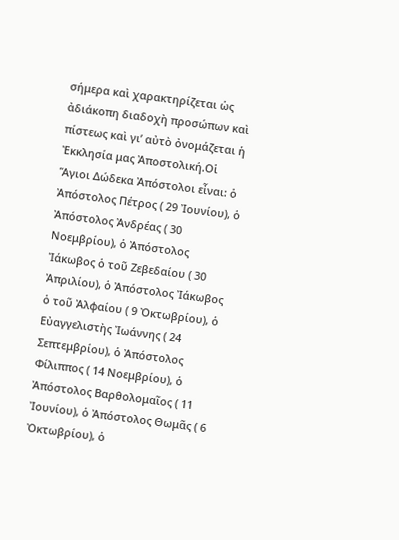σήμερα καὶ χαρακτηρίζεται ὡς ἀδιάκοπη διαδοχὴ προσώπων καὶ πίστεως καὶ γι’ αὐτὸ ὀνομάζεται ἡ Ἐκκλησία μας Ἀποστολική.Οἱ Ἅγιοι Δώδεκα Ἀπόστολοι εἶναι: ὁ Ἀπόστολος Πέτρος ( 29 Ἰουνίου), ὁ Ἀπόστολος Ἀνδρέας ( 30 Νοεμβρίου), ὁ Ἀπόστολος Ἰάκωβος ὁ τοῦ Ζεβεδαίου ( 30 Ἀπριλίου), ὁ Ἀπόστολος Ἰάκωβος ὁ τοῦ Ἀλφαίου ( 9 Ὀκτωβρίου), ὁ Εὐαγγελιστὴς Ἰωάννης ( 24 Σεπτεμβρίου), ὁ Ἀπόστολος Φίλιππος ( 14 Νοεμβρίου), ὁ Ἀπόστολος Βαρθολομαῖος ( 11 Ἰουνίου), ὁ Ἀπόστολος Θωμᾶς ( 6 Ὀκτωβρίου), ὁ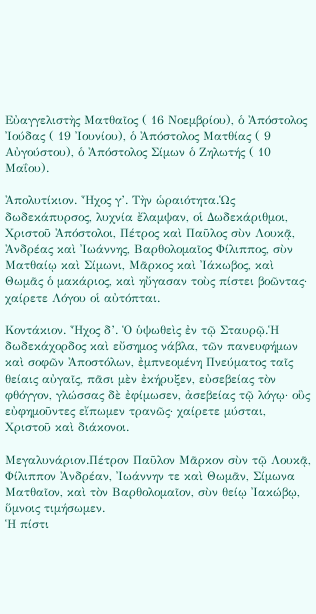Εὐαγγελιστὴς Ματθαῖος ( 16 Νοεμβρίου), ὁ Ἀπόστολος Ἰούδας ( 19 Ἰουνίου), ὁ Ἀπόστολος Ματθίας ( 9 Αὐγούστου), ὁ Ἀπόστολος Σίμων ὁ Ζηλωτής ( 10 Μαΐου).

Ἀπολυτίκιον. Ἦχος γ’. Τὴν ὡραιότητα.Ὡς δωδεκάπυρσος, λυχνία ἔλαμψαν, οἱ Δωδεκάριθμοι, Χριστοῦ Ἀπόστολοι, Πέτρος καὶ Παῦλος σὺν Λουκᾷ, Ἀνδρέας καὶ Ἰωάννης, Βαρθολομαῖος Φίλιππος, σὺν Ματθαίῳ καὶ Σίμωνι, Μᾶρκος καὶ Ἰάκωβος, καὶ Θωμᾶς ὁ μακάριος, καὶ ηὔγασαν τοὺς πίστει βοῶντας· χαίρετε Λόγου οἱ αὐτόπται.

Κοντάκιον. Ἦχος δ’. Ὁ ὑψωθεὶς ἐν τῷ Σταυρῷ.Ἡ δωδεκάχορδος καὶ εὔσημος νάβλα, τῶν πανευφήμων καὶ σοφῶν Ἀποστόλων, ἐμπνεομένη Πνεύματος ταῖς θείαις αὐγαῖς, πᾶσι μὲν ἐκήρυξεν, εὐσεβείας τὸν φθόγγον, γλώσσας δὲ ἐφίμωσεν, ἀσεβείας τῷ λόγῳ· οὓς εὐφημοῦντες εἴπωμεν τρανῶς· χαίρετε μύσται, Χριστοῦ καὶ διάκονοι.

Μεγαλυνάριον.Πέτρον Παῦλον Μᾶρκον σὺν τῷ Λουκᾷ, Φίλιππον Ἀνδρέαν, Ἰωάννην τε καὶ Θωμᾶν, Σίμωνα Ματθαῖον, καὶ τὸν Βαρθολομαῖον, σὺν θείῳ Ἰακώβῳ, ὕμνοις τιμήσωμεν.
Ἡ πίστι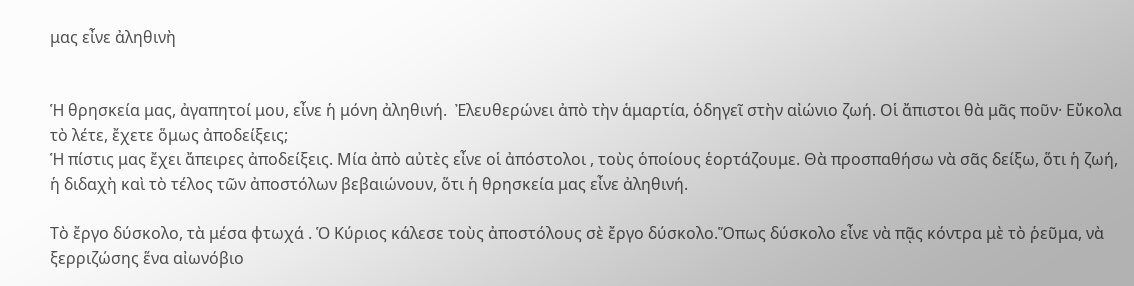μας εἶνε ἀληθινὴ


Ἡ θρησκεία μας, ἀγαπητοί μου, εἶνε ἡ μόνη ἀληθινή.  Ἐλευθερώνει ἀπὸ τὴν ἁμαρτία, ὁδηγεῖ στὴν αἰώνιο ζωή. Οἱ ἄπιστοι θὰ μᾶς ποῦν· Εὔκολα τὸ λέτε, ἔχετε ὅμως ἀποδείξεις;
Ἡ πίστις μας ἔχει ἄπειρες ἀποδείξεις. Μία ἀπὸ αὐτὲς εἶνε οἱ ἀπόστολοι , τοὺς ὁποίους ἑορτάζουμε. Θὰ προσπαθήσω νὰ σᾶς δείξω, ὅτι ἡ ζωή, ἡ διδαχὴ καὶ τὸ τέλος τῶν ἀποστόλων βεβαιώνουν, ὅτι ἡ θρησκεία μας εἶνε ἀληθινή.

Τὸ ἔργο δύσκολο, τὰ μέσα φτωχά . Ὁ Κύριος κάλεσε τοὺς ἀποστόλους σὲ ἔργο δύσκολο.Ὅπως δύσκολο εἶνε νὰ πᾷς κόντρα μὲ τὸ ῥεῦμα, νὰ ξερριζώσης ἕνα αἰωνόβιο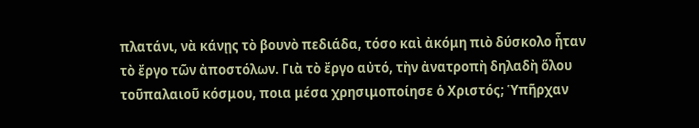πλατάνι, νὰ κάνῃς τὸ βουνὸ πεδιάδα, τόσο καὶ ἀκόμη πιὸ δύσκολο ἦταν τὸ ἔργο τῶν ἀποστόλων. Γιὰ τὸ ἔργο αὐτό, τὴν ἀνατροπὴ δηλαδὴ ὅλου τοῦπαλαιοῦ κόσμου, ποια μέσα χρησιμοποίησε ὁ Χριστός; Ὑπῆρχαν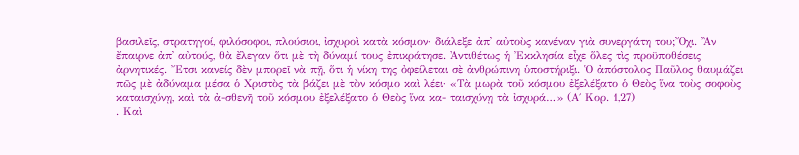βασιλεῖς, στρατηγοί, φιλόσοφοι, πλούσιοι, ἰσχυροὶ κατὰ κόσμον· διάλεξε ἀπ᾿ αὐτοὺς κανέναν γιὰ συνεργάτη του;Ὄχι. Ἂν ἔπαιρνε ἀπ᾿ αὐτούς, θὰ ἔλεγαν ὅτι μὲ τὴ δύναμί τους ἐπικράτησε. Ἀντιθέτως ἡ Ἐκκλησία εἶχε ὅλες τὶς προϋποθέσεις ἀρνητικές. Ἔτσι κανείς δὲν μπορεῖ νὰ πῇ, ὅτι ἡ νίκη της ὀφείλεται σὲ ἀνθρώπινη ὑποστήριξι. Ὁ ἀπόστολος Παῦλος θαυμάζει πῶς μὲ ἀδύναμα μέσα ὁ Χριστὸς τὰ βάζει μὲ τὸν κόσμο καὶ λέει· «Τὰ μωρὰ τοῦ κόσμου ἐξελέξατο ὁ Θεὸς ἵνα τοὺς σοφοὺς καταισχύνῃ, καὶ τὰ ἀ-σθενῆ τοῦ κόσμου ἐξελέξατο ὁ Θεὸς ἵνα κα- ταισχύνῃ τὰ ἰσχυρά…» (Α΄ Κορ. 1,27)
. Καὶ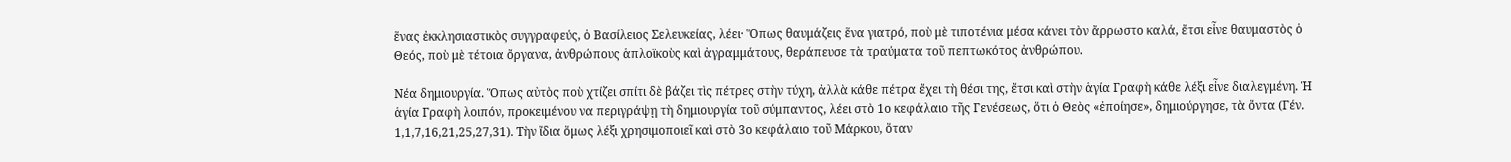ἕνας ἐκκλησιαστικὸς συγγραφεύς, ὁ Βασίλειος Σελευκείας, λέει· Ὅπως θαυμάζεις ἕνα γιατρό, ποὺ μὲ τιποτένια μέσα κάνει τὸν ἄρρωστο καλά, ἔτσι εἶνε θαυμαστὸς ὁ Θεός, ποὺ μὲ τέτοια ὄργανα, ἀνθρώπους ἁπλοϊκοὺς καὶ ἀγραμμάτους, θεράπευσε τὰ τραύματα τοῦ πεπτωκότος ἀνθρώπου.

Νέα δημιουργία. Ὅπως αὐτὸς ποὺ χτίζει σπίτι δὲ βάζει τὶς πέτρες στὴν τύχη, ἀλλὰ κάθε πέτρα ἔχει τὴ θέσι της, ἔτσι καὶ στὴν ἁγία Γραφὴ κάθε λέξι εἶνε διαλεγμένη. Ἡ ἁγία Γραφὴ λοιπόν, προκειμένου να περιγράψῃ τὴ δημιουργία τοῦ σύμπαντος, λέει στὸ 1ο κεφάλαιο τῆς Γενέσεως, ὅτι ὁ Θεὸς «ἐποίησε», δημιούργησε, τὰ ὄντα (Γέν. 1,1,7,16,21,25,27,31). Τὴν ἴδια ὅμως λέξι χρησιμοποιεῖ καὶ στὸ 3ο κεφάλαιο τοῦ Μάρκου, ὅταν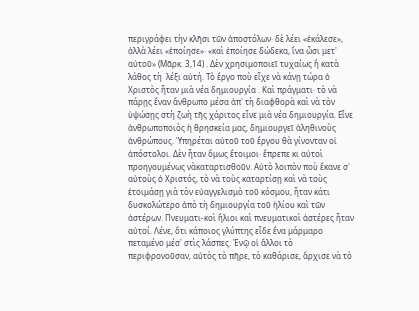περιγράφει τὴν κλῆσι τῶν ἀποστόλων· δὲ λέει «ἐκάλεσε», ἀλλὰ λέει «ἐποίησε»· «καὶ ἐποίησε δώδεκα, ἵνα ὦσι μετ᾿ αὐτοῦ» (Μᾶρκ. 3,14) . Δὲν χρησιμοποιεῖ τυχαίως ἢ κατὰ λάθος τὴ  λέξι αὐτή. Τὸ ἔργο ποὺ εἶχε νὰ κάνῃ τώρα ὁ Χριστὸς ἦταν μιὰ νέα δημιουργία . Καὶ πράγματι· τὸ νὰ πάρῃς ἕναν ἄνθρωπο μέσα ἀπ᾿ τὴ διαφθορὰ καὶ νὰ τὸν ὑψώσῃς στὴ ζωὴ τῆς χάριτος εἶνε μιὰ νέα δημιουργία. Εἶνε ἀνθρωποποιὸς ἡ θρησκεία μας, δημιουργεῖ ἀληθινοὺς ἀνθρώπους. Ὑπηρέται αὐτοῦ τοῦ ἔργου θὰ γίνονταν οἱ ἀπόστολοι. Δὲν ἦταν ὅμως ἕτοιμοι· ἔπρεπε κι αὐτοὶ προηγουμένως νὰκαταρτισθοῦν. Αὐτὸ λοιπὸν ποὺ ἔκανε σ᾿ αὐτοὺς ὁ Χριστός, τὸ νὰ τοὺς καταρτίσῃ καὶ νὰ τοὺς ἑτοιμάσῃ γιὰ τὸν εὐαγγελισμὸ τοῦ κόσμου, ἦταν κάτι δυσκολώτερο ἀπὸ τὴ δημιουργία τοῦ ἡλίου καὶ τῶν ἀστέρων. Πνευματι-κοὶ ἥλιοι καὶ πνευματικοὶ ἀστέρες ἦταν αὐτοί. Λένε, ὅτι κάποιος γλύπτης εἶδε ἕνα μάρμαρο πεταμένο μέσ᾿ στὶς λάσπες. Ἐνῷ οἱ ἄλλοι τὸ περιφρονοῦσαν, αὐτὸς τὸ πῆρε, τὸ καθάρισε, ἄρχισε νὰ τὸ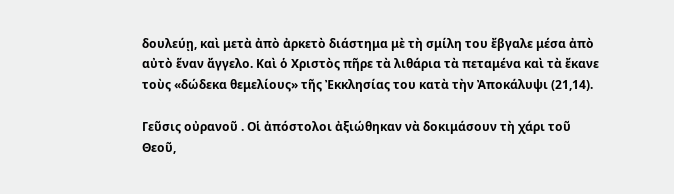δουλεύῃ, καὶ μετὰ ἀπὸ ἀρκετὸ διάστημα μὲ τὴ σμίλη του ἔβγαλε μέσα ἀπὸ αὐτὸ ἕναν ἄγγελο. Καὶ ὁ Χριστὸς πῆρε τὰ λιθάρια τὰ πεταμένα καὶ τὰ ἔκανε τοὺς «δώδεκα θεμελίους» τῆς Ἐκκλησίας του κατὰ τὴν Ἀποκάλυψι (21,14).

Γεῦσις οὐρανοῦ . Οἱ ἀπόστολοι ἀξιώθηκαν νὰ δοκιμάσουν τὴ χάρι τοῦ Θεοῦ,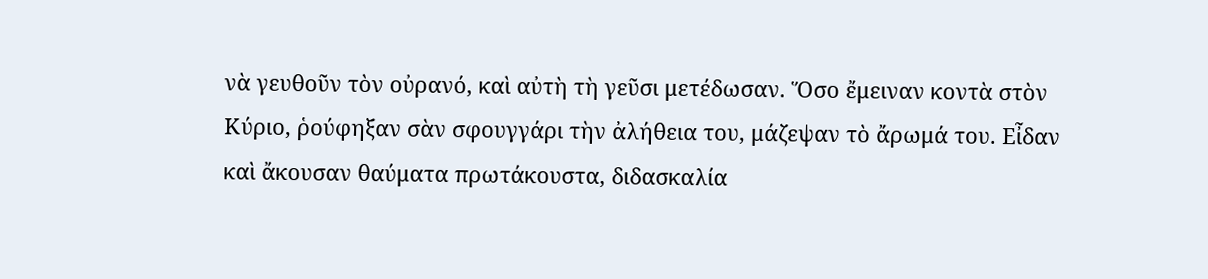νὰ γευθοῦν τὸν οὐρανό, καὶ αὐτὴ τὴ γεῦσι μετέδωσαν. Ὅσο ἔμειναν κοντὰ στὸν Κύριο, ῥούφηξαν σὰν σφουγγάρι τὴν ἀλήθεια του, μάζεψαν τὸ ἄρωμά του. Εἶδαν καὶ ἄκουσαν θαύματα πρωτάκουστα, διδασκαλία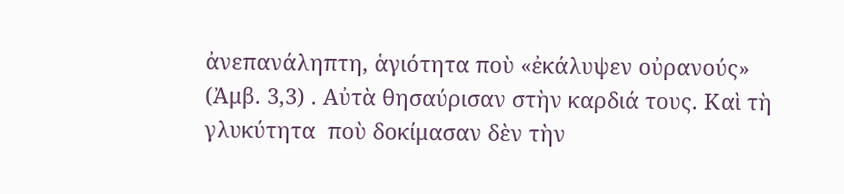ἀνεπανάληπτη, ἁγιότητα ποὺ «ἐκάλυψεν οὐρανούς» (Ἀμβ. 3,3) . Αὐτὰ θησαύρισαν στὴν καρδιά τους. Καὶ τὴ γλυκύτητα  ποὺ δοκίμασαν δὲν τὴν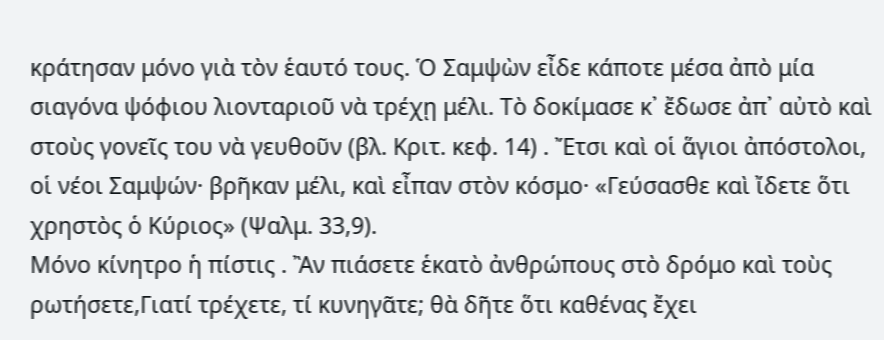κράτησαν μόνο γιὰ τὸν ἑαυτό τους. Ὁ Σαμψὼν εἶδε κάποτε μέσα ἀπὸ μία σιαγόνα ψόφιου λιονταριοῦ νὰ τρέχῃ μέλι. Τὸ δοκίμασε κ᾿ ἔδωσε ἀπ᾽ αὐτὸ καὶ στοὺς γονεῖς του νὰ γευθοῦν (βλ. Κριτ. κεφ. 14) . Ἔτσι καὶ οἱ ἅγιοι ἀπόστολοι, οἱ νέοι Σαμψών· βρῆκαν μέλι, καὶ εἶπαν στὸν κόσμο· «Γεύσασθε καὶ ἴδετε ὅτι χρηστὸς ὁ Κύριος» (Ψαλμ. 33,9).
Μόνο κίνητρο ἡ πίστις . Ἂν πιάσετε ἑκατὸ ἀνθρώπους στὸ δρόμο καὶ τοὺς ρωτήσετε,Γιατί τρέχετε, τί κυνηγᾶτε; θὰ δῆτε ὅτι καθένας ἔχει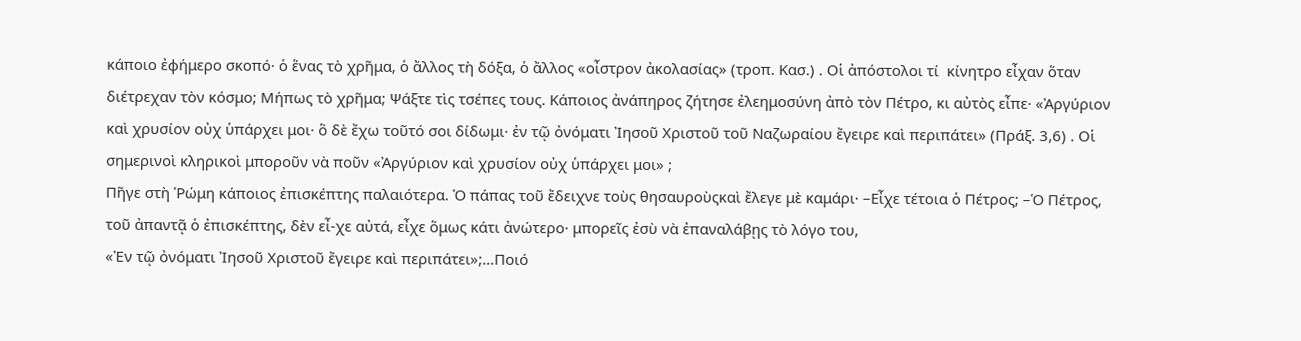κάποιο ἐφήμερο σκοπό· ὁ ἕνας τὸ χρῆμα, ὁ ἄλλος τὴ δόξα, ὁ ἄλλος «οἶστρον ἀκολασίας» (τροπ. Κασ.) . Οἱ ἀπόστολοι τί  κίνητρο εἶχαν ὅταν διέτρεχαν τὸν κόσμο; Μήπως τὸ χρῆμα; Ψάξτε τὶς τσέπες τους. Κάποιος ἀνάπηρος ζήτησε ἐλεημοσύνη ἀπὸ τὸν Πέτρο, κι αὐτὸς εἶπε· «Ἀργύριον καὶ χρυσίον οὐχ ὑπάρχει μοι· ὃ δὲ ἔχω τοῦτό σοι δίδωμι· ἐν τῷ ὀνόματι Ἰησοῦ Χριστοῦ τοῦ Ναζωραίου ἔγειρε καὶ περιπάτει» (Πράξ. 3,6) . Οἱ σημερινοὶ κληρικοὶ μποροῦν νὰ ποῦν «Ἀργύριον καὶ χρυσίον οὐχ ὑπάρχει μοι» ;
Πῆγε στὴ Ῥώμη κάποιος ἐπισκέπτης παλαιότερα. Ὁ πάπας τοῦ ἔδειχνε τοὺς θησαυροὺςκαὶ ἔλεγε μὲ καμάρι· –Εἶχε τέτοια ὁ Πέτρος; –Ὁ Πέτρος, τοῦ ἀπαντᾷ ὁ ἐπισκέπτης, δὲν εἶ-χε αὐτά, εἶχε ὅμως κάτι ἀνώτερο· μπορεῖς ἐσὺ νὰ ἐπαναλάβῃς τὸ λόγο του,
«Ἐν τῷ ὀνόματι Ἰησοῦ Χριστοῦ ἔγειρε καὶ περιπάτει»;…Ποιό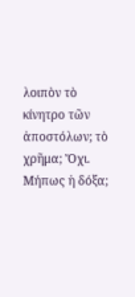λοιπὸν τὸ κίνητρο τῶν ἀποστόλων; τὸ χρῆμα; Ὄχι. Μήπως ἡ δόξα;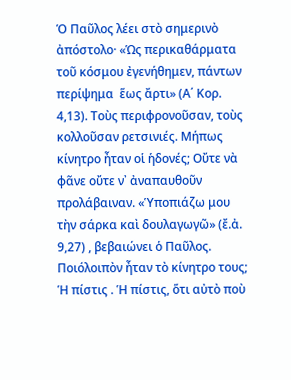Ὁ Παῦλος λέει στὸ σημερινὸ ἀπόστολο· «Ὡς περικαθάρματα τοῦ κόσμου ἐγενήθημεν, πάντων περίψημα  ἕως ἄρτι» (Α΄ Κορ. 4,13). Τοὺς περιφρονοῦσαν, τοὺς κολλοῦσαν ρετσινιές. Μήπως κίνητρο ἦταν οἱ ἡδονές; Οὔτε νὰ φᾶνε οὔτε ν᾿ ἀναπαυθοῦν προλάβαιναν. «Ὑποπιάζω μου τὴν σάρκα καὶ δουλαγωγῶ» (ἔ.ἀ. 9,27) , βεβαιώνει ὁ Παῦλος. Ποιόλοιπὸν ἦταν τὸ κίνητρο τους;
Ἡ πίστις . Ἡ πίστις, ὅτι αὐτὸ ποὺ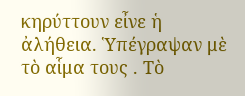κηρύττουν εἶνε ἡ ἀλήθεια. Ὑπέγραψαν μὲ τὸ αἷμα τους . Τὸ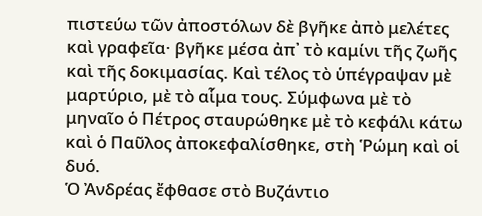πιστεύω τῶν ἀποστόλων δὲ βγῆκε ἀπὸ μελέτες καὶ γραφεῖα· βγῆκε μέσα ἀπ᾿ τὸ καμίνι τῆς ζωῆς καὶ τῆς δοκιμασίας. Καὶ τέλος τὸ ὑπέγραψαν μὲ μαρτύριο, μὲ τὸ αἷμα τους. Σύμφωνα μὲ τὸ μηναῖο ὁ Πέτρος σταυρώθηκε μὲ τὸ κεφάλι κάτω καὶ ὁ Παῦλος ἀποκεφαλίσθηκε, στὴ Ῥώμη καὶ οἱ δυό.
Ὁ Ἀνδρέας ἔφθασε στὸ Βυζάντιο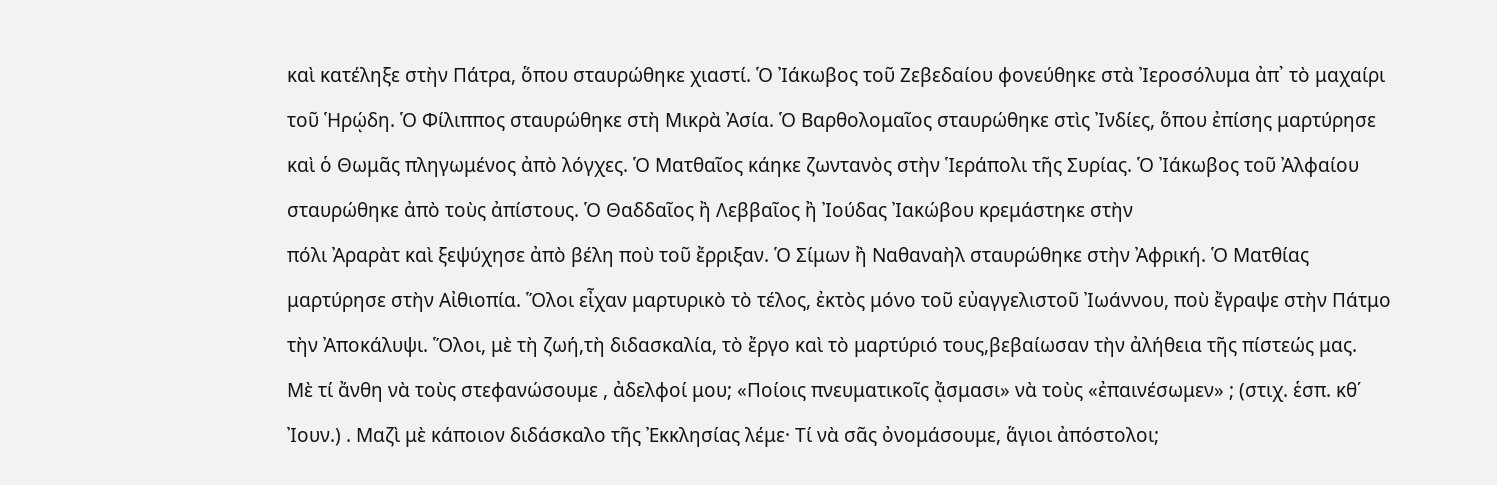καὶ κατέληξε στὴν Πάτρα, ὅπου σταυρώθηκε χιαστί. Ὁ Ἰάκωβος τοῦ Ζεβεδαίου φονεύθηκε στὰ Ἰεροσόλυμα ἀπ᾿ τὸ μαχαίρι τοῦ Ἡρῴδη. Ὁ Φίλιππος σταυρώθηκε στὴ Μικρὰ Ἀσία. Ὁ Βαρθολομαῖος σταυρώθηκε στὶς Ἰνδίες, ὅπου ἐπίσης μαρτύρησε καὶ ὁ Θωμᾶς πληγωμένος ἀπὸ λόγχες. Ὁ Ματθαῖος κάηκε ζωντανὸς στὴν Ἱεράπολι τῆς Συρίας. Ὁ Ἰάκωβος τοῦ Ἀλφαίου σταυρώθηκε ἀπὸ τοὺς ἀπίστους. Ὁ Θαδδαῖος ἢ Λεββαῖος ἢ Ἰούδας Ἰακώβου κρεμάστηκε στὴν
πόλι Ἀραρὰτ καὶ ξεψύχησε ἀπὸ βέλη ποὺ τοῦ ἔρριξαν. Ὁ Σίμων ἢ Ναθαναὴλ σταυρώθηκε στὴν Ἀφρική. Ὁ Ματθίας μαρτύρησε στὴν Αἰθιοπία. Ὅλοι εἶχαν μαρτυρικὸ τὸ τέλος, ἐκτὸς μόνο τοῦ εὐαγγελιστοῦ Ἰωάννου, ποὺ ἔγραψε στὴν Πάτμο τὴν Ἀποκάλυψι. Ὅλοι, μὲ τὴ ζωή,τὴ διδασκαλία, τὸ ἔργο καὶ τὸ μαρτύριό τους,βεβαίωσαν τὴν ἀλήθεια τῆς πίστεώς μας.
Μὲ τί ἄνθη νὰ τοὺς στεφανώσουμε , ἀδελφοί μου; «Ποίοις πνευματικοῖς ᾄσμασι» νὰ τοὺς «ἐπαινέσωμεν» ; (στιχ. ἑσπ. κθ΄ Ἰουν.) . Μαζὶ μὲ κάποιον διδάσκαλο τῆς Ἐκκλησίας λέμε· Τί νὰ σᾶς ὀνομάσουμε, ἅγιοι ἀπόστολοι;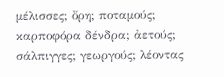μέλισσες; ὄρη; ποταμούς; καρποφόρα δένδρα; ἀετούς; σάλπιγγες; γεωργούς; λέοντας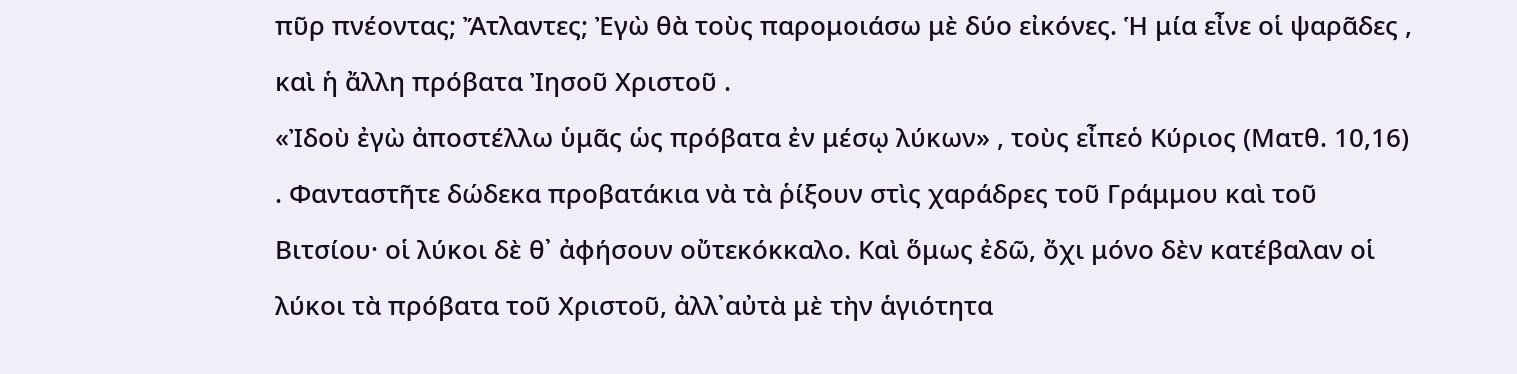πῦρ πνέοντας; Ἄτλαντες; Ἐγὼ θὰ τοὺς παρομοιάσω μὲ δύο εἰκόνες. Ἡ μία εἶνε οἱ ψαρᾶδες , καὶ ἡ ἄλλη πρόβατα Ἰησοῦ Χριστοῦ .
«Ἰδοὺ ἐγὼ ἀποστέλλω ὑμᾶς ὡς πρόβατα ἐν μέσῳ λύκων» , τοὺς εἶπεὁ Κύριος (Ματθ. 10,16) . Φανταστῆτε δώδεκα προβατάκια νὰ τὰ ῥίξουν στὶς χαράδρες τοῦ Γράμμου καὶ τοῦ Βιτσίου· οἱ λύκοι δὲ θ᾿ ἀφήσουν οὔτεκόκκαλο. Καὶ ὅμως ἐδῶ, ὄχι μόνο δὲν κατέβαλαν οἱ λύκοι τὰ πρόβατα τοῦ Χριστοῦ, ἀλλ᾿αὐτὰ μὲ τὴν ἁγιότητα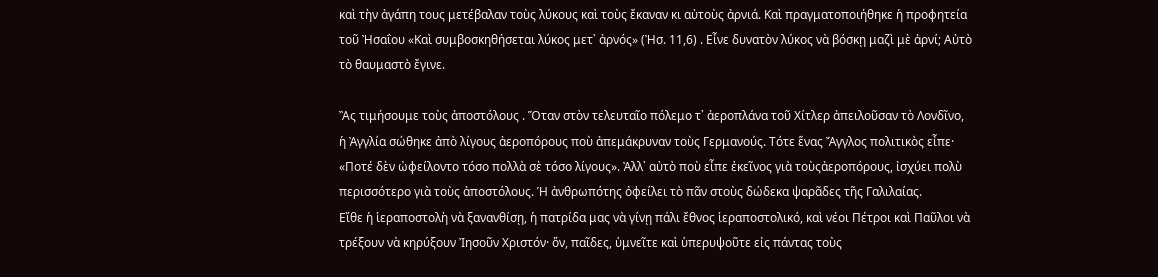καὶ τὴν ἀγάπη τους μετέβαλαν τοὺς λύκους καὶ τοὺς ἔκαναν κι αὐτοὺς ἀρνιά. Καὶ πραγματοποιήθηκε ἡ προφητεία τοῦ Ἠσαΐου «Καὶ συμβοσκηθήσεται λύκος μετ᾿ ἀρνός» (Ἠσ. 11,6) . Εἶνε δυνατὸν λύκος νὰ βόσκῃ μαζὶ μὲ ἀρνί; Αὐτὸ τὸ θαυμαστὸ ἔγινε.

Ἂς τιμήσουμε τοὺς ἀποστόλους . Ὅταν στὸν τελευταῖο πόλεμο τ᾿ ἀεροπλάνα τοῦ Χίτλερ ἀπειλοῦσαν τὸ Λονδῖνο, ἡ Ἀγγλία σώθηκε ἀπὸ λίγους ἀεροπόρους ποὺ ἀπεμάκρυναν τοὺς Γερμανούς. Τότε ἕνας Ἄγγλος πολιτικὸς εἶπε· «Ποτέ δὲν ὠφείλοντο τόσο πολλὰ σὲ τόσο λίγους». Ἀλλ᾿ αὐτὸ ποὺ εἶπε ἐκεῖνος γιὰ τοὺςἀεροπόρους, ἰσχύει πολὺ περισσότερο γιὰ τοὺς ἀποστόλους. Ἡ ἀνθρωπότης ὀφείλει τὸ πᾶν στοὺς δώδεκα ψαρᾶδες τῆς Γαλιλαίας.
Εἴθε ἡ ἱεραποστολὴ νὰ ξανανθίσῃ, ἡ πατρίδα μας νὰ γίνῃ πάλι ἔθνος ἱεραποστολικό, καὶ νέοι Πέτροι καὶ Παῦλοι νὰ τρέξουν νὰ κηρύξουν Ἰησοῦν Χριστόν· ὅν, παῖδες, ὑμνεῖτε καὶ ὑπερυψοῦτε εἰς πάντας τοὺς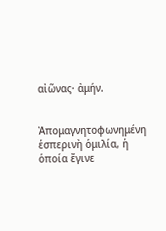αἰῶνας· ἀμήν.


Ἀπομαγνητοφωνημένη ἑσπερινὴ ὁμιλία, ἡ ὁποία ἔγινε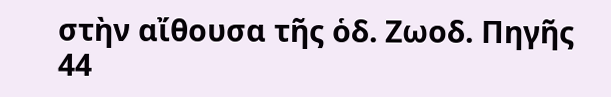στὴν αἴθουσα τῆς ὁδ. Ζωοδ. Πηγῆς 44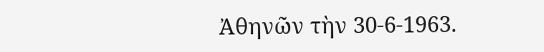Ἀθηνῶν τὴν 30-6-1963.